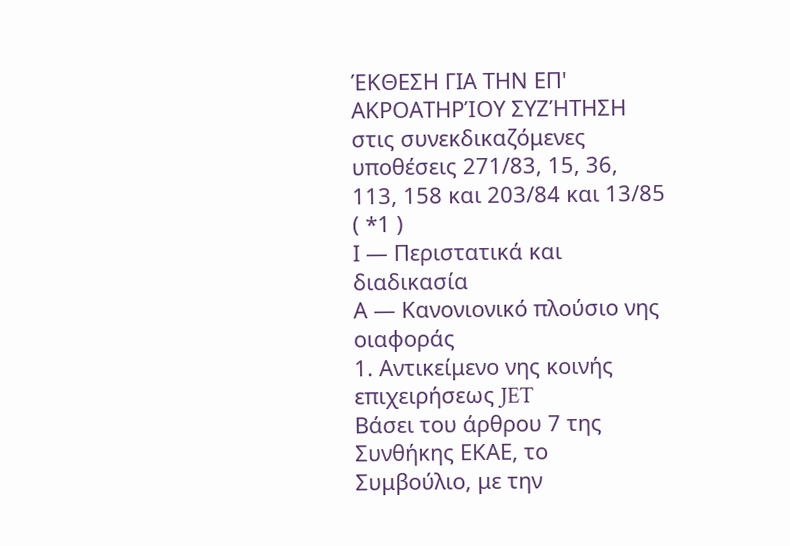ΈΚΘΕΣΗ ΓΙΑ ΤΗΝ ΕΠ' ΑΚΡΟΑΤΗΡΊΟΥ ΣΥΖΉΤΗΣΗ
στις συνεκδικαζόμενες υποθέσεις 271/83, 15, 36, 113, 158 και 203/84 και 13/85 ( *1 )
Ι — Περιστατικά και διαδικασία
Α — Κανονιονικό πλούσιο νης οιαφοράς
1. Αντικείμενο νης κοινής επιχειρήσεως JET
Βάσει του άρθρου 7 της Συνθήκης ΕΚΑΕ, το Συμβούλιο, με την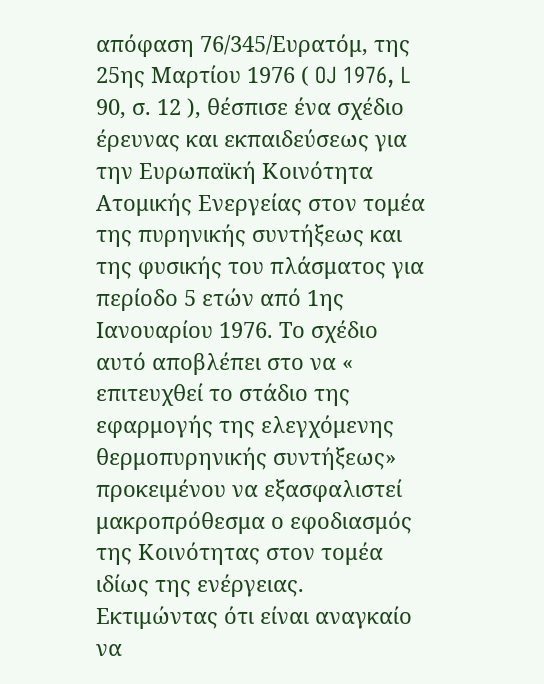απόφαση 76/345/Ευρατόμ, της 25ης Μαρτίου 1976 ( OJ 1976, L 90, σ. 12 ), θέσπισε ένα σχέδιο έρευνας και εκπαιδεύσεως για την Ευρωπαϊκή Κοινότητα Ατομικής Ενεργείας στον τομέα της πυρηνικής συντήξεως και της φυσικής του πλάσματος για περίοδο 5 ετών από 1ης Ιανουαρίου 1976. Το σχέδιο αυτό αποβλέπει στο να « επιτευχθεί το στάδιο της εφαρμογής της ελεγχόμενης θερμοπυρηνικής συντήξεως» προκειμένου να εξασφαλιστεί μακροπρόθεσμα ο εφοδιασμός της Κοινότητας στον τομέα ιδίως της ενέργειας.
Εκτιμώντας ότι είναι αναγκαίο να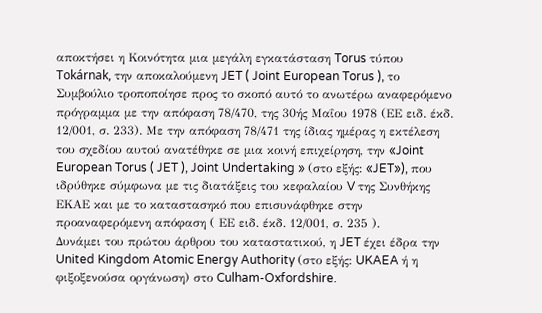αποκτήσει η Κοινότητα μια μεγάλη εγκατάσταση Torus τύπου Tokárnak, την αποκαλούμενη JET ( Joint European Torus ), το Συμβούλιο τροποποίησε προς το σκοπό αυτό το ανωτέρω αναφερόμενο πρόγραμμα με την απόφαση 78/470, της 30ής Μαΐου 1978 (ΕΕ ειδ. έκδ. 12/001, σ. 233). Με την απόφαση 78/471 της ίδιας ημέρας η εκτέλεση του σχεδίου αυτού ανατέθηκε σε μια κοινή επιχείρηση, την «Joint European Torus ( JET ), Joint Undertaking » (στο εξής: «JET»), που ιδρύθηκε σύμφωνα με τις διατάξεις του κεφαλαίου V της Συνθήκης ΕΚΑΕ και με το καταστασηκό που επισυνάφθηκε στην προαναφερόμενη απόφαση ( ΕΕ ειδ. έκδ. 12/001, σ. 235 ).
Δυνάμει του πρώτου άρθρου του καταστατικού, η JET έχει έδρα την United Kingdom Atomic Energy Authority (στο εξής: UKAEA ή η φιξοξενούσα οργάνωση) στο Culham-Oxfordshire.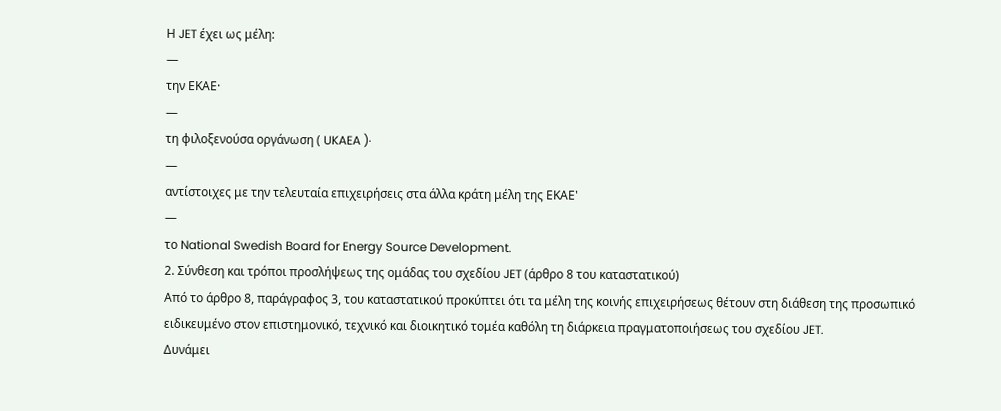Η JET έχει ως μέλη:
—
την ΕΚΑΕ·
—
τη φιλοξενούσα οργάνωση ( UKAEA )·
—
αντίστοιχες με την τελευταία επιχειρήσεις στα άλλα κράτη μέλη της ΕΚΑΕ'
—
το National Swedish Board for Energy Source Development.
2. Σύνθεση και τρόποι προσλήψεως της ομάδας του σχεδίου JET (άρθρο 8 του καταστατικού)
Από το άρθρο 8, παράγραφος 3, του καταστατικού προκύπτει ότι τα μέλη της κοινής επιχειρήσεως θέτουν στη διάθεση της προσωπικό ειδικευμένο στον επιστημονικό, τεχνικό και διοικητικό τομέα καθόλη τη διάρκεια πραγματοποιήσεως του σχεδίου JET.
Δυνάμει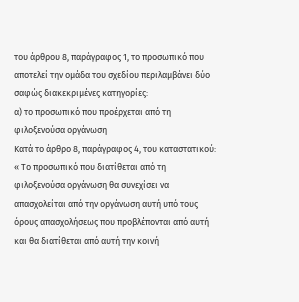του άρθρου 8, παράγραφος 1, το προσωπικό που αποτελεί την ομάδα του σχεδίου περιλαμβάνει δύο σαφώς διακεκριμένες κατηγορίες:
α) το προσωπικό που προέρχεται από τη φιλοξενούσα οργάνωση
Κατά το άρθρο 8, παράγραφος 4, του καταστατικού:
« Το προσωπικό που διατίθεται από τη φιλοξενούσα οργάνωση θα συνεχίσει να απασχολείται από την οργάνωση αυτή υπό τους όρους απασχολήσεως που προβλέπονται από αυτή και θα διατίθεται από αυτή την κοινή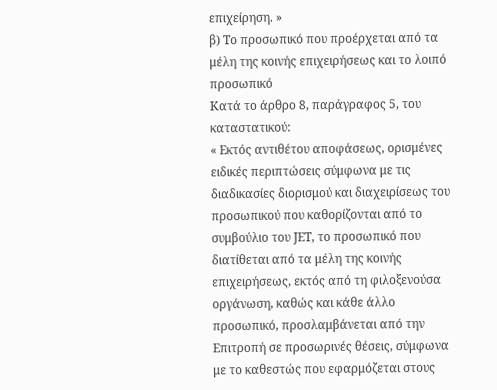επιχείρηση. »
β) Το προσωπικό που προέρχεται από τα μέλη της κοινής επιχειρήσεως και το λοιπό προσωπικό
Κατά το άρθρο 8, παράγραφος 5, του καταστατικού:
« Εκτός αντιθέτου αποφάσεως, ορισμένες ειδικές περιπτώσεις σύμφωνα με τις διαδικασίες διορισμού και διαχειρίσεως του προσωπικού που καθορίζονται από το συμβούλιο του JET, το προσωπικό που διατίθεται από τα μέλη της κοινής επιχειρήσεως, εκτός από τη φιλοξενούσα οργάνωση, καθώς και κάθε άλλο προσωπικό, προσλαμβάνεται από την Επιτροπή σε προσωρινές θέσεις, σύμφωνα με το καθεστώς που εφαρμόζεται στους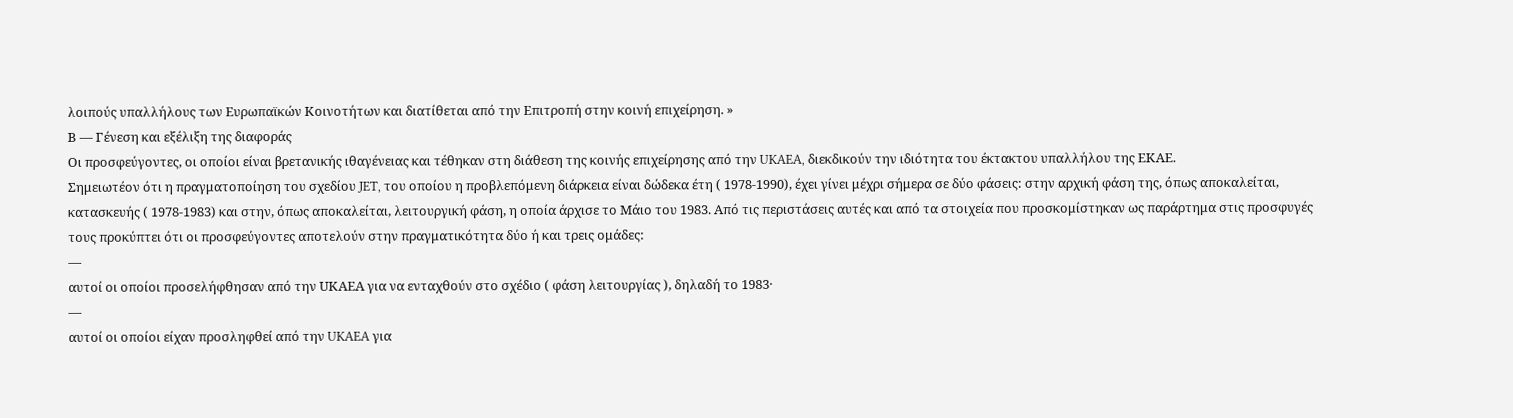λοιπούς υπαλλήλους των Ευρωπαϊκών Κοινοτήτων και διατίθεται από την Επιτροπή στην κοινή επιχείρηση. »
Β — Γένεση και εξέλιξη της διαφοράς
Οι προσφεύγοντες, οι οποίοι είναι βρετανικής ιθαγένειας και τέθηκαν στη διάθεση της κοινής επιχείρησης από την UKAEA, διεκδικούν την ιδιότητα του έκτακτου υπαλλήλου της ΕΚΑΕ.
Σημειωτέον ότι η πραγματοποίηση του σχεδίου JET, του οποίου η προβλεπόμενη διάρκεια είναι δώδεκα έτη ( 1978-1990), έχει γίνει μέχρι σήμερα σε δύο φάσεις: στην αρχική φάση της, όπως αποκαλείται, κατασκευής ( 1978-1983) και στην, όπως αποκαλείται, λειτουργική φάση, η οποία άρχισε το Μάιο του 1983. Από τις περιστάσεις αυτές και από τα στοιχεία που προσκομίστηκαν ως παράρτημα στις προσφυγές τους προκύπτει ότι οι προσφεύγοντες αποτελούν στην πραγματικότητα δύο ή και τρεις ομάδες:
—
αυτοί οι οποίοι προσελήφθησαν από την UΚΑΕΑ για να ενταχθούν στο σχέδιο ( φάση λειτουργίας ), δηλαδή το 1983·
—
αυτοί οι οποίοι είχαν προσληφθεί από την UKAEA για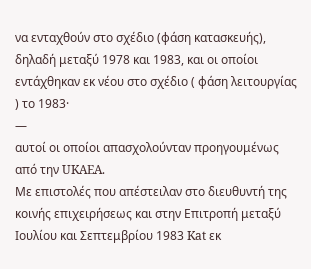να ενταχθούν στο σχέδιο (φάση κατασκευής), δηλαδή μεταξύ 1978 και 1983, και οι οποίοι εντάχθηκαν εκ νέου στο σχέδιο ( φάση λειτουργίας ) το 1983·
—
αυτοί οι οποίοι απασχολούνταν προηγουμένως από την UKAEA.
Με επιστολές που απέστειλαν στο διευθυντή της κοινής επιχειρήσεως και στην Επιτροπή μεταξύ Ιουλίου και Σεπτεμβρίου 1983 Kat εκ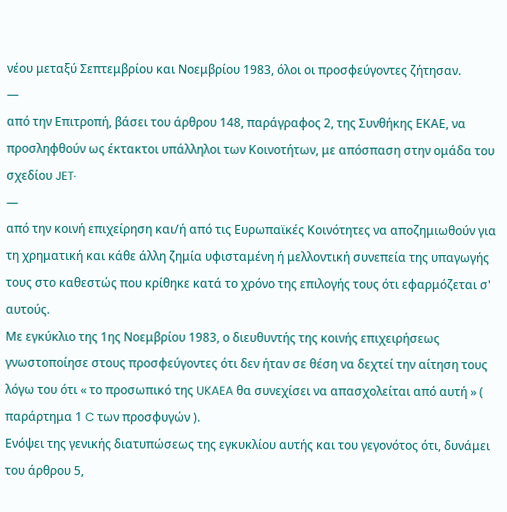νέου μεταξύ Σεπτεμβρίου και Νοεμβρίου 1983, όλοι οι προσφεύγοντες ζήτησαν.
—
από την Επιτροπή, βάσει του άρθρου 148, παράγραφος 2, της Συνθήκης ΕΚΑΕ, να προσληφθούν ως έκτακτοι υπάλληλοι των Κοινοτήτων, με απόσπαση στην ομάδα του σχεδίου JET·
—
από την κοινή επιχείρηση και/ή από τις Ευρωπαϊκές Κοινότητες να αποζημιωθούν για τη χρηματική και κάθε άλλη ζημία υφισταμένη ή μελλοντική συνεπεία της υπαγωγής τους στο καθεστώς που κρίθηκε κατά το χρόνο της επιλογής τους ότι εφαρμόζεται σ' αυτούς.
Με εγκύκλιο της 1ης Νοεμβρίου 1983, ο διευθυντής της κοινής επιχειρήσεως γνωστοποίησε στους προσφεύγοντες ότι δεν ήταν σε θέση να δεχτεί την αίτηση τους λόγω του ότι « το προσωπικό της UKAEA θα συνεχίσει να απασχολείται από αυτή » ( παράρτημα 1 C των προσφυγών ).
Ενόψει της γενικής διατυπώσεως της εγκυκλίου αυτής και του γεγονότος ότι, δυνάμει του άρθρου 5,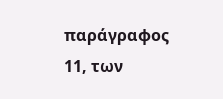παράγραφος 11, των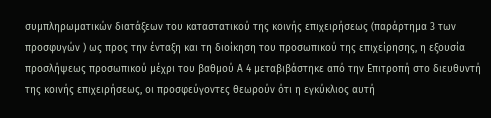συμπληρωματικών διατάξεων του καταστατικού της κοινής επιχειρήσεως (παράρτημα 3 των προσφυγών ) ως προς την ένταξη και τη διοίκηση του προσωπικού της επιχείρησης, η εξουσία προσλήψεως προσωπικού μέχρι του βαθμού Α 4 μεταβιβάστηκε από την Επιτροπή στο διευθυντή της κοινής επιχειρήσεως, οι προσφεύγοντες θεωρούν ότι η εγκύκλιος αυτή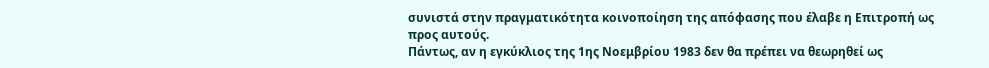συνιστά στην πραγματικότητα κοινοποίηση της απόφασης που έλαβε η Επιτροπή ως προς αυτούς.
Πάντως, αν η εγκύκλιος της 1ης Νοεμβρίου 1983 δεν θα πρέπει να θεωρηθεί ως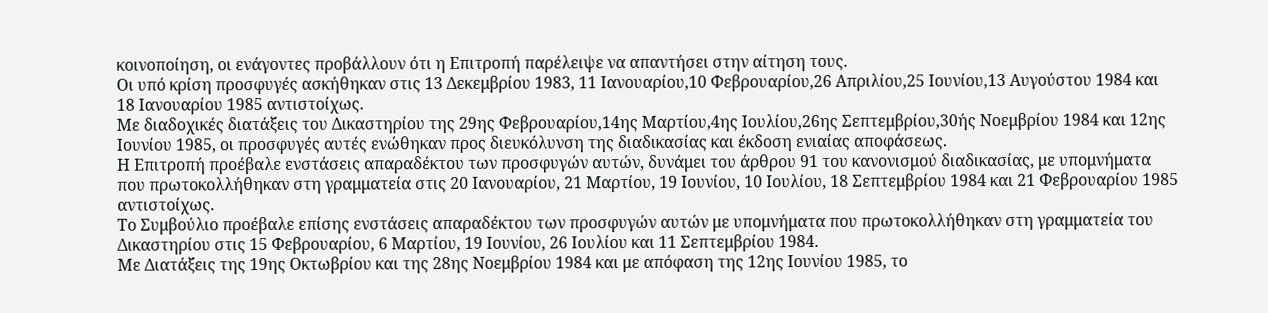κοινοποίηση, οι ενάγοντες προβάλλουν ότι η Επιτροπή παρέλειψε να απαντήσει στην αίτηση τους.
Οι υπό κρίση προσφυγές ασκήθηκαν στις 13 Δεκεμβρίου 1983, 11 Ιανουαρίου,10 Φεβρουαρίου,26 Απριλίου,25 Ιουνίου,13 Αυγούστου 1984 και 18 Ιανουαρίου 1985 αντιστοίχως.
Με διαδοχικές διατάξεις του Δικαστηρίου της 29ης Φεβρουαρίου,14ης Μαρτίου,4ης Ιουλίου,26ης Σεπτεμβρίου,30ής Νοεμβρίου 1984 και 12ης Ιουνίου 1985, οι προσφυγές αυτές ενώθηκαν προς διευκόλυνση της διαδικασίας και έκδοση ενιαίας αποφάσεως.
Η Επιτροπή προέβαλε ενστάσεις απαραδέκτου των προσφυγών αυτών, δυνάμει του άρθρου 91 του κανονισμού διαδικασίας, με υπομνήματα που πρωτοκολλήθηκαν στη γραμματεία στις 20 Ιανουαρίου, 21 Μαρτίου, 19 Ιουνίου, 10 Ιουλίου, 18 Σεπτεμβρίου 1984 και 21 Φεβρουαρίου 1985 αντιστοίχως.
Το Συμβούλιο προέβαλε επίσης ενστάσεις απαραδέκτου των προσφυγών αυτών με υπομνήματα που πρωτοκολλήθηκαν στη γραμματεία του Δικαστηρίου στις 15 Φεβρουαρίου, 6 Μαρτίου, 19 Ιουνίου, 26 Ιουλίου και 11 Σεπτεμβρίου 1984.
Με Διατάξεις της 19ης Οκτωβρίου και της 28ης Νοεμβρίου 1984 και με απόφαση της 12ης Ιουνίου 1985, το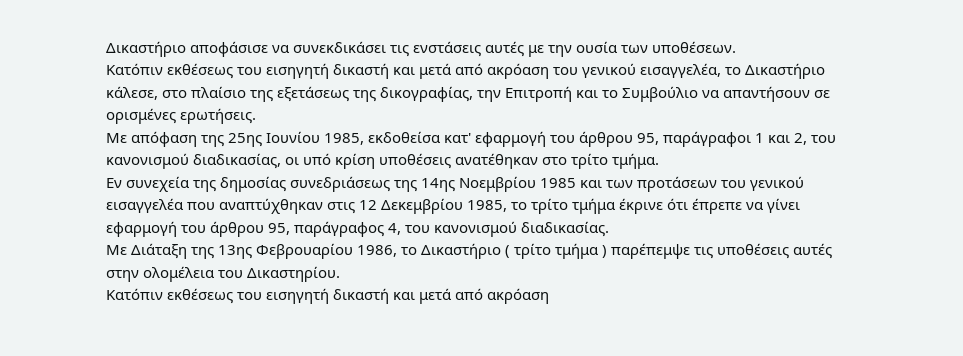Δικαστήριο αποφάσισε να συνεκδικάσει τις ενστάσεις αυτές με την ουσία των υποθέσεων.
Κατόπιν εκθέσεως του εισηγητή δικαστή και μετά από ακρόαση του γενικού εισαγγελέα, το Δικαστήριο κάλεσε, στο πλαίσιο της εξετάσεως της δικογραφίας, την Επιτροπή και το Συμβούλιο να απαντήσουν σε ορισμένες ερωτήσεις.
Με απόφαση της 25ης Ιουνίου 1985, εκδοθείσα κατ' εφαρμογή του άρθρου 95, παράγραφοι 1 και 2, του κανονισμού διαδικασίας, οι υπό κρίση υποθέσεις ανατέθηκαν στο τρίτο τμήμα.
Εν συνεχεία της δημοσίας συνεδριάσεως της 14ης Νοεμβρίου 1985 και των προτάσεων του γενικού εισαγγελέα που αναπτύχθηκαν στις 12 Δεκεμβρίου 1985, το τρίτο τμήμα έκρινε ότι έπρεπε να γίνει εφαρμογή του άρθρου 95, παράγραφος 4, του κανονισμού διαδικασίας.
Με Διάταξη της 13ης Φεβρουαρίου 1986, το Δικαστήριο ( τρίτο τμήμα ) παρέπεμψε τις υποθέσεις αυτές στην ολομέλεια του Δικαστηρίου.
Κατόπιν εκθέσεως του εισηγητή δικαστή και μετά από ακρόαση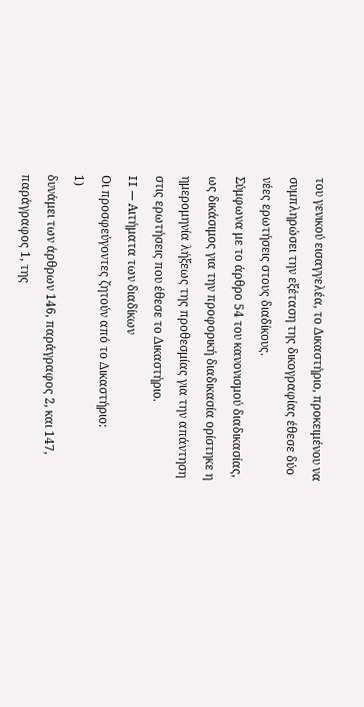του γενικού εισαγγελέα, το Δικαστήριο, προκειμένου να συμπληρώσει την εξέταση της δικογραφίας έθεσε δύο νέες ερωτήσεις στους διαδίκους.
Σύμφωνα με το άρθρο 54 του κανονισμού διαδικασίας, ως δικάσιμος για την προφορική διαδικασία ορίστηκε η ημερομηνία λήξεως της προθεσμίας για την απάντηση στις ερωτήσεις που έθεσε το Δικαστήριο.
II — Αιτήματα των διαδίκων
Οι προσφεύγοντες ζητούν από το Δικαστήριο:
1)
δυνάμει των άρθρων 146, παράγραφος 2, και 147, παράγραφος 1, της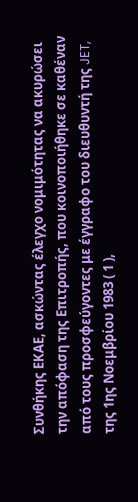Συνθήκης ΕΚΑΕ, ασκώντας έλεγχο νομιμότητας να ακυρώσει την απόφαση της Επιτροπής, που κοινοποιήθηκε σε καθέναν από τους προσφεύγοντες με έγγραφο του διευθυντή της JET, της 1ης Νοεμβρίου 1983 ( 1 ),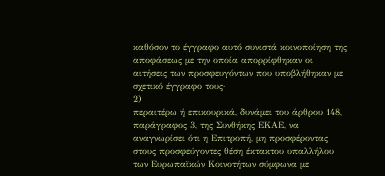καθόσον το έγγραφο αυτό συνιστά κοινοποίηση της αποφάσεως με την οποία απορρίφθηκαν οι αιτήσεις των προσφευγόντων που υποβλήθηκαν με σχετικό έγγραφο τους·
2)
περαιτέρω ή επικουρικά, δυνάμει του άρθρου 148, παράγραφος 3, της Συνθήκης ΕΚΑΕ, να αναγνωρίσει ότι η Επιτροπή, μη προσφέροντας στους προσφεύγοντες θέση έκτακτου υπαλλήλου των Ευρωπαϊκών Κοινοτήτων σύμφωνα με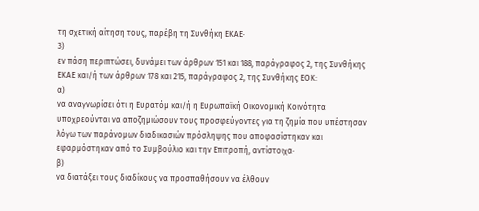τη σχετική αίτηση τους, παρέβη τη Συνθήκη ΕΚΑΕ·
3)
εν πάση περιπτώσει, δυνάμει των άρθρων 151 και 188, παράγραφος 2, της Συνθήκης ΕΚΑΕ και/ή των άρθρων 178 και 215, παράγραφος 2, της Συνθήκης ΕΟΚ:
α)
να αναγνωρίσει ότι η Ευρατόμ και/ή η Ευρωπαϊκή Οικονομική Κοινότητα υποχρεούνται να αποζημιώσουν τους προσφεύγοντες για τη ζημία που υπέστησαν λόγω των παράνομων διαδικασιών πρόσληψης που αποφασίστηκαν και εφαρμόστηκαν από το Συμβούλιο και την Επιτροπή, αντίστοιχα·
β)
να διατάξει τους διαδίκους να προσπαθήσουν να έλθουν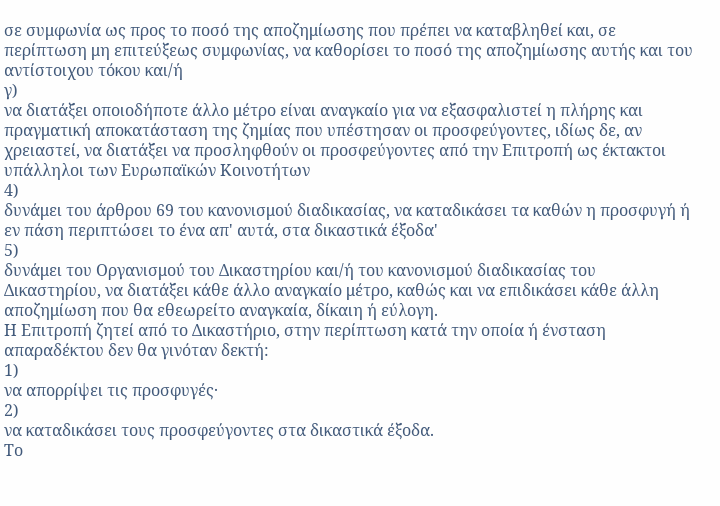σε συμφωνία ως προς το ποσό της αποζημίωσης που πρέπει να καταβληθεί και, σε περίπτωση μη επιτεύξεως συμφωνίας, να καθορίσει το ποσό της αποζημίωσης αυτής και του αντίστοιχου τόκου και/ή
γ)
να διατάξει οποιοδήποτε άλλο μέτρο είναι αναγκαίο για να εξασφαλιστεί η πλήρης και πραγματική αποκατάσταση της ζημίας που υπέστησαν οι προσφεύγοντες, ιδίως δε, αν χρειαστεί, να διατάξει να προσληφθούν οι προσφεύγοντες από την Επιτροπή ως έκτακτοι υπάλληλοι των Ευρωπαϊκών Κοινοτήτων
4)
δυνάμει του άρθρου 69 του κανονισμού διαδικασίας, να καταδικάσει τα καθών η προσφυγή ή εν πάση περιπτώσει το ένα απ' αυτά, στα δικαστικά έξοδα'
5)
δυνάμει του Οργανισμού του Δικαστηρίου και/ή του κανονισμού διαδικασίας του Δικαστηρίου, να διατάξει κάθε άλλο αναγκαίο μέτρο, καθώς και να επιδικάσει κάθε άλλη αποζημίωση που θα εθεωρείτο αναγκαία, δίκαιη ή εύλογη.
Η Επιτροπή ζητεί από το Δικαστήριο, στην περίπτωση κατά την οποία ή ένσταση απαραδέκτου δεν θα γινόταν δεκτή:
1)
να απορρίψει τις προσφυγές·
2)
να καταδικάσει τους προσφεύγοντες στα δικαστικά έξοδα.
Το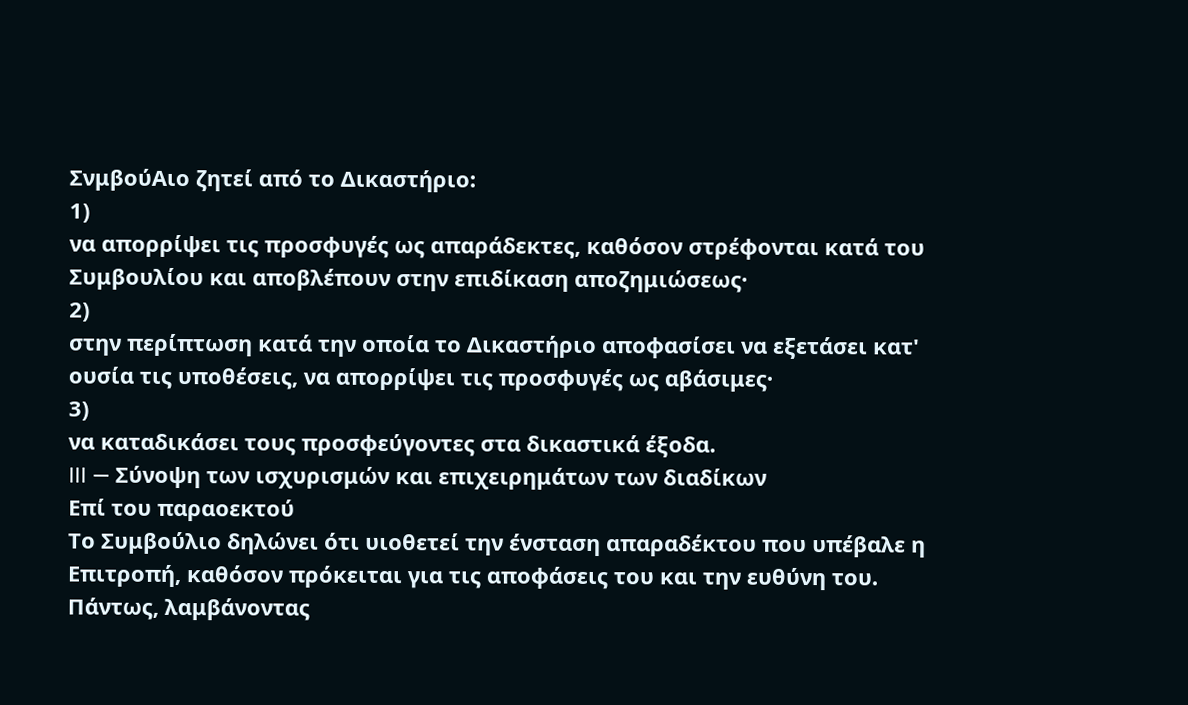ΣνμβούΑιο ζητεί από το Δικαστήριο:
1)
να απορρίψει τις προσφυγές ως απαράδεκτες, καθόσον στρέφονται κατά του Συμβουλίου και αποβλέπουν στην επιδίκαση αποζημιώσεως·
2)
στην περίπτωση κατά την οποία το Δικαστήριο αποφασίσει να εξετάσει κατ' ουσία τις υποθέσεις, να απορρίψει τις προσφυγές ως αβάσιμες·
3)
να καταδικάσει τους προσφεύγοντες στα δικαστικά έξοδα.
III — Σύνοψη των ισχυρισμών και επιχειρημάτων των διαδίκων
Επί του παραοεκτού
Το Συμβούλιο δηλώνει ότι υιοθετεί την ένσταση απαραδέκτου που υπέβαλε η Επιτροπή, καθόσον πρόκειται για τις αποφάσεις του και την ευθύνη του.
Πάντως, λαμβάνοντας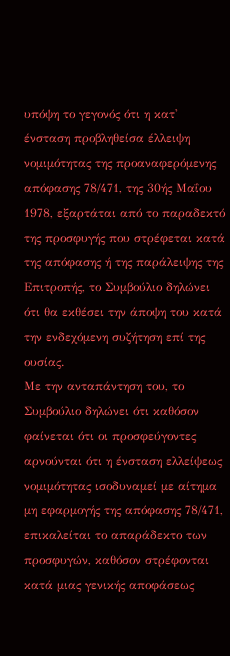υπόψη το γεγονός ότι η κατ' ένσταση προβληθείσα έλλειψη νομιμότητας της προαναφερόμενης απόφασης 78/471, της 30ής Μαΐου 1978, εξαρτάται από το παραδεκτό της προσφυγής που στρέφεται κατά της απόφασης ή της παράλειψης της Επιτροπής, το Συμβούλιο δηλώνει ότι θα εκθέσει την άποψη του κατά την ενδεχόμενη συζήτηση επί της ουσίας.
Με την ανταπάντηση του, το Συμβούλιο δηλώνει ότι καθόσον φαίνεται ότι οι προσφεύγοντες αρνούνται ότι η ένσταση ελλείψεως νομιμότητας ισοδυναμεί με αίτημα μη εφαρμογής της απόφασης 78/471, επικαλείται το απαράδεκτο των προσφυγών, καθόσον στρέφονται κατά μιας γενικής αποφάσεως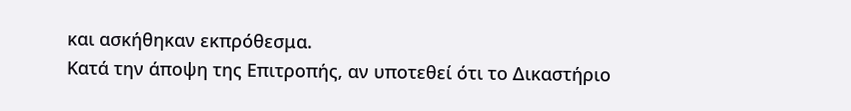και ασκήθηκαν εκπρόθεσμα.
Κατά την άποψη της Επιτροπής, αν υποτεθεί ότι το Δικαστήριο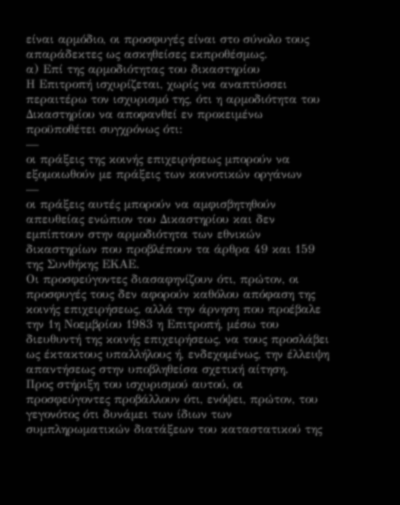είναι αρμόδιο, οι προσφυγές είναι στο σύνολο τους απαράδεκτες ως ασκηθείσες εκπροθέσμως.
α) Επί της αρμοδιότητας του δικαστηρίου
Η Επιτροπή ισχυρίζεται, χωρίς να αναπτύσσει περαιτέρω τον ισχυρισμό της, ότι η αρμοδιότητα του Δικαστηρίου να αποφανθεί εν προκειμένω προϋποθέτει συγχρόνως ότι:
—
οι πράξεις της κοινής επιχειρήσεως μπορούν να εξομοιωθούν με πράξεις των κοινοτικών οργάνων
—
οι πράξεις αυτές μπορούν να αμφισβητηθούν απευθείας ενώπιον του Δικαστηρίου και δεν εμπίπτουν στην αρμοδιότητα των εθνικών δικαστηρίων που προβλέπουν τα άρθρα 49 και 159 της Συνθήκης ΕΚΑΕ.
Οι προσφεύγοντες διασαφηνίζουν ότι, πρώτον, οι προσφυγές τους δεν αφορούν καθόλου απόφαση της κοινής επιχειρήσεως, αλλά την άρνηση που προέβαλε την 1η Νοεμβρίου 1983 η Επιτροπή, μέσω του διευθυντή της κοινής επιχειρήσεως, να τους προσλάβει ως έκτακτους υπαλλήλους ή, ενδεχομένως, την έλλειψη απαντήσεως στην υποβληθείσα σχετική αίτηση.
Προς στήριξη του ισχυρισμού αυτού, οι προσφεύγοντες προβάλλουν ότι, ενόψει, πρώτον, του γεγονότος ότι δυνάμει των ίδιων των συμπληρωματικών διατάξεων του καταστατικού της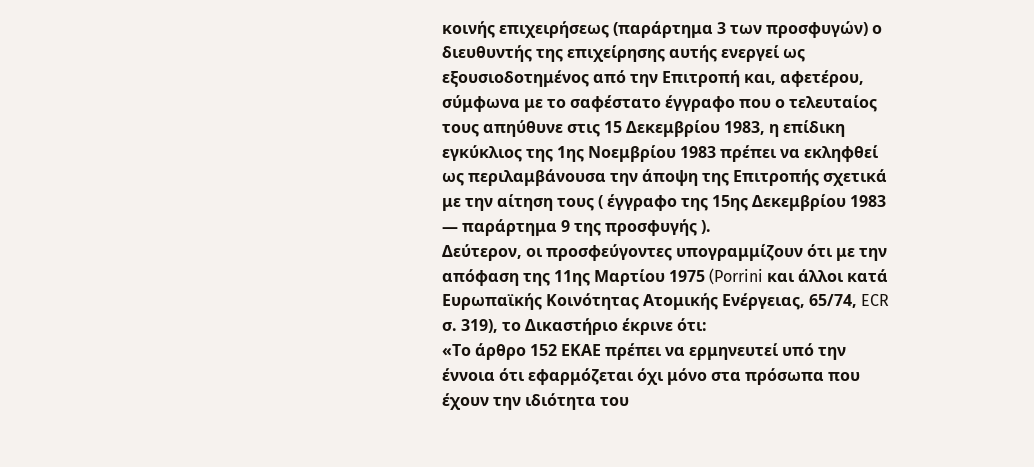κοινής επιχειρήσεως (παράρτημα 3 των προσφυγών) ο διευθυντής της επιχείρησης αυτής ενεργεί ως εξουσιοδοτημένος από την Επιτροπή και, αφετέρου, σύμφωνα με το σαφέστατο έγγραφο που ο τελευταίος τους απηύθυνε στις 15 Δεκεμβρίου 1983, η επίδικη εγκύκλιος της 1ης Νοεμβρίου 1983 πρέπει να εκληφθεί ως περιλαμβάνουσα την άποψη της Επιτροπής σχετικά με την αίτηση τους ( έγγραφο της 15ης Δεκεμβρίου 1983 — παράρτημα 9 της προσφυγής ).
Δεύτερον, οι προσφεύγοντες υπογραμμίζουν ότι με την απόφαση της 11ης Μαρτίου 1975 (Porrini και άλλοι κατά Ευρωπαϊκής Κοινότητας Ατομικής Ενέργειας, 65/74, ECR σ. 319), το Δικαστήριο έκρινε ότι:
«Το άρθρο 152 ΕΚΑΕ πρέπει να ερμηνευτεί υπό την έννοια ότι εφαρμόζεται όχι μόνο στα πρόσωπα που έχουν την ιδιότητα του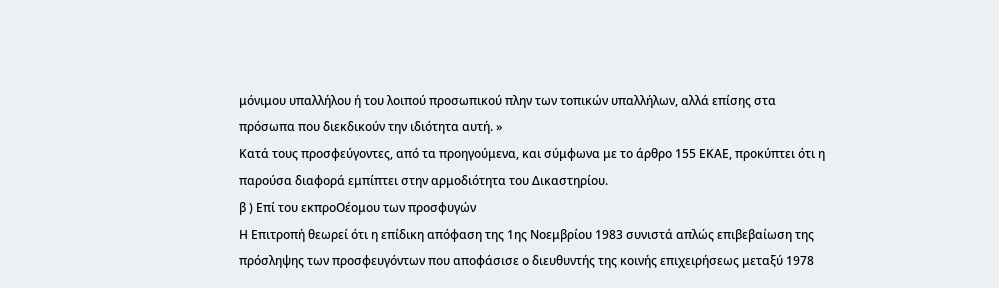μόνιμου υπαλλήλου ή του λοιπού προσωπικού πλην των τοπικών υπαλλήλων, αλλά επίσης στα πρόσωπα που διεκδικούν την ιδιότητα αυτή. »
Κατά τους προσφεύγοντες, από τα προηγούμενα, και σύμφωνα με το άρθρο 155 ΕΚΑΕ, προκύπτει ότι η παρούσα διαφορά εμπίπτει στην αρμοδιότητα του Δικαστηρίου.
β ) Επί του εκπροΟέομου των προσφυγών
Η Επιτροπή θεωρεί ότι η επίδικη απόφαση της 1ης Νοεμβρίου 1983 συνιστά απλώς επιβεβαίωση της πρόσληψης των προσφευγόντων που αποφάσισε ο διευθυντής της κοινής επιχειρήσεως μεταξύ 1978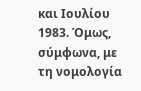και Ιουλίου 1983. Όμως, σύμφωνα, με τη νομολογία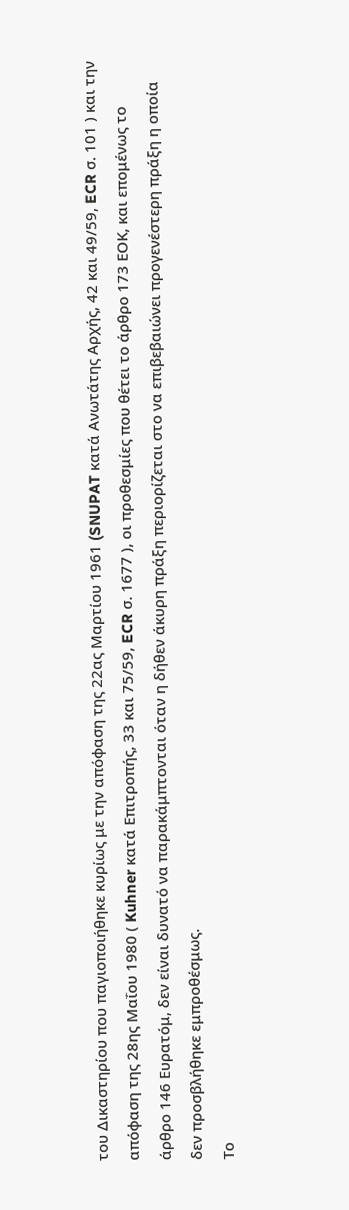του Δικαστηρίου που παγιοποιήθηκε κυρίως με την απόφαση της 22ας Μαρτίου 1961 (SNUPAT κατά Ανωτάτης Αρχής, 42 και 49/59, ECR σ. 101 ) και την απόφαση της 28ης Μαΐου 1980 ( Kuhner κατά Επιτροπής, 33 και 75/59, ECR σ. 1677 ), οι προθεσμίες που θέτει το άρθρο 173 ΕΟΚ, και επομένως το άρθρο 146 Ευρατόμ, δεν είναι δυνατό να παρακάμπτονται όταν η δήθεν άκυρη πράξη περιορίζεται στο να επιβεβαιώνει προγενέστερη πράξη η οποία δεν προσβλήθηκε εμπροθέσμως.
Το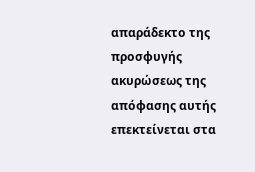απαράδεκτο της προσφυγής ακυρώσεως της απόφασης αυτής επεκτείνεται στα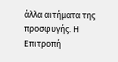άλλα αιτήματα της προσφυγής. Η Επιτροπή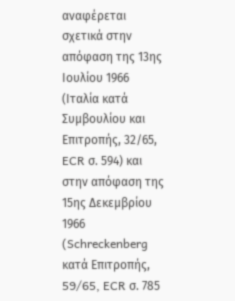αναφέρεται σχετικά στην απόφαση της 13ης Ιουλίου 1966 (Ιταλία κατά Συμβουλίου και Επιτροπής, 32/65, ECR σ. 594) και στην απόφαση της 15ης Δεκεμβρίου 1966 (Schreckenberg κατά Επιτροπής, 59/65, ECR σ. 785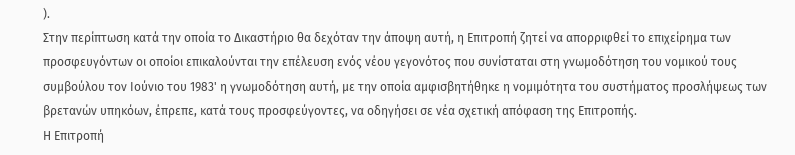).
Στην περίπτωση κατά την οποία το Δικαστήριο θα δεχόταν την άποψη αυτή, η Επιτροπή ζητεί να απορριφθεί το επιχείρημα των προσφευγόντων οι οποίοι επικαλούνται την επέλευση ενός νέου γεγονότος που συνίσταται στη γνωμοδότηση του νομικού τους συμβούλου τον Ιούνιο του 1983' η γνωμοδότηση αυτή, με την οποία αμφισβητήθηκε η νομιμότητα του συστήματος προσλήψεως των βρετανών υπηκόων, έπρεπε, κατά τους προσφεύγοντες, να οδηγήσει σε νέα σχετική απόφαση της Επιτροπής.
Η Επιτροπή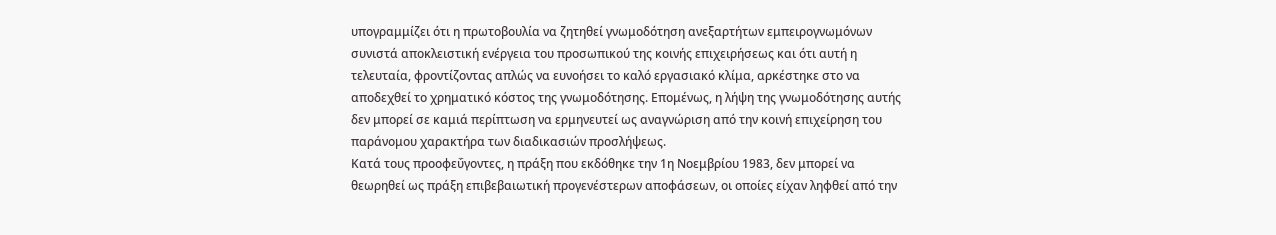υπογραμμίζει ότι η πρωτοβουλία να ζητηθεί γνωμοδότηση ανεξαρτήτων εμπειρογνωμόνων συνιστά αποκλειστική ενέργεια του προσωπικού της κοινής επιχειρήσεως και ότι αυτή η τελευταία, φροντίζοντας απλώς να ευνοήσει το καλό εργασιακό κλίμα, αρκέστηκε στο να αποδεχθεί το χρηματικό κόστος της γνωμοδότησης. Επομένως, η λήψη της γνωμοδότησης αυτής δεν μπορεί σε καμιά περίπτωση να ερμηνευτεί ως αναγνώριση από την κοινή επιχείρηση του παράνομου χαρακτήρα των διαδικασιών προσλήψεως.
Κατά τους προοφεΰγοντες, η πράξη που εκδόθηκε την 1η Νοεμβρίου 1983, δεν μπορεί να θεωρηθεί ως πράξη επιβεβαιωτική προγενέστερων αποφάσεων, οι οποίες είχαν ληφθεί από την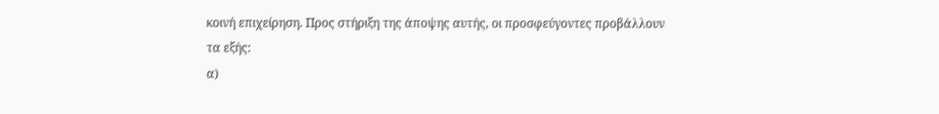κοινή επιχείρηση. Προς στήριξη της άποψης αυτής, οι προσφεύγοντες προβάλλουν τα εξής:
α)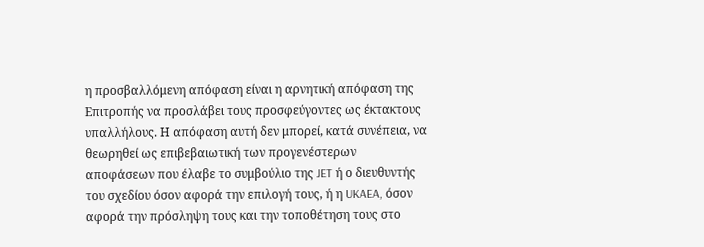η προσβαλλόμενη απόφαση είναι η αρνητική απόφαση της Επιτροπής να προσλάβει τους προσφεύγοντες ως έκτακτους υπαλλήλους. Η απόφαση αυτή δεν μπορεί, κατά συνέπεια, να θεωρηθεί ως επιβεβαιωτική των προγενέστερων αποφάσεων που έλαβε το συμβούλιο της JET ή ο διευθυντής του σχεδίου όσον αφορά την επιλογή τους, ή η UKAEA, όσον αφορά την πρόσληψη τους και την τοποθέτηση τους στο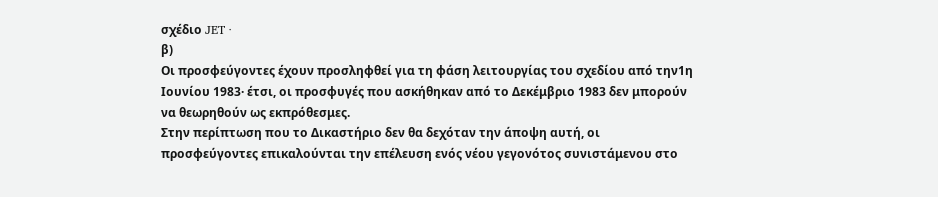σχέδιο JET ·
β)
Οι προσφεύγοντες έχουν προσληφθεί για τη φάση λειτουργίας του σχεδίου από την1η Ιουνίου 1983· έτσι, οι προσφυγές που ασκήθηκαν από το Δεκέμβριο 1983 δεν μπορούν να θεωρηθούν ως εκπρόθεσμες.
Στην περίπτωση που το Δικαστήριο δεν θα δεχόταν την άποψη αυτή, οι προσφεύγοντες επικαλούνται την επέλευση ενός νέου γεγονότος συνιστάμενου στο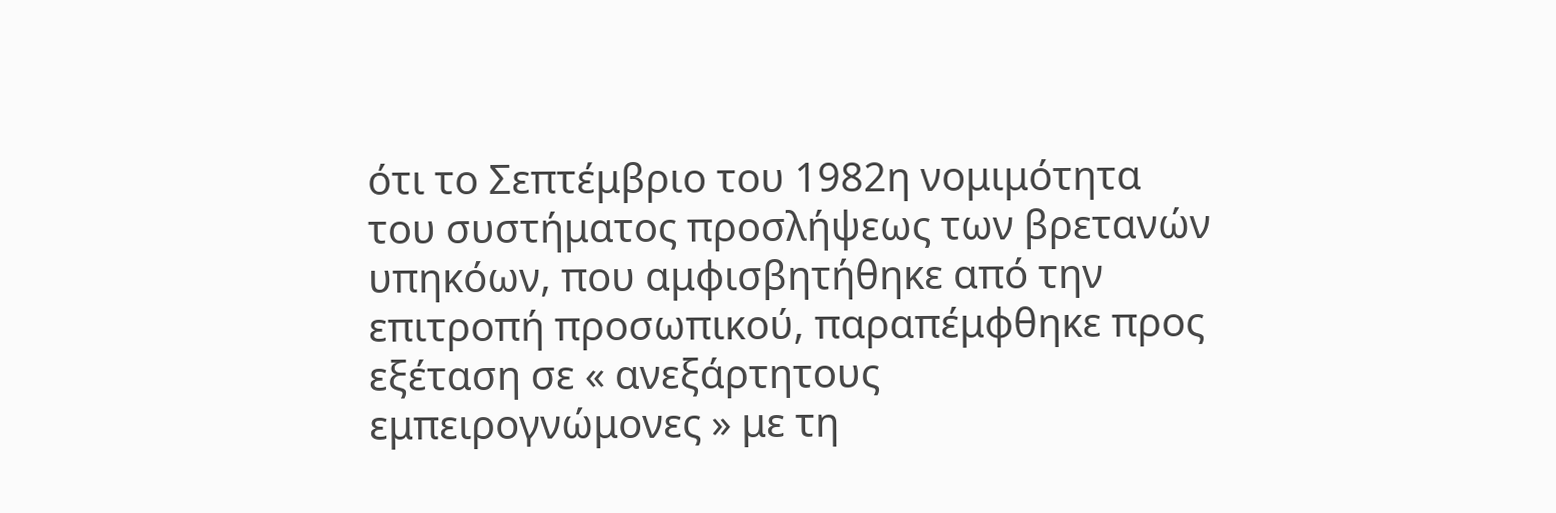ότι το Σεπτέμβριο του 1982η νομιμότητα του συστήματος προσλήψεως των βρετανών υπηκόων, που αμφισβητήθηκε από την επιτροπή προσωπικού, παραπέμφθηκε προς εξέταση σε « ανεξάρτητους εμπειρογνώμονες » με τη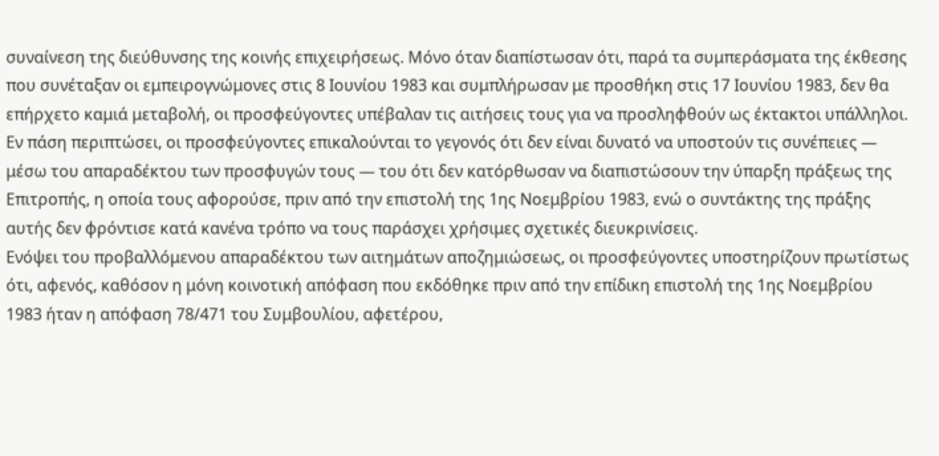συναίνεση της διεύθυνσης της κοινής επιχειρήσεως. Μόνο όταν διαπίστωσαν ότι, παρά τα συμπεράσματα της έκθεσης που συνέταξαν οι εμπειρογνώμονες στις 8 Ιουνίου 1983 και συμπλήρωσαν με προσθήκη στις 17 Ιουνίου 1983, δεν θα επήρχετο καμιά μεταβολή, οι προσφεύγοντες υπέβαλαν τις αιτήσεις τους για να προσληφθούν ως έκτακτοι υπάλληλοι.
Εν πάση περιπτώσει, οι προσφεύγοντες επικαλούνται το γεγονός ότι δεν είναι δυνατό να υποστούν τις συνέπειες — μέσω του απαραδέκτου των προσφυγών τους — του ότι δεν κατόρθωσαν να διαπιστώσουν την ύπαρξη πράξεως της Επιτροπής, η οποία τους αφορούσε, πριν από την επιστολή της 1ης Νοεμβρίου 1983, ενώ ο συντάκτης της πράξης αυτής δεν φρόντισε κατά κανένα τρόπο να τους παράσχει χρήσιμες σχετικές διευκρινίσεις.
Ενόψει του προβαλλόμενου απαραδέκτου των αιτημάτων αποζημιώσεως, οι προσφεύγοντες υποστηρίζουν πρωτίστως ότι, αφενός, καθόσον η μόνη κοινοτική απόφαση που εκδόθηκε πριν από την επίδικη επιστολή της 1ης Νοεμβρίου 1983 ήταν η απόφαση 78/471 του Συμβουλίου, αφετέρου,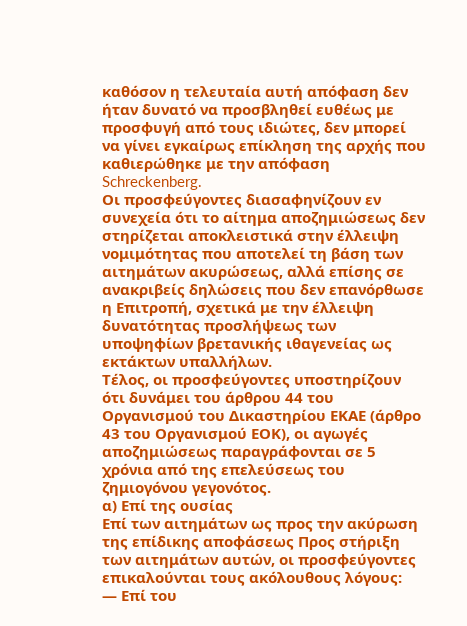καθόσον η τελευταία αυτή απόφαση δεν ήταν δυνατό να προσβληθεί ευθέως με προσφυγή από τους ιδιώτες, δεν μπορεί να γίνει εγκαίρως επίκληση της αρχής που καθιερώθηκε με την απόφαση Schreckenberg.
Οι προσφεύγοντες διασαφηνίζουν εν συνεχεία ότι το αίτημα αποζημιώσεως δεν στηρίζεται αποκλειστικά στην έλλειψη νομιμότητας που αποτελεί τη βάση των αιτημάτων ακυρώσεως, αλλά επίσης σε ανακριβείς δηλώσεις που δεν επανόρθωσε η Επιτροπή, σχετικά με την έλλειψη δυνατότητας προσλήψεως των υποψηφίων βρετανικής ιθαγενείας ως εκτάκτων υπαλλήλων.
Τέλος, οι προσφεύγοντες υποστηρίζουν ότι δυνάμει του άρθρου 44 του Οργανισμού του Δικαστηρίου ΕΚΑΕ (άρθρο 43 του Οργανισμού ΕΟΚ), οι αγωγές αποζημιώσεως παραγράφονται σε 5 χρόνια από της επελεύσεως του ζημιογόνου γεγονότος.
α) Επί της ουσίας
Επί των αιτημάτων ως προς την ακύρωση της επίδικης αποφάσεως Προς στήριξη των αιτημάτων αυτών, οι προσφεύγοντες επικαλούνται τους ακόλουθους λόγους:
— Επί του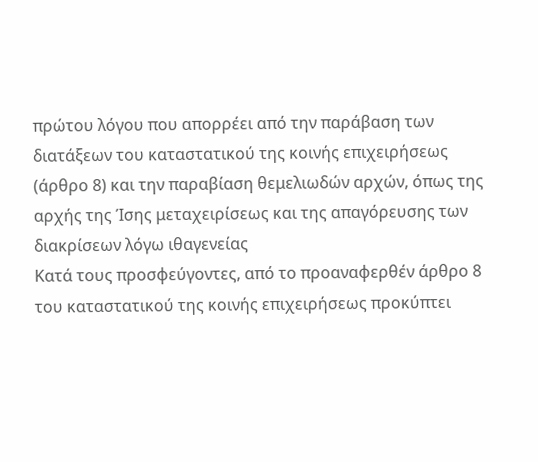πρώτου λόγου που απορρέει από την παράβαση των διατάξεων του καταστατικού της κοινής επιχειρήσεως (άρθρο 8) και την παραβίαση θεμελιωδών αρχών, όπως της αρχής της Ίσης μεταχειρίσεως και της απαγόρευσης των διακρίσεων λόγω ιθαγενείας
Κατά τους προσφεύγοντες, από το προαναφερθέν άρθρο 8 του καταστατικού της κοινής επιχειρήσεως προκύπτει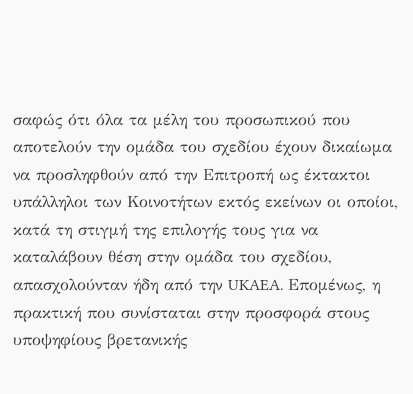σαφώς ότι όλα τα μέλη του προσωπικού που αποτελούν την ομάδα του σχεδίου έχουν δικαίωμα να προσληφθούν από την Επιτροπή ως έκτακτοι υπάλληλοι των Κοινοτήτων εκτός εκείνων οι οποίοι, κατά τη στιγμή της επιλογής τους για να καταλάβουν θέση στην ομάδα του σχεδίου, απασχολούνταν ήδη από την UKAEA. Επομένως, η πρακτική που συνίσταται στην προσφορά στους υποψηφίους βρετανικής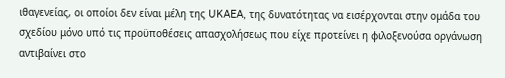ιθαγενείας, οι οποίοι δεν είναι μέλη της UKAEA, της δυνατότητας να εισέρχονται στην ομάδα του σχεδίου μόνο υπό τις προϋποθέσεις απασχολήσεως που είχε προτείνει η φιλοξενούσα οργάνωση αντιβαίνει στο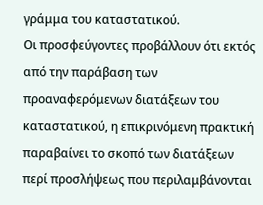γράμμα του καταστατικού.
Οι προσφεύγοντες προβάλλουν ότι εκτός από την παράβαση των προαναφερόμενων διατάξεων του καταστατικού, η επικρινόμενη πρακτική παραβαίνει το σκοπό των διατάξεων περί προσλήψεως που περιλαμβάνονται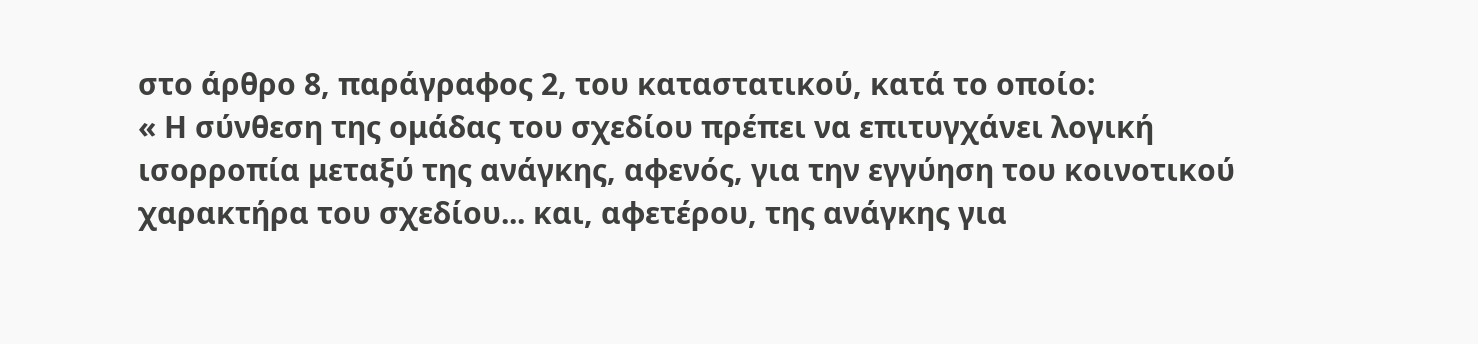στο άρθρο 8, παράγραφος 2, του καταστατικού, κατά το οποίο:
« Η σύνθεση της ομάδας του σχεδίου πρέπει να επιτυγχάνει λογική ισορροπία μεταξύ της ανάγκης, αφενός, για την εγγύηση του κοινοτικού χαρακτήρα του σχεδίου... και, αφετέρου, της ανάγκης για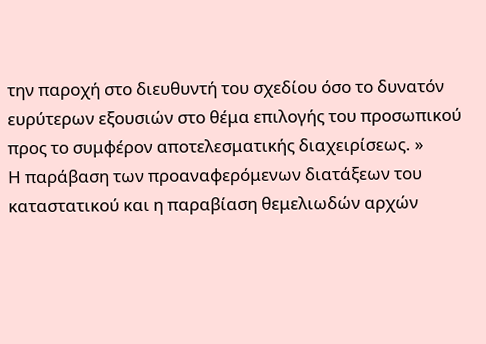την παροχή στο διευθυντή του σχεδίου όσο το δυνατόν ευρύτερων εξουσιών στο θέμα επιλογής του προσωπικού προς το συμφέρον αποτελεσματικής διαχειρίσεως. »
Η παράβαση των προαναφερόμενων διατάξεων του καταστατικού και η παραβίαση θεμελιωδών αρχών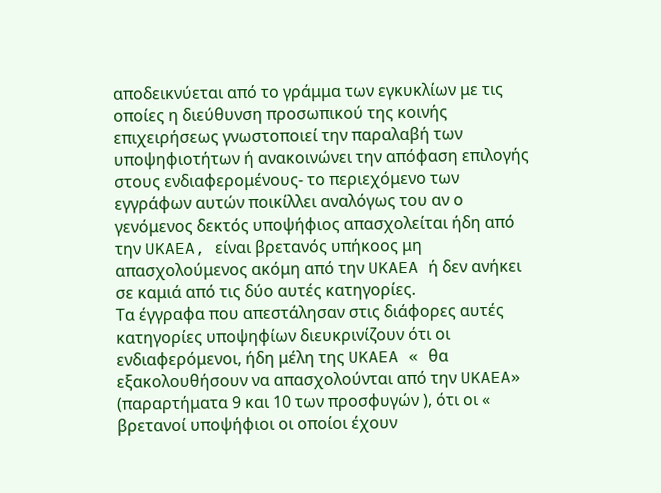αποδεικνύεται από το γράμμα των εγκυκλίων με τις οποίες η διεύθυνση προσωπικού της κοινής επιχειρήσεως γνωστοποιεί την παραλαβή των υποψηφιοτήτων ή ανακοινώνει την απόφαση επιλογής στους ενδιαφερομένους- το περιεχόμενο των εγγράφων αυτών ποικίλλει αναλόγως του αν ο γενόμενος δεκτός υποψήφιος απασχολείται ήδη από την UKAEA, είναι βρετανός υπήκοος μη απασχολούμενος ακόμη από την UKAEA ή δεν ανήκει σε καμιά από τις δύο αυτές κατηγορίες.
Τα έγγραφα που απεστάλησαν στις διάφορες αυτές κατηγορίες υποψηφίων διευκρινίζουν ότι οι ενδιαφερόμενοι, ήδη μέλη της UKAEA « θα εξακολουθήσουν να απασχολούνται από την UKAEA» (παραρτήματα 9 και 10 των προσφυγών ), ότι οι « βρετανοί υποψήφιοι οι οποίοι έχουν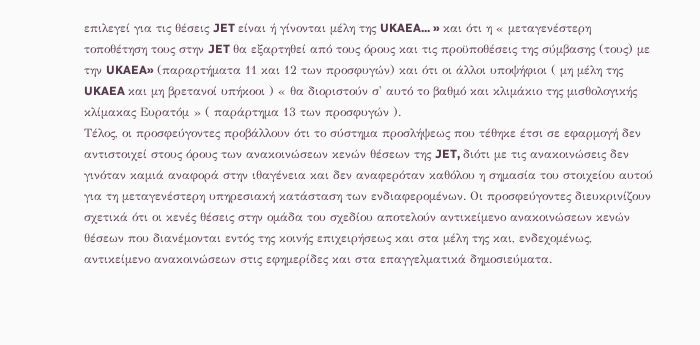επιλεγεί για τις θέσεις JET είναι ή γίνονται μέλη της UKAEA... » και ότι η « μεταγενέστερη τοποθέτηση τους στην JET θα εξαρτηθεί από τους όρους και τις προϋποθέσεις της σύμβασης (τους) με την UKAEA» (παραρτήματα 11 και 12 των προσφυγών) και ότι οι άλλοι υποψήφιοι ( μη μέλη της UKAEA και μη βρετανοί υπήκοοι ) « θα διοριστούν σ' αυτό το βαθμό και κλιμάκιο της μισθολογικής κλίμακας Ευρατόμ » ( παράρτημα 13 των προσφυγών ).
Τέλος, οι προσφεύγοντες προβάλλουν ότι το σύστημα προσλήψεως που τέθηκε έτσι σε εφαρμογή δεν αντιστοιχεί στους όρους των ανακοινώσεων κενών θέσεων της JET, διότι με τις ανακοινώσεις δεν γινόταν καμιά αναφορά στην ιθαγένεια και δεν αναφερόταν καθόλου η σημασία του στοιχείου αυτού για τη μεταγενέστερη υπηρεσιακή κατάσταση των ενδιαφερομένων. Οι προσφεύγοντες διευκρινίζουν σχετικά ότι οι κενές θέσεις στην ομάδα του σχεδίου αποτελούν αντικείμενο ανακοινώσεων κενών θέσεων που διανέμονται εντός της κοινής επιχειρήσεως και στα μέλη της και, ενδεχομένως, αντικείμενο ανακοινώσεων στις εφημερίδες και στα επαγγελματικά δημοσιεύματα.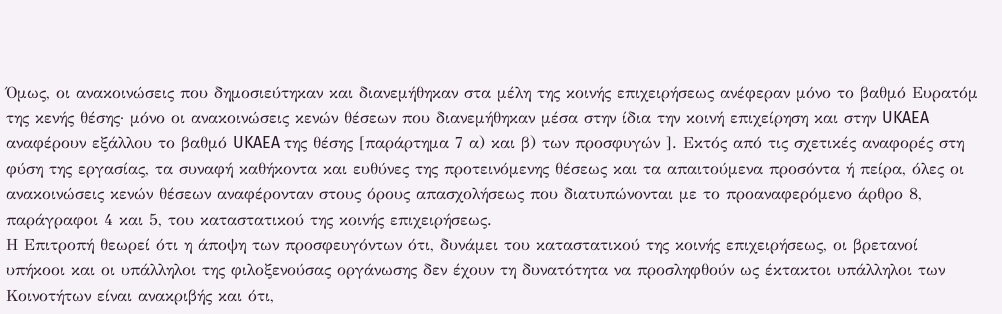Όμως, οι ανακοινώσεις που δημοσιεύτηκαν και διανεμήθηκαν στα μέλη της κοινής επιχειρήσεως ανέφεραν μόνο το βαθμό Ευρατόμ της κενής θέσης· μόνο οι ανακοινώσεις κενών θέσεων που διανεμήθηκαν μέσα στην ίδια την κοινή επιχείρηση και στην UKAEA αναφέρουν εξάλλου το βαθμό UKAEA της θέσης [παράρτημα 7 α) και β) των προσφυγών ]. Εκτός από τις σχετικές αναφορές στη φύση της εργασίας, τα συναφή καθήκοντα και ευθύνες της προτεινόμενης θέσεως και τα απαιτούμενα προσόντα ή πείρα, όλες οι ανακοινώσεις κενών θέσεων αναφέρονταν στους όρους απασχολήσεως που διατυπώνονται με το προαναφερόμενο άρθρο 8, παράγραφοι 4 και 5, του καταστατικού της κοινής επιχειρήσεως.
Η Επιτροπή θεωρεί ότι η άποψη των προσφευγόντων ότι, δυνάμει του καταστατικού της κοινής επιχειρήσεως, οι βρετανοί υπήκοοι και οι υπάλληλοι της φιλοξενούσας οργάνωσης δεν έχουν τη δυνατότητα να προσληφθούν ως έκτακτοι υπάλληλοι των Κοινοτήτων είναι ανακριβής και ότι,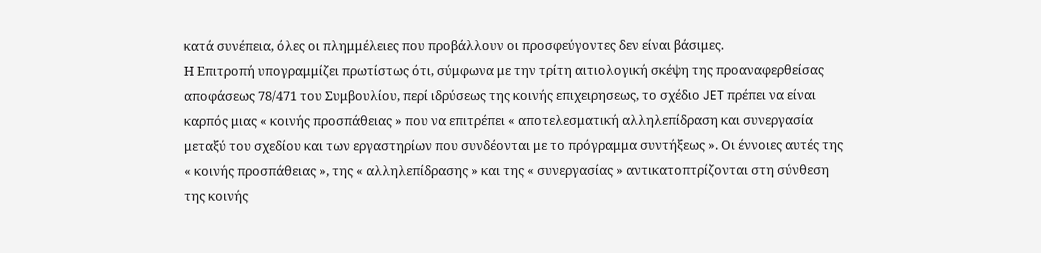κατά συνέπεια, όλες οι πλημμέλειες που προβάλλουν οι προσφεύγοντες δεν είναι βάσιμες.
Η Επιτροπή υπογραμμίζει πρωτίστως ότι, σύμφωνα με την τρίτη αιτιολογική σκέψη της προαναφερθείσας αποφάσεως 78/471 του Συμβουλίου, περί ιδρύσεως της κοινής επιχειρησεως, το σχέδιο JET πρέπει να είναι καρπός μιας « κοινής προσπάθειας » που να επιτρέπει « αποτελεσματική αλληλεπίδραση και συνεργασία μεταξύ του σχεδίου και των εργαστηρίων που συνδέονται με το πρόγραμμα συντήξεως ». Οι έννοιες αυτές της « κοινής προσπάθειας », της « αλληλεπίδρασης » και της « συνεργασίας » αντικατοπτρίζονται στη σύνθεση της κοινής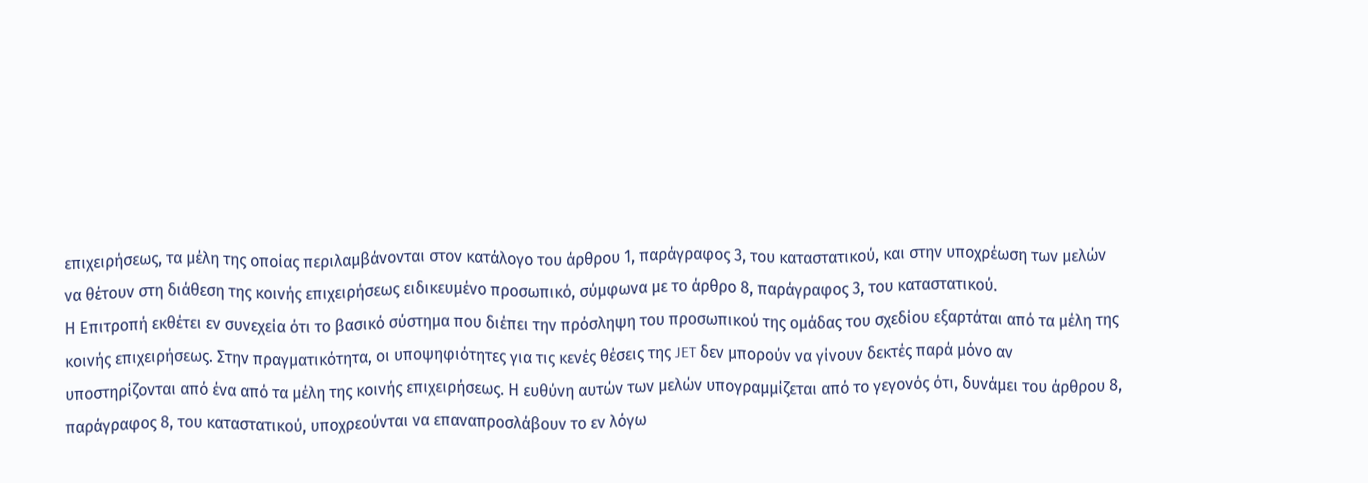επιχειρήσεως, τα μέλη της οποίας περιλαμβάνονται στον κατάλογο του άρθρου 1, παράγραφος 3, του καταστατικού, και στην υποχρέωση των μελών να θέτουν στη διάθεση της κοινής επιχειρήσεως ειδικευμένο προσωπικό, σύμφωνα με το άρθρο 8, παράγραφος 3, του καταστατικού.
Η Επιτροπή εκθέτει εν συνεχεία ότι το βασικό σύστημα που διέπει την πρόσληψη του προσωπικού της ομάδας του σχεδίου εξαρτάται από τα μέλη της κοινής επιχειρήσεως. Στην πραγματικότητα, οι υποψηφιότητες για τις κενές θέσεις της JET δεν μπορούν να γίνουν δεκτές παρά μόνο αν υποστηρίζονται από ένα από τα μέλη της κοινής επιχειρήσεως. Η ευθύνη αυτών των μελών υπογραμμίζεται από το γεγονός ότι, δυνάμει του άρθρου 8, παράγραφος 8, του καταστατικού, υποχρεούνται να επαναπροσλάβουν το εν λόγω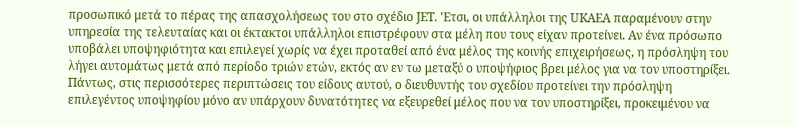προσωπικό μετά το πέρας της απασχολήσεως του στο σχέδιο JET. 'Ετσι, οι υπάλληλοι της UKAEA παραμένουν στην υπηρεσία της τελευταίας και οι έκτακτοι υπάλληλοι επιστρέφουν στα μέλη που τους είχαν προτείνει. Αν ένα πρόσωπο υποβάλει υποψηφιότητα και επιλεγεί χωρίς να έχει προταθεί από ένα μέλος της κοινής επιχειρήσεως, η πρόσληψη του λήγει αυτομάτως μετά από περίοδο τριών ετών, εκτός αν εν τω μεταξύ ο υποψήφιος βρει μέλος για να τον υποστηρίξει. Πάντως, στις περισσότερες περιπτώσεις του είδους αυτού, ο διευθυντής του σχεδίου προτείνει την πρόσληψη επιλεγέντος υποψηφίου μόνο αν υπάρχουν δυνατότητες να εξευρεθεί μέλος που να τον υποστηρίξει, προκειμένου να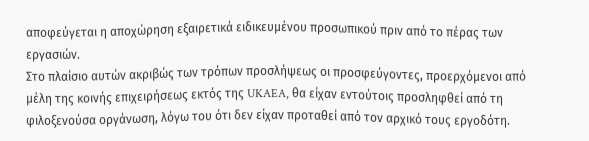αποφεύγεται η αποχώρηση εξαιρετικά ειδικευμένου προσωπικού πριν από το πέρας των εργασιών.
Στο πλαίσιο αυτών ακριβώς των τρόπων προσλήψεως οι προσφεύγοντες, προερχόμενοι από μέλη της κοινής επιχειρήσεως εκτός της UKAEA, θα είχαν εντούτοις προσληφθεί από τη φιλοξενούσα οργάνωση, λόγω του ότι δεν είχαν προταθεί από τον αρχικό τους εργοδότη.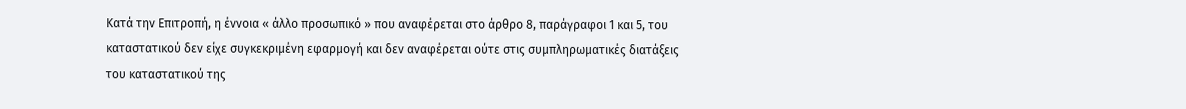Κατά την Επιτροπή, η έννοια « άλλο προσωπικό » που αναφέρεται στο άρθρο 8, παράγραφοι 1 και 5, του καταστατικού δεν είχε συγκεκριμένη εφαρμογή και δεν αναφέρεται ούτε στις συμπληρωματικές διατάξεις του καταστατικού της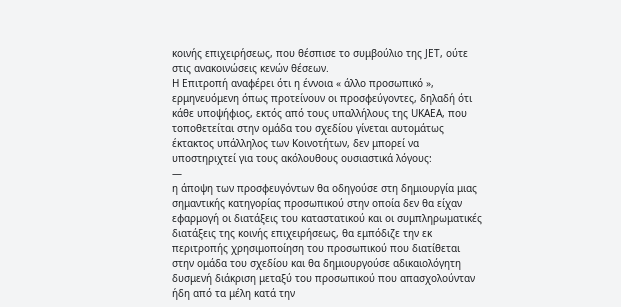κοινής επιχειρήσεως, που θέσπισε το συμβούλιο της JET, ούτε στις ανακοινώσεις κενών θέσεων.
Η Επιτροπή αναφέρει ότι η έννοια « άλλο προσωπικό », ερμηνευόμενη όπως προτείνουν οι προσφεύγοντες, δηλαδή ότι κάθε υποψήφιος, εκτός από τους υπαλλήλους της UKAEA, που τοποθετείται στην ομάδα του σχεδίου γίνεται αυτομάτως έκτακτος υπάλληλος των Κοινοτήτων, δεν μπορεί να υποστηριχτεί για τους ακόλουθους ουσιαστικά λόγους:
—
η άποψη των προσφευγόντων θα οδηγούσε στη δημιουργία μιας σημαντικής κατηγορίας προσωπικού στην οποία δεν θα είχαν εφαρμογή οι διατάξεις του καταστατικού και οι συμπληρωματικές διατάξεις της κοινής επιχειρήσεως, θα εμπόδιζε την εκ περιτροπής χρησιμοποίηση του προσωπικού που διατίθεται στην ομάδα του σχεδίου και θα δημιουργούσε αδικαιολόγητη δυσμενή διάκριση μεταξύ του προσωπικού που απασχολούνταν ήδη από τα μέλη κατά την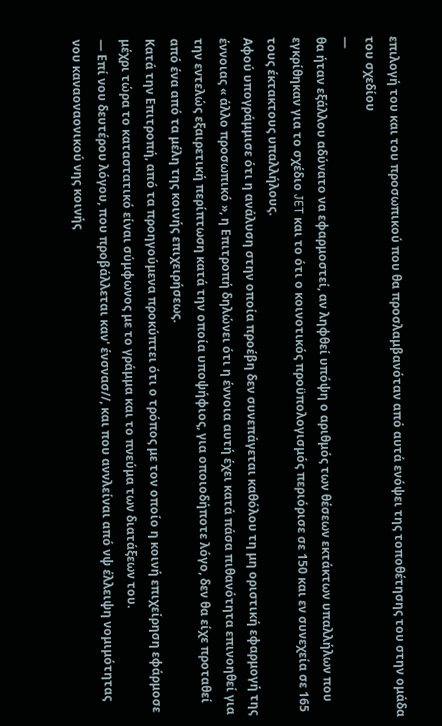επιλογή του και του προσωπικού που θα προσλαμβανόταν από αυτά ενόψει της τοποθέτησης του στην ομάδα του σχεδίου
—
θα ήταν εξάλλου αδύνατο να εφαρμοστεί, αν ληφθεί υπόψη ο αριθμός των θέσεων εκτάκτων υπαλλήλων που εγκρίθηκαν για το σχέδιο JET και το ότι ο κοινοτικός προϋπολογισμός περιόρισε σε 150 και εν συνεχεία σε 165 τους έκτακτους υπαλλήλους.
Αφού υπογράμμισε ότι η ανάλυση στην οποία προέβη δεν συνεπάγεται καθόλου τη μη οριστική εφαρμογή της έννοιας « άλλο προσωπικό », η Επιτροπή δηλώνει ότι η έννοια αυτή έχει κατά πάσα πιθανότητα επινοηθεί για την εντελώς εξαιρετική περίπτωση κατά την οποία υποψήφιος, για οποιοδήποτε λόγο, δεν θα είχε προταθεί από ένα από τα μέλη της κοινής επιχειρήσεως.
Κατά την Επιτροπή, από τα προηγούμενα προκύπτει ότι ο τρόπος με τον οποίο η κοινή επιχείρηση εφάρμοσε μέχρι τώρα το καταστατικό είναι σύμφωνος με το γράμμα και το πνεύμα των διατάξεων του.
— Επί νου δευτέρου λόγου, που προβάλλεται καν' ένσνασ//, και που αννλείναι από νψ έλλειψη νομιμότητας νου καναοναονικού νης κοινής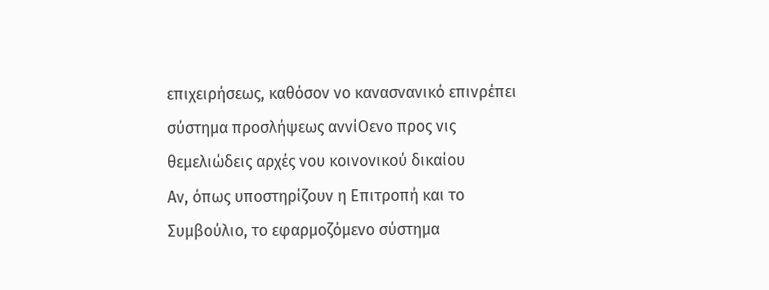επιχειρήσεως, καθόσον νο κανασνανικό επινρέπει σύστημα προσλήψεως αννίΟενο προς νις θεμελιώδεις αρχές νου κοινονικού δικαίου
Αν, όπως υποστηρίζουν η Επιτροπή και το Συμβούλιο, το εφαρμοζόμενο σύστημα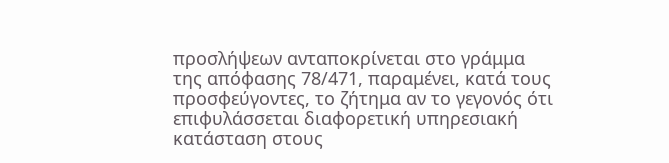προσλήψεων ανταποκρίνεται στο γράμμα της απόφασης 78/471, παραμένει, κατά τους προσφεύγοντες, το ζήτημα αν το γεγονός ότι επιφυλάσσεται διαφορετική υπηρεσιακή κατάσταση στους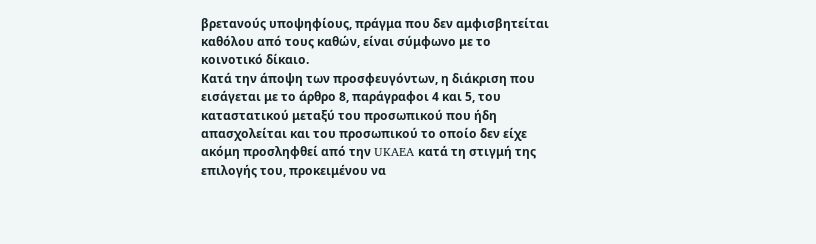βρετανούς υποψηφίους, πράγμα που δεν αμφισβητείται καθόλου από τους καθών, είναι σύμφωνο με το κοινοτικό δίκαιο.
Κατά την άποψη των προσφευγόντων, η διάκριση που εισάγεται με το άρθρο 8, παράγραφοι 4 και 5, του καταστατικού μεταξύ του προσωπικού που ήδη απασχολείται και του προσωπικού το οποίο δεν είχε ακόμη προσληφθεί από την UKAEA κατά τη στιγμή της επιλογής του, προκειμένου να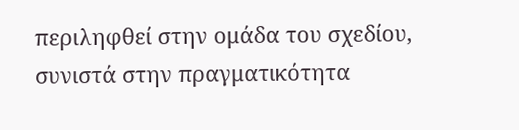περιληφθεί στην ομάδα του σχεδίου, συνιστά στην πραγματικότητα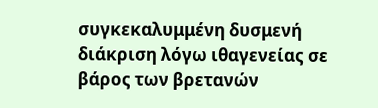συγκεκαλυμμένη δυσμενή διάκριση λόγω ιθαγενείας σε βάρος των βρετανών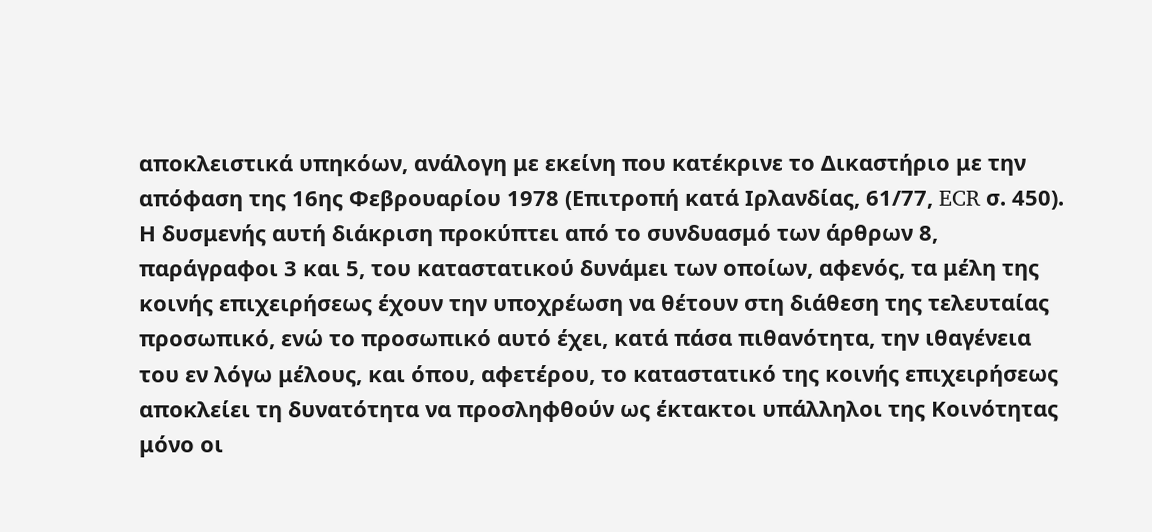αποκλειστικά υπηκόων, ανάλογη με εκείνη που κατέκρινε το Δικαστήριο με την απόφαση της 16ης Φεβρουαρίου 1978 (Επιτροπή κατά Ιρλανδίας, 61/77, ECR σ. 450). Η δυσμενής αυτή διάκριση προκύπτει από το συνδυασμό των άρθρων 8, παράγραφοι 3 και 5, του καταστατικού δυνάμει των οποίων, αφενός, τα μέλη της κοινής επιχειρήσεως έχουν την υποχρέωση να θέτουν στη διάθεση της τελευταίας προσωπικό, ενώ το προσωπικό αυτό έχει, κατά πάσα πιθανότητα, την ιθαγένεια του εν λόγω μέλους, και όπου, αφετέρου, το καταστατικό της κοινής επιχειρήσεως αποκλείει τη δυνατότητα να προσληφθούν ως έκτακτοι υπάλληλοι της Κοινότητας μόνο οι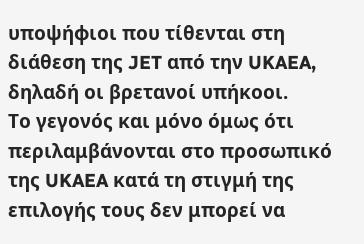υποψήφιοι που τίθενται στη διάθεση της JET από την UKAEA, δηλαδή οι βρετανοί υπήκοοι.
Το γεγονός και μόνο όμως ότι περιλαμβάνονται στο προσωπικό της UKAEA κατά τη στιγμή της επιλογής τους δεν μπορεί να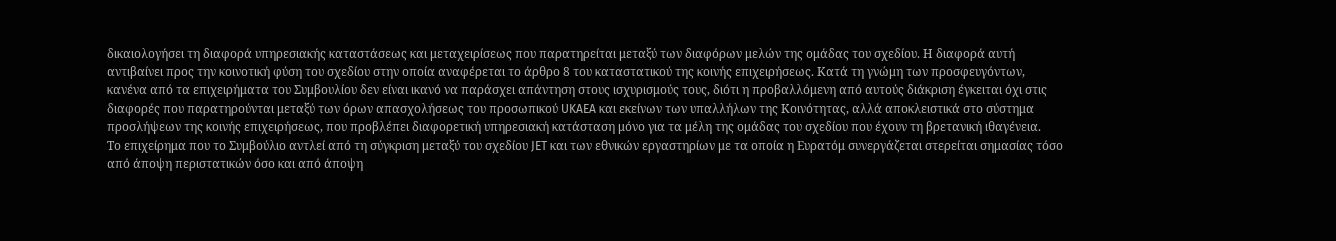δικαιολογήσει τη διαφορά υπηρεσιακής καταστάσεως και μεταχειρίσεως που παρατηρείται μεταξύ των διαφόρων μελών της ομάδας του σχεδίου. Η διαφορά αυτή αντιβαίνει προς την κοινοτική φύση του σχεδίου στην οποία αναφέρεται το άρθρο 8 του καταστατικού της κοινής επιχειρήσεως. Κατά τη γνώμη των προσφευγόντων, κανένα από τα επιχειρήματα του Συμβουλίου δεν είναι ικανό να παράσχει απάντηση στους ισχυρισμούς τους, διότι η προβαλλόμενη από αυτούς διάκριση έγκειται όχι στις διαφορές που παρατηρούνται μεταξύ των όρων απασχολήσεως του προσωπικού UKAEA και εκείνων των υπαλλήλων της Κοινότητας, αλλά αποκλειστικά στο σύστημα προσλήψεων της κοινής επιχειρήσεως, που προβλέπει διαφορετική υπηρεσιακή κατάσταση μόνο για τα μέλη της ομάδας του σχεδίου που έχουν τη βρετανική ιθαγένεια.
Το επιχείρημα που το Συμβούλιο αντλεί από τη σύγκριση μεταξύ του σχεδίου JET και των εθνικών εργαστηρίων με τα οποία η Ευρατόμ συνεργάζεται στερείται σημασίας τόσο από άποψη περιστατικών όσο και από άποψη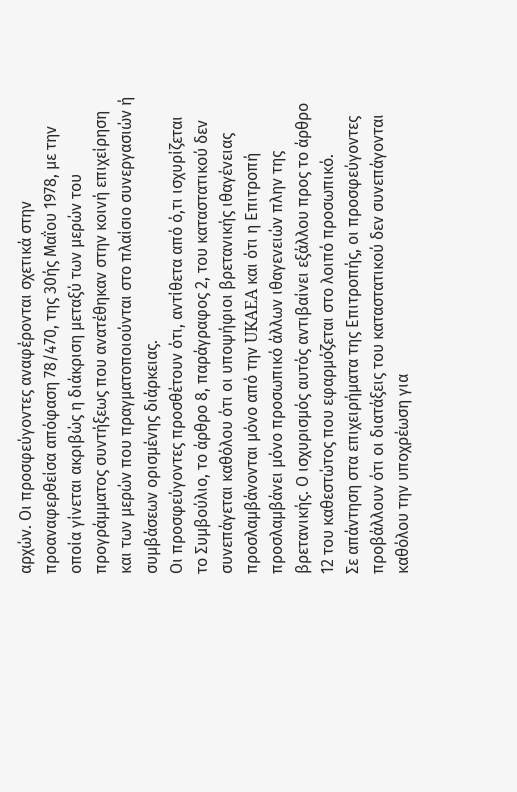αρχών. Οι προσφεύγοντες αναφέρονται σχετικά στην προαναφερθείσα απόφαση 78/470, της 30ής Μαΐου 1978, με την οποία γίνεται ακριβώς η διάκριση μεταξύ των μερών του προγράμματος συντήξεως που ανατέθηκαν στην κοινή επιχείρηση και των μερών που πραγματοποιούνται στο πλαίσιο συνεργασιών ή συμβάσεων ορισμένης διάρκειας.
Οι προσφεύγοντες προσθέτουν ότι, αντίθετα από ό,τι ισχυρίζεται το Συμβούλιο, το άρθρο 8, παράγραφος 2, του καταστατικού δεν συνεπάγεται καθόλου ότι οι υποψήφιοι βρετανικής ιθαγένειας προσλαμβάνονται μόνο από την UKAEA και ότι η Επιτροπή προσλαμβάνει μόνο προσωπικό άλλων ιθαγενειών πλην της βρετανικής. Ο ισχυρισμός αυτός αντιβαίνει εξάλλου προς το άρθρο 12 του καθεστώτος που εφαρμόζεται στο λοιπό προσωπικό.
Σε απάντηση στα επιχειρήματα της Επιτροπής, οι προσφεύγοντες προβάλλουν ότι οι διατάξεις του καταστατικού δεν συνεπάγονται καθόλου την υποχρέωση για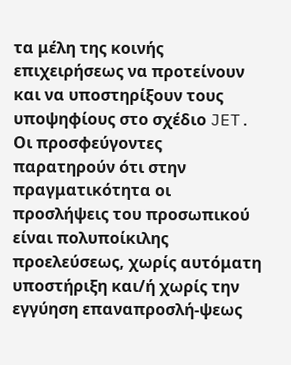τα μέλη της κοινής επιχειρήσεως να προτείνουν και να υποστηρίξουν τους υποψηφίους στο σχέδιο JET. Οι προσφεύγοντες παρατηρούν ότι στην πραγματικότητα οι προσλήψεις του προσωπικού είναι πολυποίκιλης προελεύσεως, χωρίς αυτόματη υποστήριξη και/ή χωρίς την εγγύηση επαναπροσλή-ψεως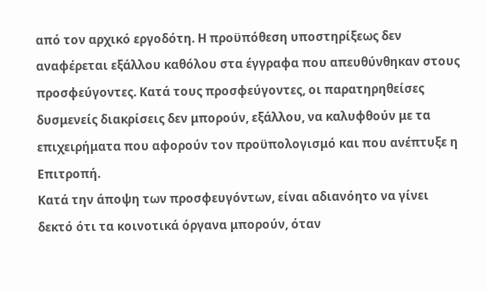από τον αρχικό εργοδότη. Η προϋπόθεση υποστηρίξεως δεν αναφέρεται εξάλλου καθόλου στα έγγραφα που απευθύνθηκαν στους προσφεύγοντες. Κατά τους προσφεύγοντες, οι παρατηρηθείσες δυσμενείς διακρίσεις δεν μπορούν, εξάλλου, να καλυφθούν με τα επιχειρήματα που αφορούν τον προϋπολογισμό και που ανέπτυξε η Επιτροπή.
Κατά την άποψη των προσφευγόντων, είναι αδιανόητο να γίνει δεκτό ότι τα κοινοτικά όργανα μπορούν, όταν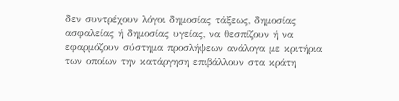δεν συντρέχουν λόγοι δημοσίας τάξεως, δημοσίας ασφαλείας ή δημοσίας υγείας, να θεσπίζουν ή να εφαρμόζουν σύστημα προσλήψεων ανάλογα με κριτήρια των οποίων την κατάργηση επιβάλλουν στα κράτη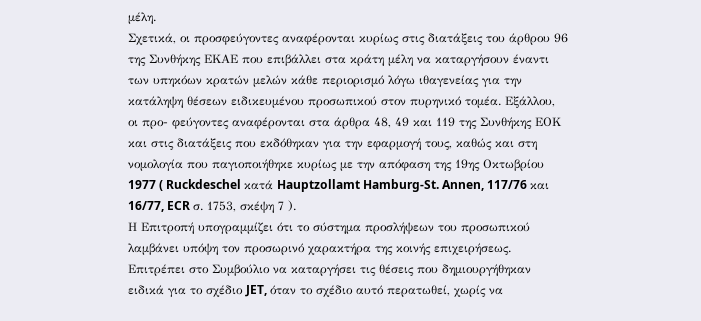μέλη.
Σχετικά, οι προσφεύγοντες αναφέρονται κυρίως στις διατάξεις του άρθρου 96 της Συνθήκης ΕΚΑΕ που επιβάλλει στα κράτη μέλη να καταργήσουν έναντι των υπηκόων κρατών μελών κάθε περιορισμό λόγω ιθαγενείας για την κατάληψη θέσεων ειδικευμένου προσωπικού στον πυρηνικό τομέα. Εξάλλου, οι προ- φεύγοντες αναφέρονται στα άρθρα 48, 49 και 119 της Συνθήκης ΕΟΚ και στις διατάξεις που εκδόθηκαν για την εφαρμογή τους, καθώς και στη νομολογία που παγιοποιήθηκε κυρίως με την απόφαση της 19ης Οκτωβρίου 1977 ( Ruckdeschel κατά Hauptzollamt Hamburg-St. Annen, 117/76 και 16/77, ECR σ. 1753, σκέψη 7 ).
Η Επιτροπή υπογραμμίζει ότι το σύστημα προσλήψεων του προσωπικού λαμβάνει υπόψη τον προσωρινό χαρακτήρα της κοινής επιχειρήσεως. Επιτρέπει στο Συμβούλιο να καταργήσει τις θέσεις που δημιουργήθηκαν ειδικά για το σχέδιο JET, όταν το σχέδιο αυτό περατωθεί, χωρίς να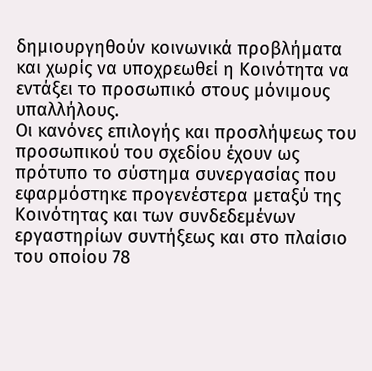δημιουργηθούν κοινωνικά προβλήματα και χωρίς να υποχρεωθεί η Κοινότητα να εντάξει το προσωπικό στους μόνιμους υπαλλήλους.
Οι κανόνες επιλογής και προσλήψεως του προσωπικού του σχεδίου έχουν ως πρότυπο το σύστημα συνεργασίας που εφαρμόστηκε προγενέστερα μεταξύ της Κοινότητας και των συνδεδεμένων εργαστηρίων συντήξεως και στο πλαίσιο του οποίου 78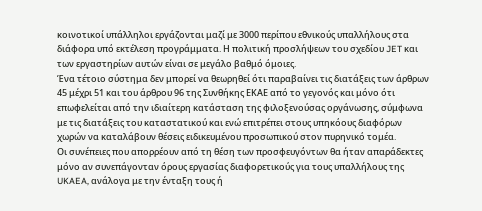κοινοτικοί υπάλληλοι εργάζονται μαζί με 3000 περίπου εθνικούς υπαλλήλους στα διάφορα υπό εκτέλεση προγράμματα. Η πολιτική προσλήψεων του σχεδίου JET και των εργαστηρίων αυτών είναι σε μεγάλο βαθμό όμοιες.
Ένα τέτοιο σύστημα δεν μπορεί να θεωρηθεί ότι παραβαίνει τις διατάξεις των άρθρων 45 μέχρι 51 και του άρθρου 96 της Συνθήκης ΕΚΑΕ από το γεγονός και μόνο ότι επωφελείται από την ιδιαίτερη κατάσταση της φιλοξενούσας οργάνωσης, σύμφωνα με τις διατάξεις του καταστατικού και ενώ επιτρέπει στους υπηκόους διαφόρων χωρών να καταλάβουν θέσεις ειδικευμένου προσωπικού στον πυρηνικό τομέα.
Οι συνέπειες που απορρέουν από τη θέση των προσφευγόντων θα ήταν απαράδεκτες μόνο αν συνεπάγονταν όρους εργασίας διαφορετικούς για τους υπαλλήλους της UKAEA, ανάλογα με την ένταξη τους ή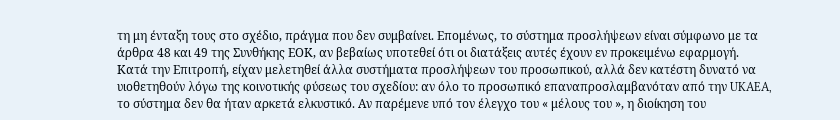τη μη ένταξη τους στο σχέδιο, πράγμα που δεν συμβαίνει. Επομένως, το σύστημα προσλήψεων είναι σύμφωνο με τα άρθρα 48 και 49 της Συνθήκης ΕΟΚ, αν βεβαίως υποτεθεί ότι οι διατάξεις αυτές έχουν εν προκειμένω εφαρμογή.
Κατά την Επιτροπή, είχαν μελετηθεί άλλα συστήματα προσλήψεων του προσωπικού, αλλά δεν κατέστη δυνατό να υιοθετηθούν λόγω της κοινοτικής φύσεως του σχεδίου: αν όλο το προσωπικό επαναπροσλαμβανόταν από την UKAEA, το σύστημα δεν θα ήταν αρκετά ελκυστικό. Αν παρέμενε υπό τον έλεγχο του « μέλους του », η διοίκηση του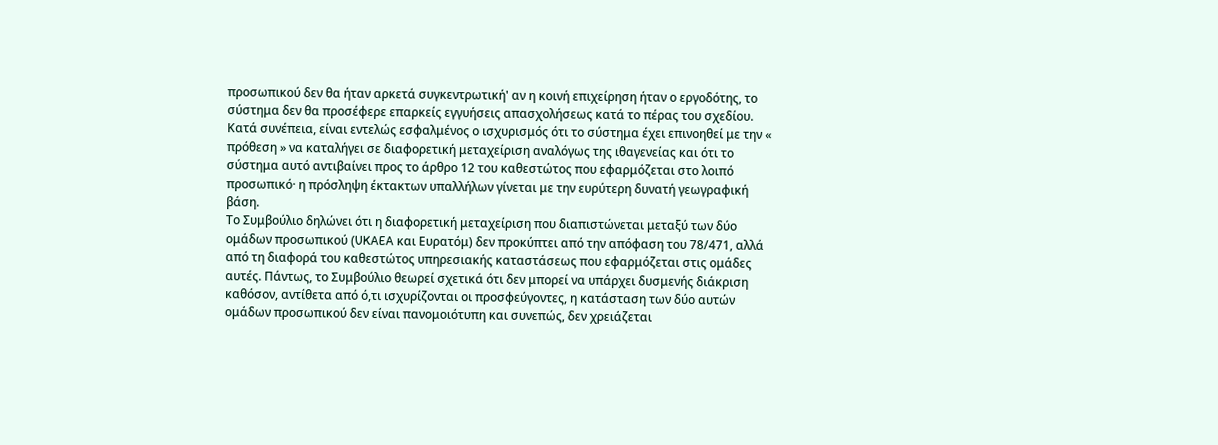προσωπικού δεν θα ήταν αρκετά συγκεντρωτική' αν η κοινή επιχείρηση ήταν ο εργοδότης, το σύστημα δεν θα προσέφερε επαρκείς εγγυήσεις απασχολήσεως κατά το πέρας του σχεδίου. Κατά συνέπεια, είναι εντελώς εσφαλμένος ο ισχυρισμός ότι το σύστημα έχει επινοηθεί με την « πρόθεση » να καταλήγει σε διαφορετική μεταχείριση αναλόγως της ιθαγενείας και ότι το σύστημα αυτό αντιβαίνει προς το άρθρο 12 του καθεστώτος που εφαρμόζεται στο λοιπό προσωπικό· η πρόσληψη έκτακτων υπαλλήλων γίνεται με την ευρύτερη δυνατή γεωγραφική βάση.
Το Συμβούλιο δηλώνει ότι η διαφορετική μεταχείριση που διαπιστώνεται μεταξύ των δύο ομάδων προσωπικού (UKAEA και Ευρατόμ) δεν προκύπτει από την απόφαση του 78/471, αλλά από τη διαφορά του καθεστώτος υπηρεσιακής καταστάσεως που εφαρμόζεται στις ομάδες αυτές. Πάντως, το Συμβούλιο θεωρεί σχετικά ότι δεν μπορεί να υπάρχει δυσμενής διάκριση καθόσον, αντίθετα από ό,τι ισχυρίζονται οι προσφεύγοντες, η κατάσταση των δύο αυτών ομάδων προσωπικού δεν είναι πανομοιότυπη και συνεπώς, δεν χρειάζεται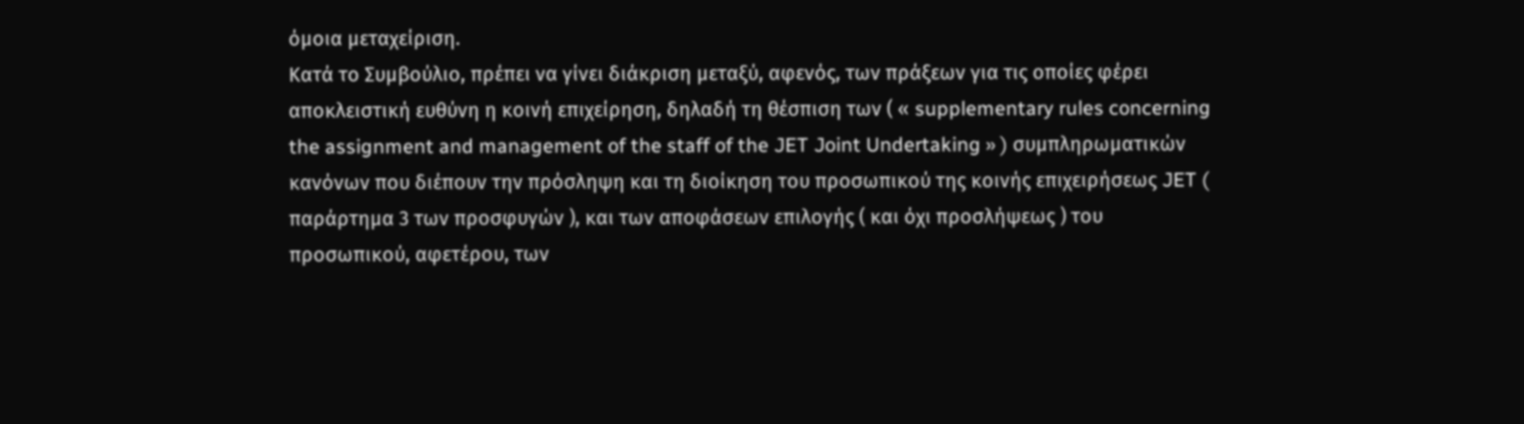όμοια μεταχείριση.
Κατά το Συμβούλιο, πρέπει να γίνει διάκριση μεταξύ, αφενός, των πράξεων για τις οποίες φέρει αποκλειστική ευθύνη η κοινή επιχείρηση, δηλαδή τη θέσπιση των ( « supplementary rules concerning the assignment and management of the staff of the JET Joint Undertaking » ) συμπληρωματικών κανόνων που διέπουν την πρόσληψη και τη διοίκηση του προσωπικού της κοινής επιχειρήσεως JET ( παράρτημα 3 των προσφυγών ), και των αποφάσεων επιλογής ( και όχι προσλήψεως ) του προσωπικού, αφετέρου, των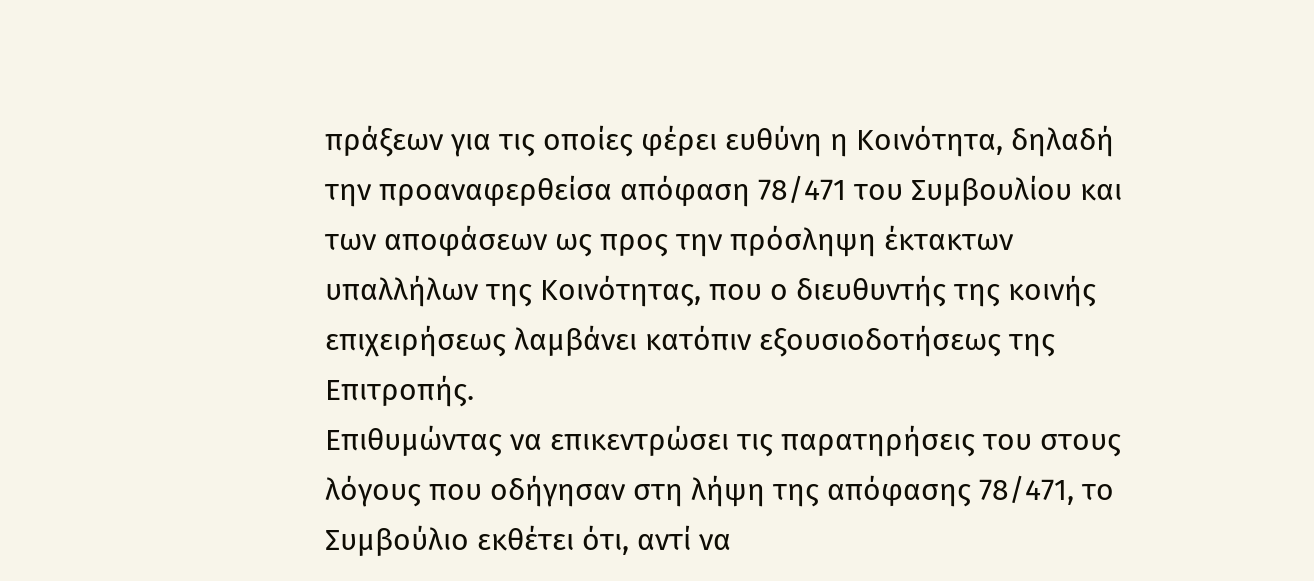πράξεων για τις οποίες φέρει ευθύνη η Κοινότητα, δηλαδή την προαναφερθείσα απόφαση 78/471 του Συμβουλίου και των αποφάσεων ως προς την πρόσληψη έκτακτων υπαλλήλων της Κοινότητας, που ο διευθυντής της κοινής επιχειρήσεως λαμβάνει κατόπιν εξουσιοδοτήσεως της Επιτροπής.
Επιθυμώντας να επικεντρώσει τις παρατηρήσεις του στους λόγους που οδήγησαν στη λήψη της απόφασης 78/471, το Συμβούλιο εκθέτει ότι, αντί να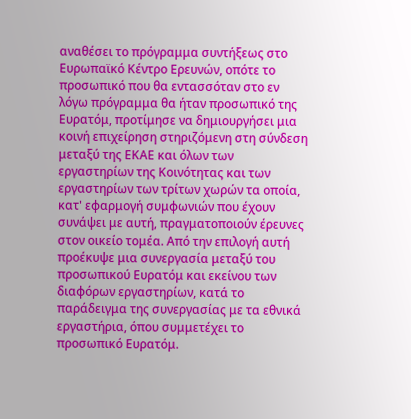αναθέσει το πρόγραμμα συντήξεως στο Ευρωπαϊκό Κέντρο Ερευνών, οπότε το προσωπικό που θα εντασσόταν στο εν λόγω πρόγραμμα θα ήταν προσωπικό της Ευρατόμ, προτίμησε να δημιουργήσει μια κοινή επιχείρηση στηριζόμενη στη σύνδεση μεταξύ της ΕΚΑΕ και όλων των εργαστηρίων της Κοινότητας και των εργαστηρίων των τρίτων χωρών τα οποία, κατ' εφαρμογή συμφωνιών που έχουν συνάψει με αυτή, πραγματοποιούν έρευνες στον οικείο τομέα. Από την επιλογή αυτή προέκυψε μια συνεργασία μεταξύ του προσωπικού Ευρατόμ και εκείνου των διαφόρων εργαστηρίων, κατά το παράδειγμα της συνεργασίας με τα εθνικά εργαστήρια, όπου συμμετέχει το προσωπικό Ευρατόμ.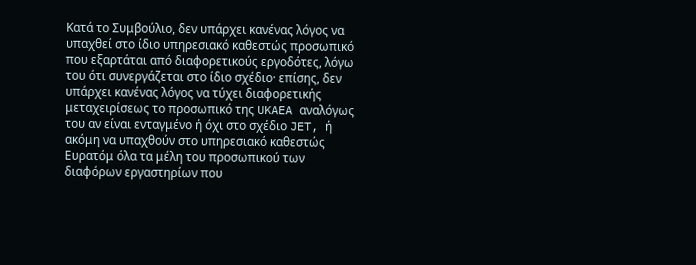Κατά το Συμβούλιο, δεν υπάρχει κανένας λόγος να υπαχθεί στο ίδιο υπηρεσιακό καθεστώς προσωπικό που εξαρτάται από διαφορετικούς εργοδότες, λόγω του ότι συνεργάζεται στο ίδιο σχέδιο· επίσης, δεν υπάρχει κανένας λόγος να τύχει διαφορετικής μεταχειρίσεως το προσωπικό της UKAEA αναλόγως του αν είναι ενταγμένο ή όχι στο σχέδιο JET, ή ακόμη να υπαχθούν στο υπηρεσιακό καθεστώς Ευρατόμ όλα τα μέλη του προσωπικού των διαφόρων εργαστηρίων που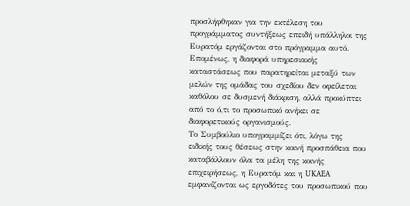προσλήφθηκαν για την εκτέλεση του προγράμματος συντήξεως επειδή υπάλληλοι της Ευρατόμ εργάζονται στο πρόγραμμα αυτό. Επομένως, η διαφορά υπηρεσιακής καταστάσεως που παρατηρείται μεταξύ των μελών της ομάδας του σχεδίου δεν οφείλεται καθόλου σε δυσμενή διάκριση, αλλά προκύπτει από το ό,τι το προσωπικό ανήκει σε διαφορετικούς οργανισμούς.
Το Συμβούλιο υπογραμμίζει ότι, λόγω της ειδικής τους θέσεως στην κοινή προσπάθεια που καταβάλλουν όλα τα μέλη της κοινής επιχειρήσεως, η Ευρατόμ και η UKAEA εμφανίζονται ως εργοδότες του προσωπικού που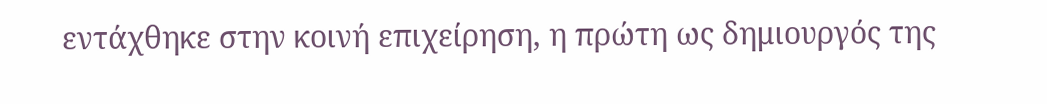εντάχθηκε στην κοινή επιχείρηση, η πρώτη ως δημιουργός της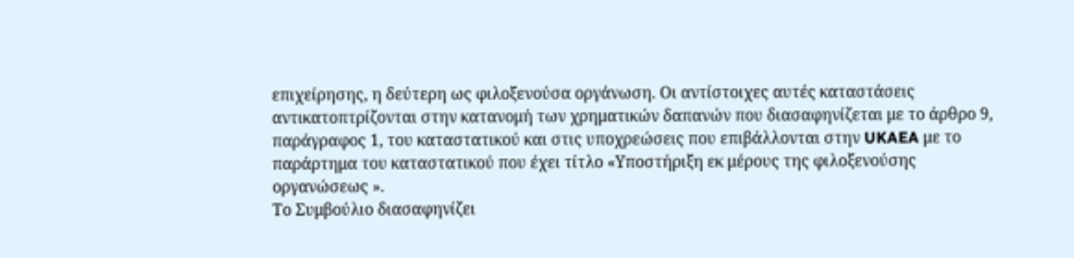επιχείρησης, η δεύτερη ως φιλοξενούσα οργάνωση. Οι αντίστοιχες αυτές καταστάσεις αντικατοπτρίζονται στην κατανομή των χρηματικών δαπανών που διασαφηνίζεται με το άρθρο 9, παράγραφος 1, του καταστατικού και στις υποχρεώσεις που επιβάλλονται στην UKAEA με το παράρτημα του καταστατικού που έχει τίτλο «Υποστήριξη εκ μέρους της φιλοξενούσης οργανώσεως ».
Το Συμβούλιο διασαφηνίζει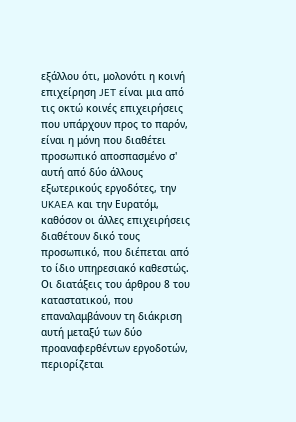εξάλλου ότι, μολονότι η κοινή επιχείρηση JET είναι μια από τις οκτώ κοινές επιχειρήσεις που υπάρχουν προς το παρόν, είναι η μόνη που διαθέτει προσωπικό αποσπασμένο σ' αυτή από δύο άλλους εξωτερικούς εργοδότες, την UKAEA και την Ευρατόμ, καθόσον οι άλλες επιχειρήσεις διαθέτουν δικό τους προσωπικό, που διέπεται από το ίδιο υπηρεσιακό καθεστώς. Οι διατάξεις του άρθρου 8 του καταστατικού, που επαναλαμβάνουν τη διάκριση αυτή μεταξύ των δύο προαναφερθέντων εργοδοτών, περιορίζεται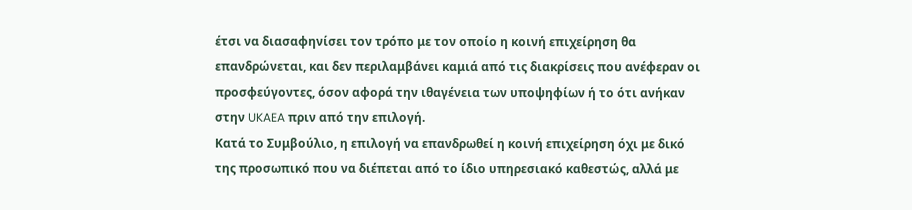έτσι να διασαφηνίσει τον τρόπο με τον οποίο η κοινή επιχείρηση θα επανδρώνεται, και δεν περιλαμβάνει καμιά από τις διακρίσεις που ανέφεραν οι προσφεύγοντες, όσον αφορά την ιθαγένεια των υποψηφίων ή το ότι ανήκαν στην UKAEA πριν από την επιλογή.
Κατά το Συμβούλιο, η επιλογή να επανδρωθεί η κοινή επιχείρηση όχι με δικό της προσωπικό που να διέπεται από το ίδιο υπηρεσιακό καθεστώς, αλλά με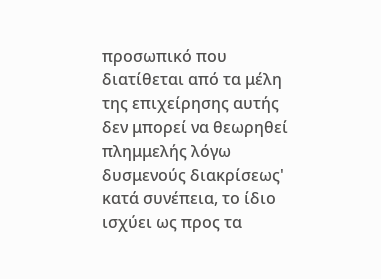προσωπικό που διατίθεται από τα μέλη της επιχείρησης αυτής δεν μπορεί να θεωρηθεί πλημμελής λόγω δυσμενούς διακρίσεως' κατά συνέπεια, το ίδιο ισχύει ως προς τα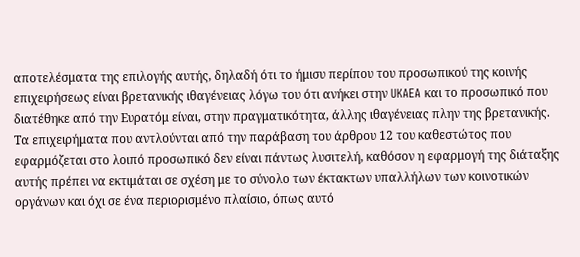αποτελέσματα της επιλογής αυτής, δηλαδή ότι το ήμισυ περίπου του προσωπικού της κοινής επιχειρήσεως είναι βρετανικής ιθαγένειας λόγω του ότι ανήκει στην UKAEA και το προσωπικό που διατέθηκε από την Ευρατόμ είναι, στην πραγματικότητα, άλλης ιθαγένειας πλην της βρετανικής. Τα επιχειρήματα που αντλούνται από την παράβαση του άρθρου 12 του καθεστώτος που εφαρμόζεται στο λοιπό προσωπικό δεν είναι πάντως λυσιτελή, καθόσον η εφαρμογή της διάταξης αυτής πρέπει να εκτιμάται σε σχέση με το σύνολο των έκτακτων υπαλλήλων των κοινοτικών οργάνων και όχι σε ένα περιορισμένο πλαίσιο, όπως αυτό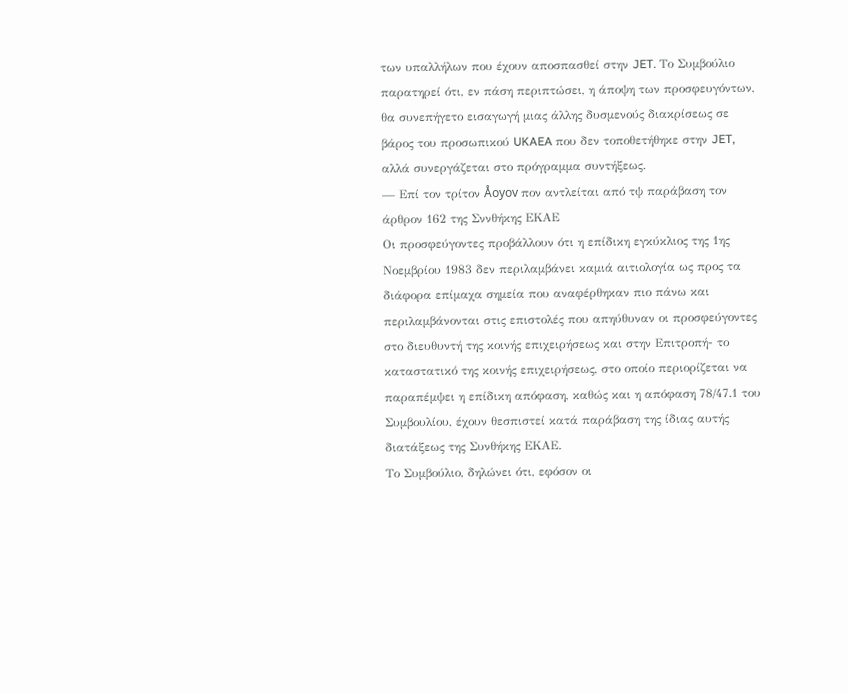των υπαλλήλων που έχουν αποσπασθεί στην JET. Το Συμβούλιο παρατηρεί ότι, εν πάση περιπτώσει, η άποψη των προσφευγόντων, θα συνεπήγετο εισαγωγή μιας άλλης δυσμενούς διακρίσεως σε βάρος του προσωπικού UKAEA που δεν τοποθετήθηκε στην JET, αλλά συνεργάζεται στο πρόγραμμα συντήξεως.
— Επί τον τρίτον Åoyov πον αντλείται από τψ παράβαση τον άρθρον 162 της Σννθήκης ΕΚΑΕ
Οι προσφεύγοντες προβάλλουν ότι η επίδικη εγκύκλιος της 1ης Νοεμβρίου 1983 δεν περιλαμβάνει καμιά αιτιολογία ως προς τα διάφορα επίμαχα σημεία που αναφέρθηκαν πιο πάνω και περιλαμβάνονται στις επιστολές που απηύθυναν οι προσφεύγοντες στο διευθυντή της κοινής επιχειρήσεως και στην Επιτροπή- το καταστατικό της κοινής επιχειρήσεως, στο οποίο περιορίζεται να παραπέμψει η επίδικη απόφαση, καθώς και η απόφαση 78/47.1 του Συμβουλίου, έχουν θεσπιστεί κατά παράβαση της ίδιας αυτής διατάξεως της Συνθήκης ΕΚΑΕ.
Το Συμβούλιο, δηλώνει ότι, εφόσον οι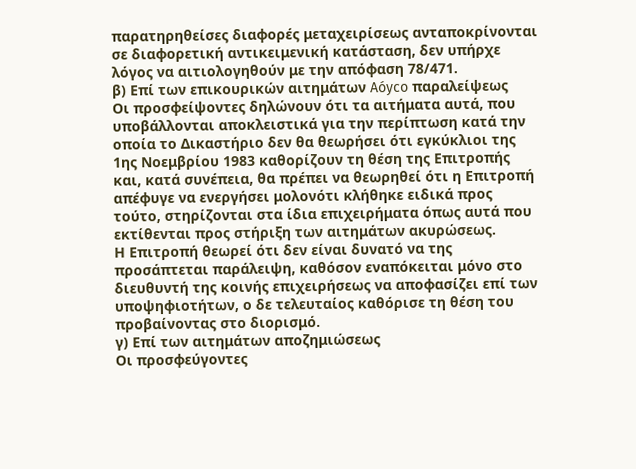παρατηρηθείσες διαφορές μεταχειρίσεως ανταποκρίνονται σε διαφορετική αντικειμενική κατάσταση, δεν υπήρχε λόγος να αιτιολογηθούν με την απόφαση 78/471.
β) Επί των επικουρικών αιτημάτων Aóyco παραλείψεως
Οι προσφείψοντες δηλώνουν ότι τα αιτήματα αυτά, που υποβάλλονται αποκλειστικά για την περίπτωση κατά την οποία το Δικαστήριο δεν θα θεωρήσει ότι εγκύκλιοι της 1ης Νοεμβρίου 1983 καθορίζουν τη θέση της Επιτροπής και, κατά συνέπεια, θα πρέπει να θεωρηθεί ότι η Επιτροπή απέφυγε να ενεργήσει μολονότι κλήθηκε ειδικά προς τούτο, στηρίζονται στα ίδια επιχειρήματα όπως αυτά που εκτίθενται προς στήριξη των αιτημάτων ακυρώσεως.
Η Επιτροπή θεωρεί ότι δεν είναι δυνατό να της προσάπτεται παράλειψη, καθόσον εναπόκειται μόνο στο διευθυντή της κοινής επιχειρήσεως να αποφασίζει επί των υποψηφιοτήτων, ο δε τελευταίος καθόρισε τη θέση του προβαίνοντας στο διορισμό.
γ) Επί των αιτημάτων αποζημιώσεως
Οι προσφεύγοντες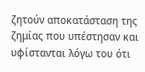ζητούν αποκατάσταση της ζημίας που υπέστησαν και υφίστανται λόγω του ότι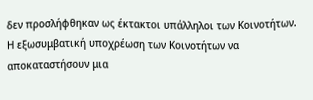δεν προσλήφθηκαν ως έκτακτοι υπάλληλοι των Κοινοτήτων.
Η εξωσυμβατική υποχρέωση των Κοινοτήτων να αποκαταστήσουν μια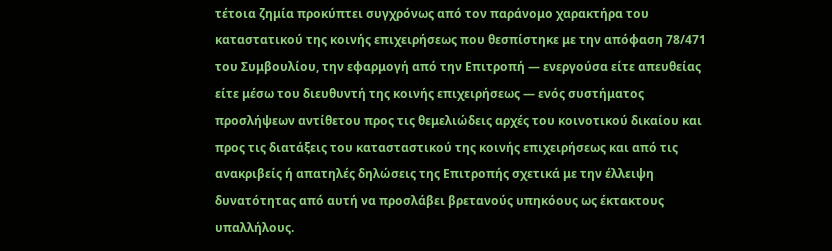τέτοια ζημία προκύπτει συγχρόνως από τον παράνομο χαρακτήρα του καταστατικού της κοινής επιχειρήσεως που θεσπίστηκε με την απόφαση 78/471 του Συμβουλίου, την εφαρμογή από την Επιτροπή — ενεργούσα είτε απευθείας είτε μέσω του διευθυντή της κοινής επιχειρήσεως — ενός συστήματος προσλήψεων αντίθετου προς τις θεμελιώδεις αρχές του κοινοτικού δικαίου και προς τις διατάξεις του κατασταστικού της κοινής επιχειρήσεως και από τις ανακριβείς ή απατηλές δηλώσεις της Επιτροπής σχετικά με την έλλειψη δυνατότητας από αυτή να προσλάβει βρετανούς υπηκόους ως έκτακτους υπαλλήλους.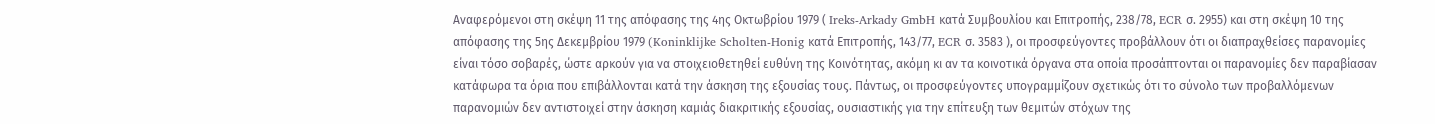Αναφερόμενοι στη σκέψη 11 της απόφασης της 4ης Οκτωβρίου 1979 ( Ireks-Arkady GmbH κατά Συμβουλίου και Επιτροπής, 238/78, ECR σ. 2955) και στη σκέψη 10 της απόφασης της 5ης Δεκεμβρίου 1979 (Koninklijke Scholten-Honig κατά Επιτροπής, 143/77, ECR σ. 3583 ), οι προσφεύγοντες προβάλλουν ότι οι διαπραχθείσες παρανομίες είναι τόσο σοβαρές, ώστε αρκούν για να στοιχειοθετηθεί ευθύνη της Κοινότητας, ακόμη κι αν τα κοινοτικά όργανα στα οποία προσάπτονται οι παρανομίες δεν παραβίασαν κατάφωρα τα όρια που επιβάλλονται κατά την άσκηση της εξουσίας τους. Πάντως, οι προσφεύγοντες υπογραμμίζουν σχετικώς ότι το σύνολο των προβαλλόμενων παρανομιών δεν αντιστοιχεί στην άσκηση καμιάς διακριτικής εξουσίας, ουσιαστικής για την επίτευξη των θεμιτών στόχων της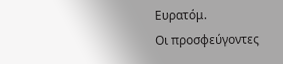Ευρατόμ.
Οι προσφεύγοντες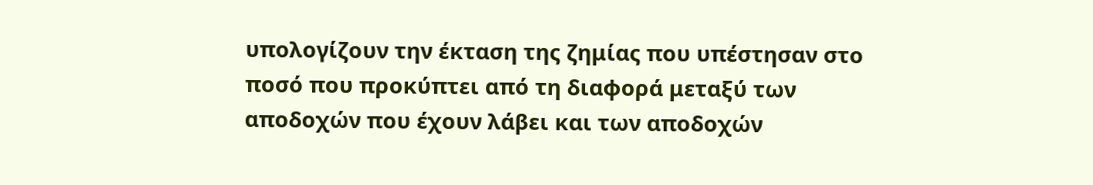υπολογίζουν την έκταση της ζημίας που υπέστησαν στο ποσό που προκύπτει από τη διαφορά μεταξύ των αποδοχών που έχουν λάβει και των αποδοχών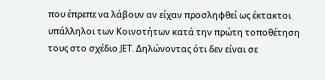που έπρεπε να λάβουν αν είχαν προσληφθεί ως έκτακτοι υπάλληλοι των Κοινοτήτων κατά την πρώτη τοποθέτηση τους στο σχέδιο JET. Δηλώνοντας ότι δεν είναι σε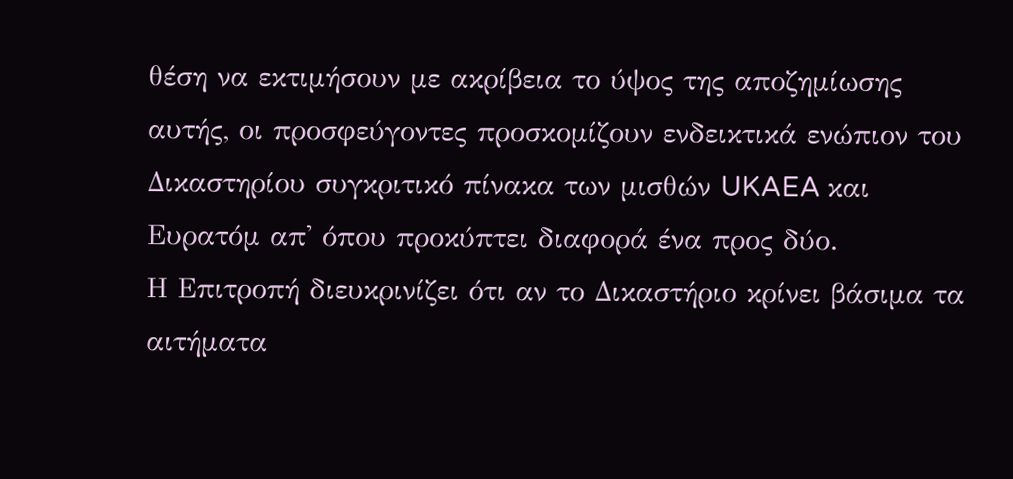θέση να εκτιμήσουν με ακρίβεια το ύψος της αποζημίωσης αυτής, οι προσφεύγοντες προσκομίζουν ενδεικτικά ενώπιον του Δικαστηρίου συγκριτικό πίνακα των μισθών UKAEA και Ευρατόμ απ' όπου προκύπτει διαφορά ένα προς δύο.
Η Επιτροπή διευκρινίζει ότι αν το Δικαστήριο κρίνει βάσιμα τα αιτήματα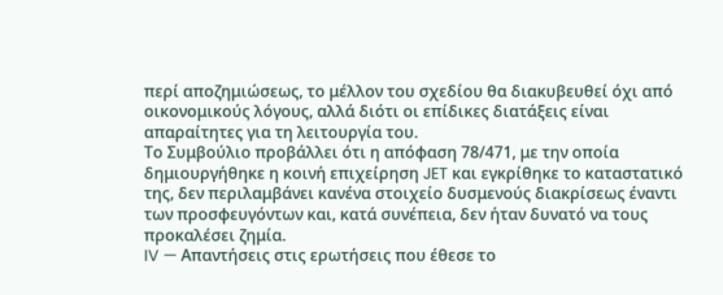περί αποζημιώσεως, το μέλλον του σχεδίου θα διακυβευθεί όχι από οικονομικούς λόγους, αλλά διότι οι επίδικες διατάξεις είναι απαραίτητες για τη λειτουργία του.
Το Συμβούλιο προβάλλει ότι η απόφαση 78/471, με την οποία δημιουργήθηκε η κοινή επιχείρηση JET και εγκρίθηκε το καταστατικό της, δεν περιλαμβάνει κανένα στοιχείο δυσμενούς διακρίσεως έναντι των προσφευγόντων και, κατά συνέπεια, δεν ήταν δυνατό να τους προκαλέσει ζημία.
IV — Απαντήσεις στις ερωτήσεις που έθεσε το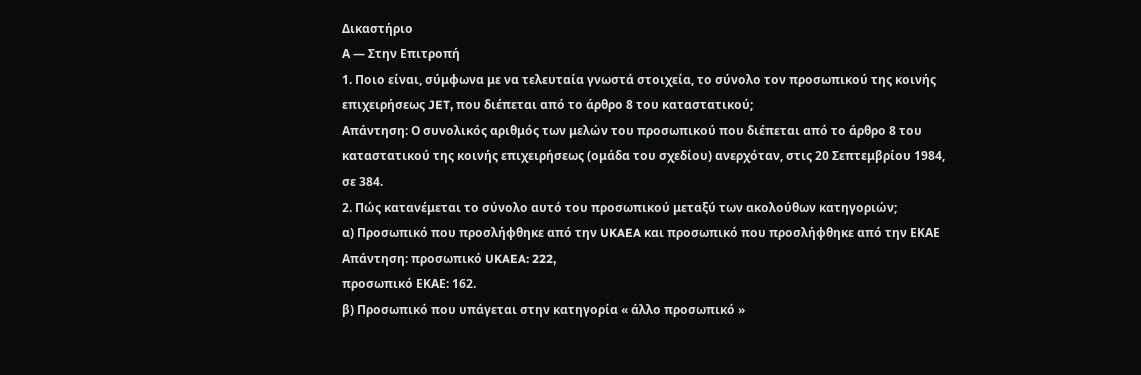Δικαστήριο
Α — Στην Επιτροπή
1. Ποιο είναι, σύμφωνα με να τελευταία γνωστά στοιχεία, το σύνολο τον προσωπικού της κοινής επιχειρήσεως JET, που διέπεται από το άρθρο 8 του καταστατικού;
Απάντηση: Ο συνολικός αριθμός των μελών του προσωπικού που διέπεται από το άρθρο 8 του καταστατικού της κοινής επιχειρήσεως (ομάδα του σχεδίου) ανερχόταν, στις 20 Σεπτεμβρίου 1984, σε 384.
2. Πώς κατανέμεται το σύνολο αυτό του προσωπικού μεταξύ των ακολούθων κατηγοριών;
α) Προσωπικό που προσλήφθηκε από την UKAEA και προσωπικό που προσλήφθηκε από την ΕΚΑΕ
Απάντηση: προσωπικό UKAEA: 222,
προσωπικό ΕΚΑΕ: 162.
β) Προσωπικό που υπάγεται στην κατηγορία « άλλο προσωπικό »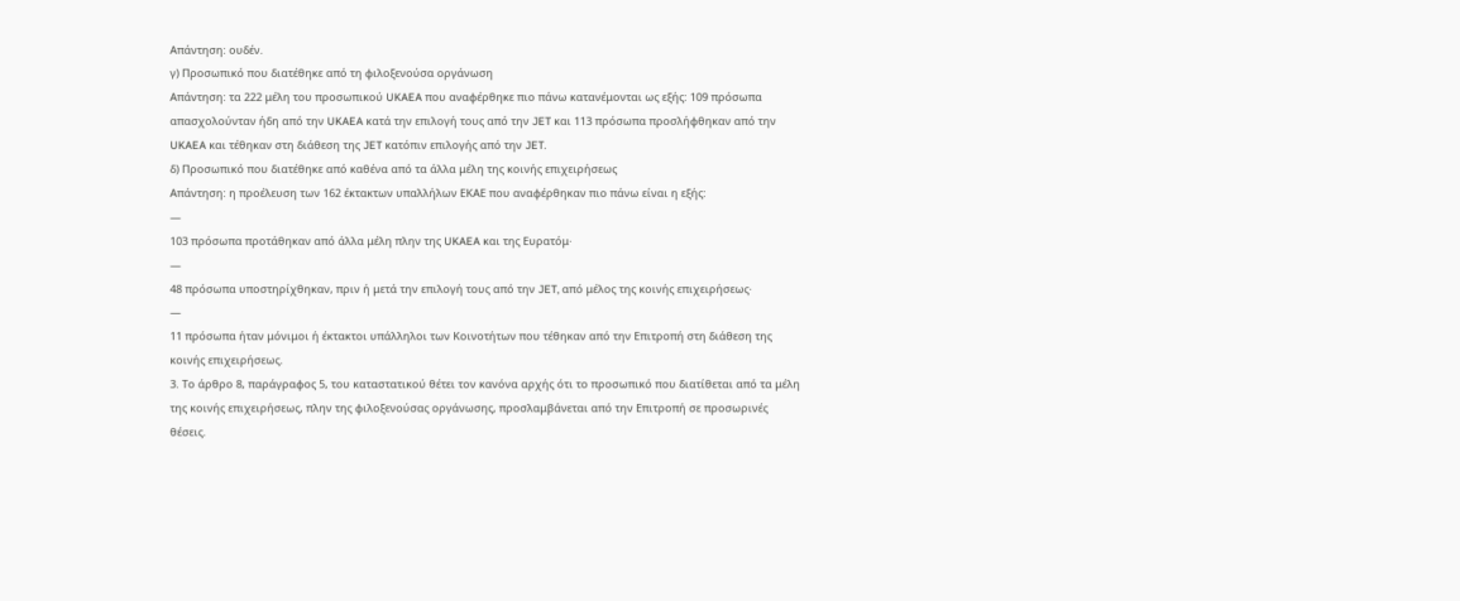Απάντηση: ουδέν.
γ) Προσωπικό που διατέθηκε από τη φιλοξενούσα οργάνωση
Απάντηση: τα 222 μέλη του προσωπικού UKAEA που αναφέρθηκε πιο πάνω κατανέμονται ως εξής: 109 πρόσωπα απασχολούνταν ήδη από την UKAEA κατά την επιλογή τους από την JET και 113 πρόσωπα προσλήφθηκαν από την UKAEA και τέθηκαν στη διάθεση της JET κατόπιν επιλογής από την JET.
δ) Προσωπικό που διατέθηκε από καθένα από τα άλλα μέλη της κοινής επιχειρήσεως
Απάντηση: η προέλευση των 162 έκτακτων υπαλλήλων ΕΚΑΕ που αναφέρθηκαν πιο πάνω είναι η εξής:
—
103 πρόσωπα προτάθηκαν από άλλα μέλη πλην της UKAEA και της Ευρατόμ·
—
48 πρόσωπα υποστηρίχθηκαν, πριν ή μετά την επιλογή τους από την JET, από μέλος της κοινής επιχειρήσεως·
—
11 πρόσωπα ήταν μόνιμοι ή έκτακτοι υπάλληλοι των Κοινοτήτων που τέθηκαν από την Επιτροπή στη διάθεση της κοινής επιχειρήσεως.
3. Το άρθρο 8, παράγραφος 5, του καταστατικού θέτει τον κανόνα αρχής ότι το προσωπικό που διατίθεται από τα μέλη της κοινής επιχειρήσεως, πλην της φιλοξενούσας οργάνωσης, προσλαμβάνεται από την Επιτροπή σε προσωρινές θέσεις.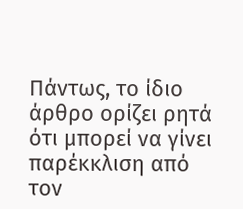Πάντως, το ίδιο άρθρο ορίζει ρητά ότι μπορεί να γίνει παρέκκλιση από τον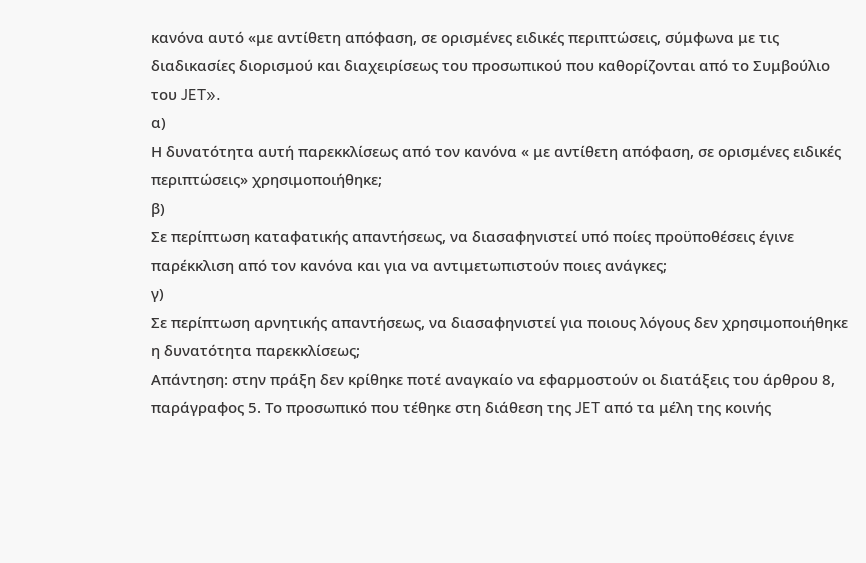κανόνα αυτό «με αντίθετη απόφαση, σε ορισμένες ειδικές περιπτώσεις, σύμφωνα με τις διαδικασίες διορισμού και διαχειρίσεως του προσωπικού που καθορίζονται από το Συμβούλιο του JET».
α)
Η δυνατότητα αυτή παρεκκλίσεως από τον κανόνα « με αντίθετη απόφαση, σε ορισμένες ειδικές περιπτώσεις» χρησιμοποιήθηκε;
β)
Σε περίπτωση καταφατικής απαντήσεως, να διασαφηνιστεί υπό ποίες προϋποθέσεις έγινε παρέκκλιση από τον κανόνα και για να αντιμετωπιστούν ποιες ανάγκες;
γ)
Σε περίπτωση αρνητικής απαντήσεως, να διασαφηνιστεί για ποιους λόγους δεν χρησιμοποιήθηκε η δυνατότητα παρεκκλίσεως;
Απάντηση: στην πράξη δεν κρίθηκε ποτέ αναγκαίο να εφαρμοστούν οι διατάξεις του άρθρου 8, παράγραφος 5. Το προσωπικό που τέθηκε στη διάθεση της JET από τα μέλη της κοινής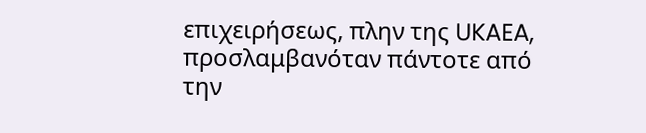επιχειρήσεως, πλην της UKAEA, προσλαμβανόταν πάντοτε από την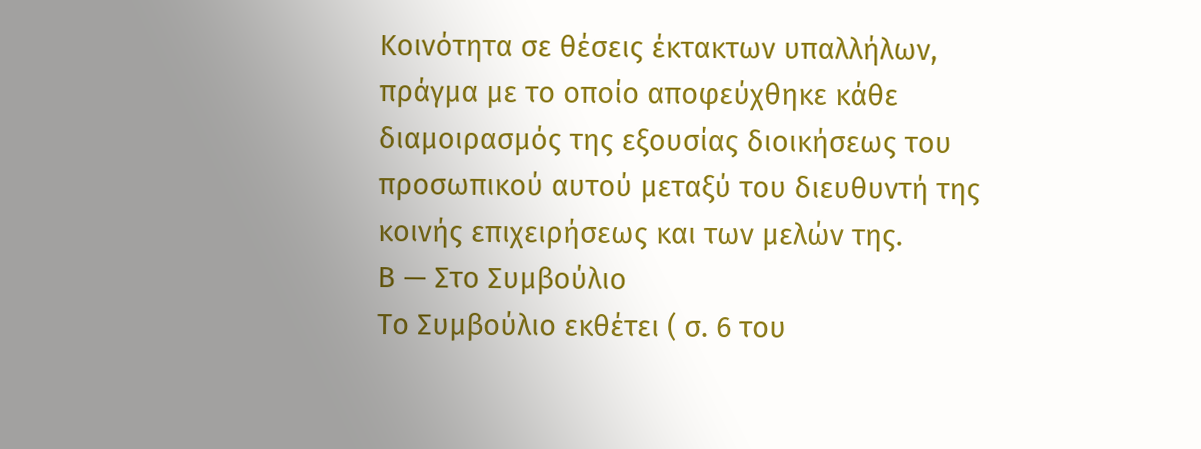Κοινότητα σε θέσεις έκτακτων υπαλλήλων, πράγμα με το οποίο αποφεύχθηκε κάθε διαμοιρασμός της εξουσίας διοικήσεως του προσωπικού αυτού μεταξύ του διευθυντή της κοινής επιχειρήσεως και των μελών της.
Β — Στο Συμβούλιο
Το Συμβούλιο εκθέτει ( σ. 6 του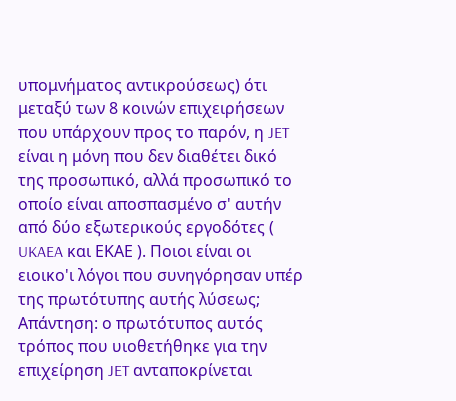υπομνήματος αντικρούσεως) ότι μεταξύ των 8 κοινών επιχειρήσεων που υπάρχουν προς το παρόν, η JET είναι η μόνη που δεν διαθέτει δικό της προσωπικό, αλλά προσωπικό το οποίο είναι αποσπασμένο σ' αυτήν από δύο εξωτερικούς εργοδότες ( UKAEA και ΕΚΑΕ ). Ποιοι είναι οι ειοικο'ι λόγοι που συνηγόρησαν υπέρ της πρωτότυπης αυτής λύσεως;
Απάντηση: ο πρωτότυπος αυτός τρόπος που υιοθετήθηκε για την επιχείρηση JET ανταποκρίνεται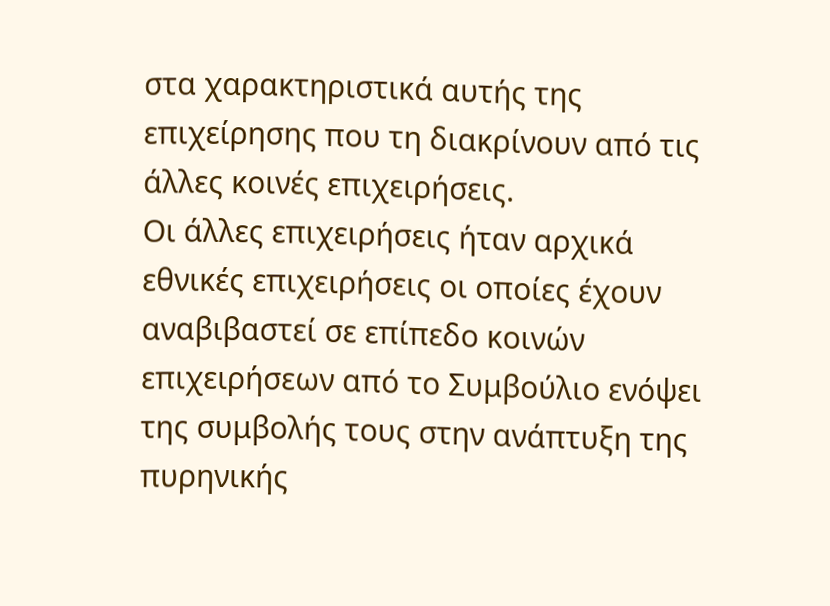στα χαρακτηριστικά αυτής της επιχείρησης που τη διακρίνουν από τις άλλες κοινές επιχειρήσεις.
Οι άλλες επιχειρήσεις ήταν αρχικά εθνικές επιχειρήσεις οι οποίες έχουν αναβιβαστεί σε επίπεδο κοινών επιχειρήσεων από το Συμβούλιο ενόψει της συμβολής τους στην ανάπτυξη της πυρηνικής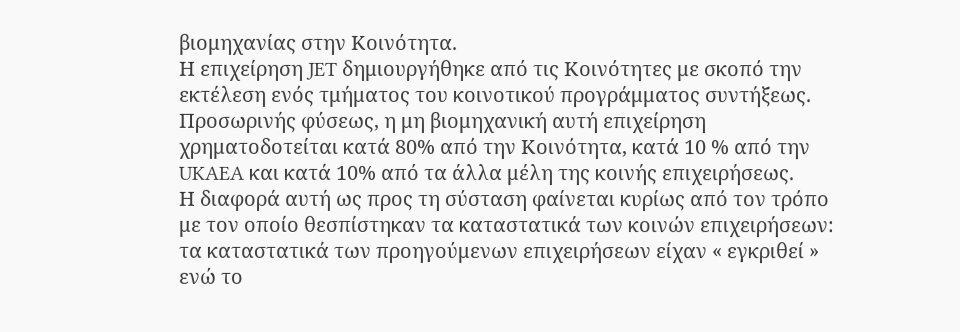βιομηχανίας στην Κοινότητα.
Η επιχείρηση JET δημιουργήθηκε από τις Κοινότητες με σκοπό την εκτέλεση ενός τμήματος του κοινοτικού προγράμματος συντήξεως. Προσωρινής φύσεως, η μη βιομηχανική αυτή επιχείρηση χρηματοδοτείται κατά 80% από την Κοινότητα, κατά 10 % από την UKAEA και κατά 10% από τα άλλα μέλη της κοινής επιχειρήσεως.
Η διαφορά αυτή ως προς τη σύσταση φαίνεται κυρίως από τον τρόπο με τον οποίο θεσπίστηκαν τα καταστατικά των κοινών επιχειρήσεων: τα καταστατικά των προηγούμενων επιχειρήσεων είχαν « εγκριθεί » ενώ το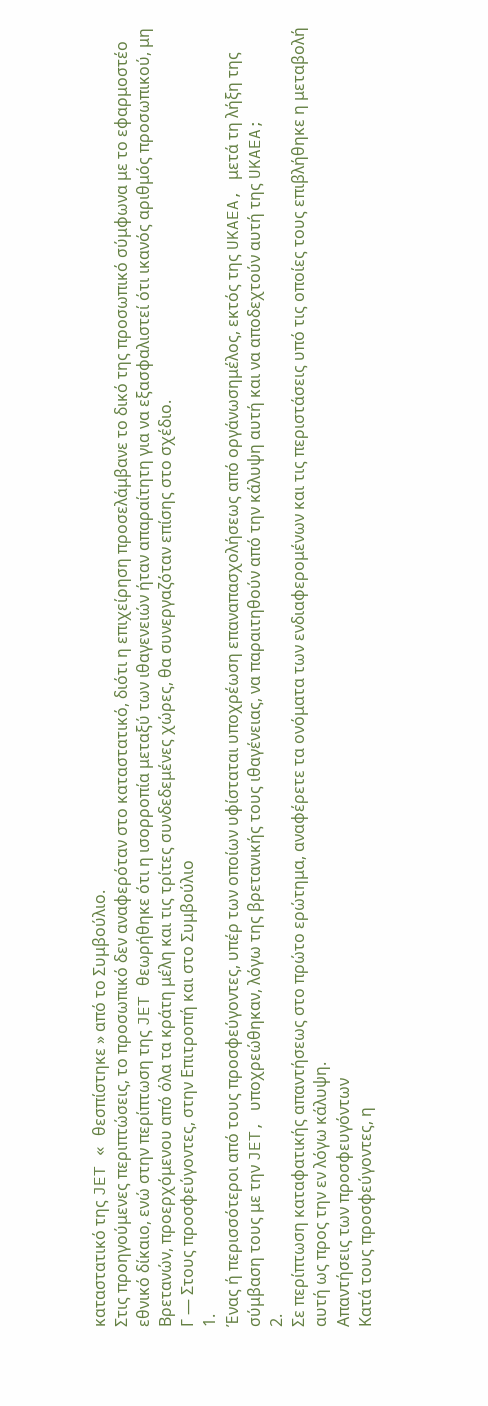καταστατικό της JET « θεσπίστηκε » από το Συμβούλιο.
Στις προηγούμενες περιπτώσεις, το προσωπικό δεν αναφερόταν στο καταστατικό, διότι η επιχείρηση προσελάμβανε το δικό της προσωπικό σύμφωνα με το εφαρμοστέο εθνικό δίκαιο, ενώ στην περίπτωση της JET θεωρήθηκε ότι η ισορροπία μεταξύ των ιθαγενειών ήταν απαραίτητη για να εξασφαλιστεί ότι ικανός αριθμός προσωπικού, μη Βρετανών, προερχόμενου από όλα τα κράτη μέλη και τις τρίτες συνδεδεμένες χώρες, θα συνεργαζόταν επίσης στο σχέδιο.
Γ — Στους προσφεύγοντες, στην Επιτροπή και στο Συμβούλιο
1.
Ένας ή περισσότεροι από τους προσφεύγοντες, υπέρ των οποίων υφίσταται υποχρέωση επαναπασχολήσεως από οργάνωσημέλος, εκτός της UKAEA, μετά τη λήξη της σύμβαση τους με την JET, υποχρεώθηκαν, λόγω της βρετανικής τους ιθαγένειας, να παραιτηθούν από την κάλυψη αυτή και να αποδεχτούν αυτή της UKAEA;
2.
Σε περίπτωση καταφατικής απαντήσεως στο πρώτο ερώτημα, αναφέρετε τα ονόματα των ενδιαφερομένων και τις περιστάσεις υπό τις οποίες τους επιβλήθηκε η μεταβολή αυτή ως προς την εν λόγω κάλυψη.
Απαντήσεις των προσφευγόντων
Κατά τους προσφεύγοντες, η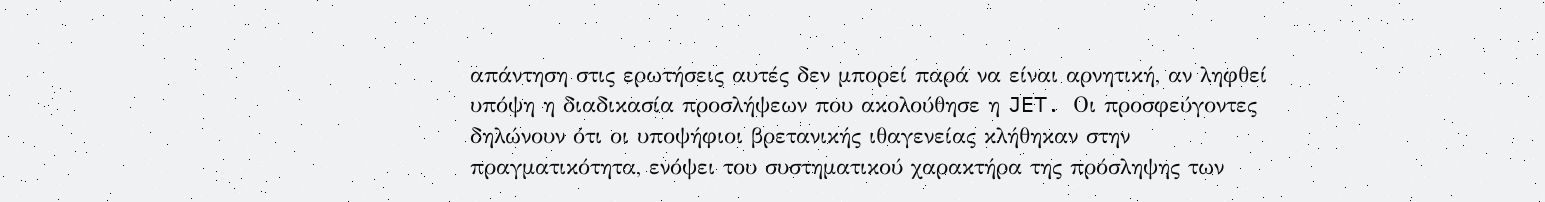απάντηση στις ερωτήσεις αυτές δεν μπορεί παρά να είναι αρνητική, αν ληφθεί υπόψη η διαδικασία προσλήψεων που ακολούθησε η JET. Οι προσφεύγοντες δηλώνουν ότι οι υποψήφιοι βρετανικής ιθαγενείας κλήθηκαν στην πραγματικότητα, ενόψει του συστηματικού χαρακτήρα της πρόσληψης των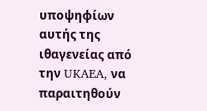υποψηφίων αυτής της ιθαγενείας από την UKAEA, να παραιτηθούν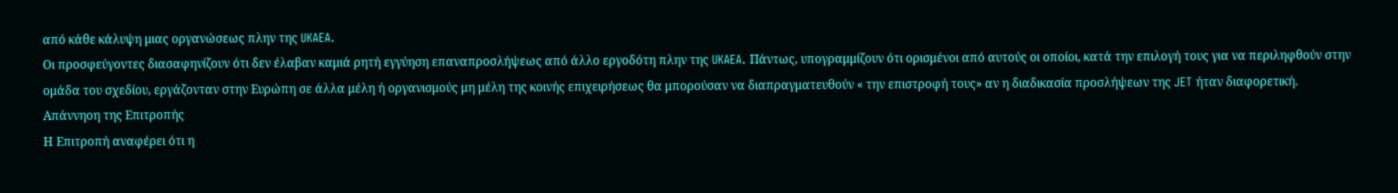από κάθε κάλυψη μιας οργανώσεως πλην της UKAEA.
Οι προσφεύγοντες διασαφηνίζουν ότι δεν έλαβαν καμιά ρητή εγγύηση επαναπροσλήψεως από άλλο εργοδότη πλην της UKAEA. Πάντως, υπογραμμίζουν ότι ορισμένοι από αυτούς οι οποίοι, κατά την επιλογή τους για να περιληφθούν στην ομάδα του σχεδίου, εργάζονταν στην Ευρώπη σε άλλα μέλη ή οργανισμούς μη μέλη της κοινής επιχειρήσεως θα μπορούσαν να διαπραγματευθούν « την επιστροφή τους» αν η διαδικασία προσλήψεων της JET ήταν διαφορετική.
Απάννηοη της Επιτροπής
Η Επιτροπή αναφέρει ότι η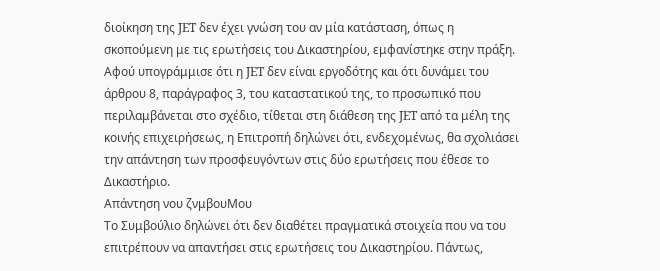διοίκηση της JET δεν έχει γνώση του αν μία κατάσταση, όπως η σκοπούμενη με τις ερωτήσεις του Δικαστηρίου, εμφανίστηκε στην πράξη.
Αφού υπογράμμισε ότι η JET δεν είναι εργοδότης και ότι δυνάμει του άρθρου 8, παράγραφος 3, του καταστατικού της, το προσωπικό που περιλαμβάνεται στο σχέδιο, τίθεται στη διάθεση της JET από τα μέλη της κοινής επιχειρήσεως, η Επιτροπή δηλώνει ότι, ενδεχομένως, θα σχολιάσει την απάντηση των προσφευγόντων στις δύο ερωτήσεις που έθεσε το Δικαστήριο.
Απάντηση νου ζνμβουΜου
Το Συμβούλιο δηλώνει ότι δεν διαθέτει πραγματικά στοιχεία που να του επιτρέπουν να απαντήσει στις ερωτήσεις του Δικαστηρίου. Πάντως,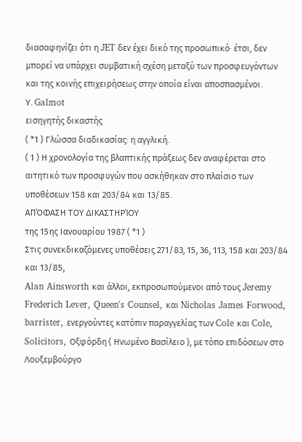διασαφηνίζει ότι η JET δεν έχει δικό της προσωπικό· έτσι, δεν μπορεί να υπάρχει συμβατική σχέση μεταξύ των προσφευγόντων και της κοινής επιχειρήσεως στην οποία είναι αποσπασμένοι.
Υ. Galmot
εισηγητής δικαστής
( *1 ) Γλώσσα διαδικασίας: η αγγλική.
( 1 ) Η χρονολογία της βλαπτικής πράξεως δεν αναφέρεται στο αιτητικό των προσφυγών που ασκήθηκαν στο πλαίσιο των υποθέσεων 158 και 203/84 και 13/85.
ΑΠΌΦΑΣΗ ΤΟΥ ΔΙΚΑΣΤΗΡΊΟΥ
της 15ης Ιανουαρίου 1987 ( *1 )
Στις συνεκδικαζόμενες υποθέσεις 271/83, 15, 36, 113, 158 και 203/84 και 13/85,
Alan Ainsworth και άλλοι, εκπροσωπούμενοι από τους Jeremy Frederich Lever, Queen's Counsel, και Nicholas James Forwood, barrister, ενεργούντες κατόπιν παραγγελίας των Cole και Cole, Solicitors, Οξφόρδη ( Ηνωμένο Βασίλειο ), με τόπο επιδόσεων στο Λουξεμβούργο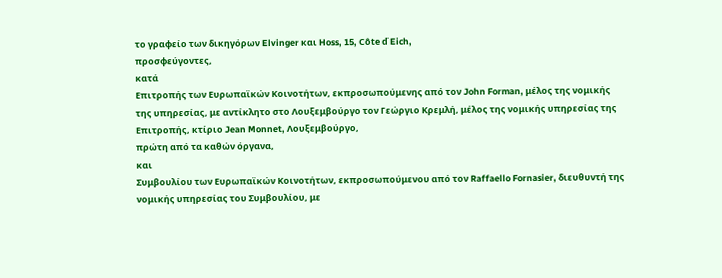το γραφείο των δικηγόρων Elvinger και Hoss, 15, Côte ď Eich,
προσφεύγοντες,
κατά
Επιτροπής των Ευρωπαϊκών Κοινοτήτων, εκπροσωπούμενης από τον John Forman, μέλος της νομικής της υπηρεσίας, με αντίκλητο στο Λουξεμβούργο τον Γεώργιο Κρεμλή, μέλος της νομικής υπηρεσίας της Επιτροπής, κτίριο Jean Monnet, Λουξεμβούργο,
πρώτη από τα καθών όργανα,
και
Συμβουλίου των Ευρωπαϊκών Κοινοτήτων, εκπροσωπούμενου από τον Raffaello Fornasier, διευθυντή της νομικής υπηρεσίας του Συμβουλίου, με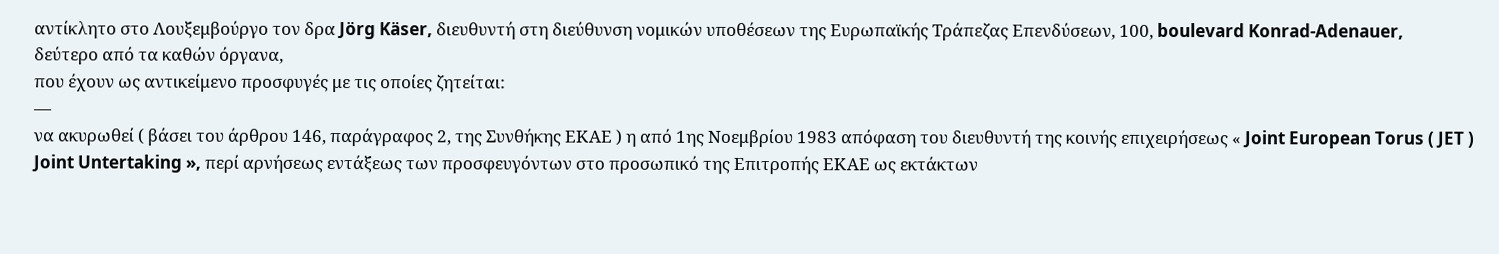αντίκλητο στο Λουξεμβούργο τον δρα Jörg Käser, διευθυντή στη διεύθυνση νομικών υποθέσεων της Ευρωπαϊκής Τράπεζας Επενδύσεων, 100, boulevard Konrad-Adenauer,
δεύτερο από τα καθών όργανα,
που έχουν ως αντικείμενο προσφυγές με τις οποίες ζητείται:
—
να ακυρωθεί ( βάσει του άρθρου 146, παράγραφος 2, της Συνθήκης ΕΚΑΕ ) η από 1ης Νοεμβρίου 1983 απόφαση του διευθυντή της κοινής επιχειρήσεως « Joint European Torus ( JET ) Joint Untertaking », περί αρνήσεως εντάξεως των προσφευγόντων στο προσωπικό της Επιτροπής ΕΚΑΕ ως εκτάκτων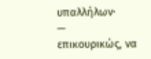υπαλλήλων·
—
επικουρικώς, να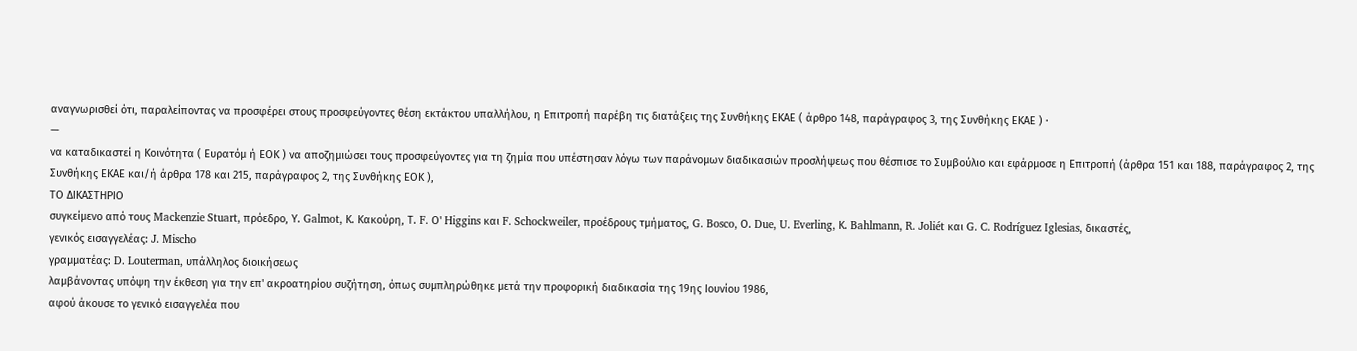αναγνωρισθεί ότι, παραλείποντας να προσφέρει στους προσφεύγοντες θέση εκτάκτου υπαλλήλου, η Επιτροπή παρέβη τις διατάξεις της Συνθήκης ΕΚΑΕ ( άρθρο 148, παράγραφος 3, της Συνθήκης ΕΚΑΕ ) ·
—
να καταδικαστεί η Κοινότητα ( Ευρατόμ ή ΕΟΚ ) να αποζημιώσει τους προσφεύγοντες για τη ζημία που υπέστησαν λόγω των παράνομων διαδικασιών προσλήψεως που θέσπισε το Συμβούλιο και εφάρμοσε η Επιτροπή (άρθρα 151 και 188, παράγραφος 2, της Συνθήκης ΕΚΑΕ και/ή άρθρα 178 και 215, παράγραφος 2, της Συνθήκης ΕΟΚ ),
ΤΟ ΔΙΚΑΣΤΗΡΙΟ
συγκείμενο από τους Mackenzie Stuart, πρόεδρο, Υ. Galmot, Κ. Κακούρη, Τ. F. Ο' Higgins και F. Schockweiler, προέδρους τμήματος, G. Bosco, Ο. Due, U. Everling, Κ. Bahlmann, R. Joliét και G. C. Rodríguez Iglesias, δικαστές,
γενικός εισαγγελέας: J. Mischo
γραμματέας: D. Louterman, υπάλληλος διοικήσεως
λαμβάνοντας υπόψη την έκθεση για την επ' ακροατηρίου συζήτηση, όπως συμπληρώθηκε μετά την προφορική διαδικασία της 19ης Ιουνίου 1986,
αφού άκουσε το γενικό εισαγγελέα που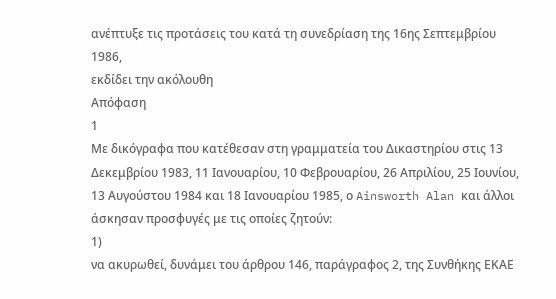ανέπτυξε τις προτάσεις του κατά τη συνεδρίαση της 16ης Σεπτεμβρίου 1986,
εκδίδει την ακόλουθη
Απόφαση
1
Με δικόγραφα που κατέθεσαν στη γραμματεία του Δικαστηρίου στις 13 Δεκεμβρίου 1983, 11 Ιανουαρίου, 10 Φεβρουαρίου, 26 Απριλίου, 25 Ιουνίου, 13 Αυγούστου 1984 και 18 Ιανουαρίου 1985, ο Ainsworth Alan και άλλοι άσκησαν προσφυγές με τις οποίες ζητούν:
1)
να ακυρωθεί, δυνάμει του άρθρου 146, παράγραφος 2, της Συνθήκης ΕΚΑΕ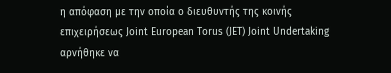η απόφαση με την οποία ο διευθυντής της κοινής επιχειρήσεως Joint European Torus (JET) Joint Undertaking αρνήθηκε να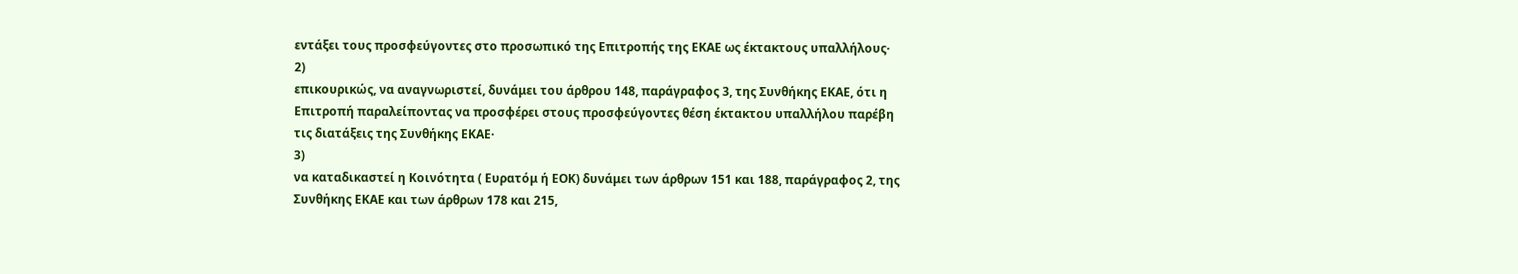εντάξει τους προσφεύγοντες στο προσωπικό της Επιτροπής της ΕΚΑΕ ως έκτακτους υπαλλήλους·
2)
επικουρικώς, να αναγνωριστεί, δυνάμει του άρθρου 148, παράγραφος 3, της Συνθήκης ΕΚΑΕ, ότι η Επιτροπή παραλείποντας να προσφέρει στους προσφεύγοντες θέση έκτακτου υπαλλήλου παρέβη τις διατάξεις της Συνθήκης ΕΚΑΕ·
3)
να καταδικαστεί η Κοινότητα ( Ευρατόμ ή ΕΟΚ) δυνάμει των άρθρων 151 και 188, παράγραφος 2, της Συνθήκης ΕΚΑΕ και των άρθρων 178 και 215,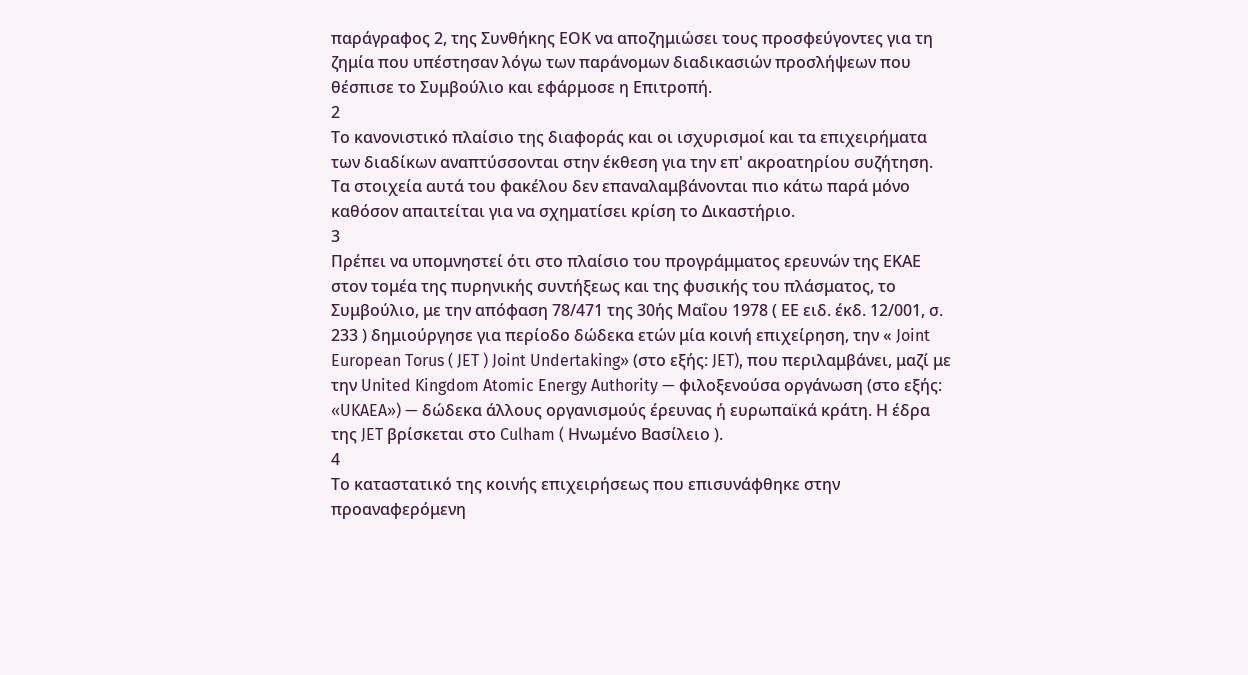παράγραφος 2, της Συνθήκης ΕΟΚ να αποζημιώσει τους προσφεύγοντες για τη ζημία που υπέστησαν λόγω των παράνομων διαδικασιών προσλήψεων που θέσπισε το Συμβούλιο και εφάρμοσε η Επιτροπή.
2
Το κανονιστικό πλαίσιο της διαφοράς και οι ισχυρισμοί και τα επιχειρήματα των διαδίκων αναπτύσσονται στην έκθεση για την επ' ακροατηρίου συζήτηση. Τα στοιχεία αυτά του φακέλου δεν επαναλαμβάνονται πιο κάτω παρά μόνο καθόσον απαιτείται για να σχηματίσει κρίση το Δικαστήριο.
3
Πρέπει να υπομνηστεί ότι στο πλαίσιο του προγράμματος ερευνών της ΕΚΑΕ στον τομέα της πυρηνικής συντήξεως και της φυσικής του πλάσματος, το Συμβούλιο, με την απόφαση 78/471 της 30ής Μαΐου 1978 ( ΕΕ ειδ. έκδ. 12/001, σ. 233 ) δημιούργησε για περίοδο δώδεκα ετών μία κοινή επιχείρηση, την « Joint European Torus ( JET ) Joint Undertaking» (στο εξής: JET), που περιλαμβάνει, μαζί με την United Kingdom Atomic Energy Authority — φιλοξενούσα οργάνωση (στο εξής: «UKAEA») — δώδεκα άλλους οργανισμούς έρευνας ή ευρωπαϊκά κράτη. Η έδρα της JET βρίσκεται στο Culham ( Ηνωμένο Βασίλειο ).
4
Το καταστατικό της κοινής επιχειρήσεως που επισυνάφθηκε στην προαναφερόμενη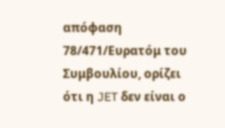απόφαση 78/471/Ευρατόμ του Συμβουλίου, ορίζει ότι η JET δεν είναι ο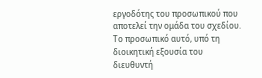εργοδότης του προσωπικού που αποτελεί την ομάδα του σχεδίου. Το προσωπικό αυτό, υπό τη διοικητική εξουσία του διευθυντή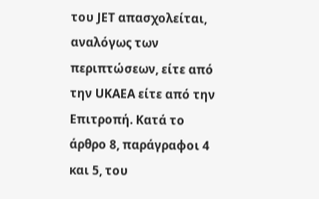του JET απασχολείται, αναλόγως των περιπτώσεων, είτε από την UKAEA είτε από την Επιτροπή. Κατά το άρθρο 8, παράγραφοι 4 και 5, του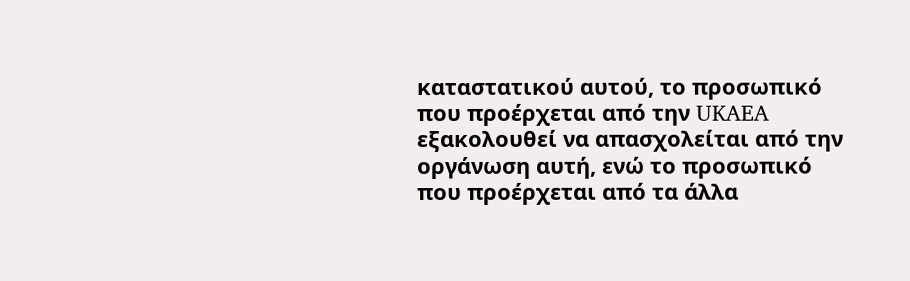καταστατικού αυτού, το προσωπικό που προέρχεται από την UKAEA εξακολουθεί να απασχολείται από την οργάνωση αυτή, ενώ το προσωπικό που προέρχεται από τα άλλα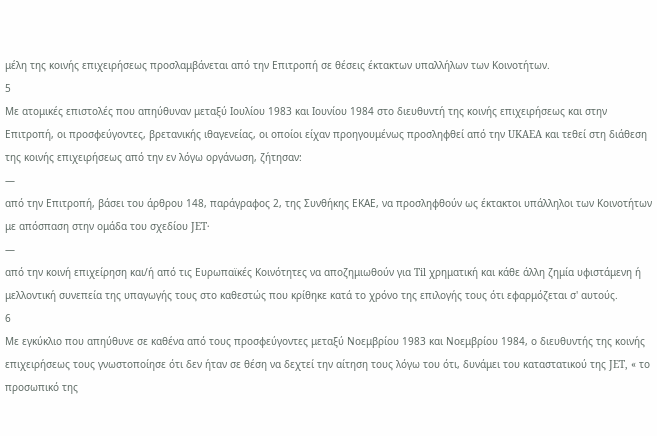μέλη της κοινής επιχειρήσεως προσλαμβάνεται από την Επιτροπή σε θέσεις έκτακτων υπαλλήλων των Κοινοτήτων.
5
Με ατομικές επιστολές που απηύθυναν μεταξύ Ιουλίου 1983 και Ιουνίου 1984 στο διευθυντή της κοινής επιχειρήσεως και στην Επιτροπή, οι προσφεύγοντες, βρετανικής ιθαγενείας, οι οποίοι είχαν προηγουμένως προσληφθεί από την UKAEA και τεθεί στη διάθεση της κοινής επιχειρήσεως από την εν λόγω οργάνωση, ζήτησαν:
—
από την Επιτροπή, βάσει του άρθρου 148, παράγραφος 2, της Συνθήκης ΕΚΑΕ, να προσληφθούν ως έκτακτοι υπάλληλοι των Κοινοτήτων με απόσπαση στην ομάδα του σχεδίου JET·
—
από την κοινή επιχείρηση και/ή από τις Ευρωπαϊκές Κοινότητες να αποζημιωθούν για Til χρηματική και κάθε άλλη ζημία υφιστάμενη ή μελλοντική συνεπεία της υπαγωγής τους στο καθεστώς που κρίθηκε κατά το χρόνο της επιλογής τους ότι εφαρμόζεται σ' αυτούς.
6
Με εγκύκλιο που απηύθυνε σε καθένα από τους προσφεύγοντες μεταξύ Νοεμβρίου 1983 και Νοεμβρίου 1984, ο διευθυντής της κοινής επιχειρήσεως τους γνωστοποίησε ότι δεν ήταν σε θέση να δεχτεί την αίτηση τους λόγω του ότι, δυνάμει του καταστατικού της JET, « το προσωπικό της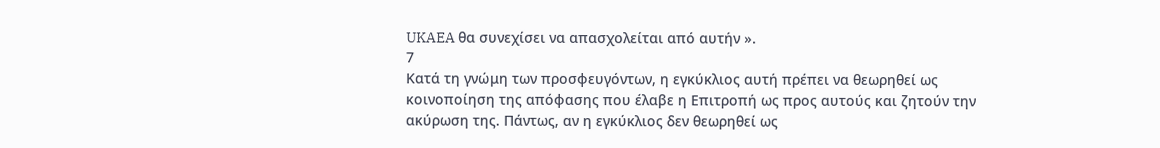UKAEA θα συνεχίσει να απασχολείται από αυτήν ».
7
Κατά τη γνώμη των προσφευγόντων, η εγκύκλιος αυτή πρέπει να θεωρηθεί ως κοινοποίηση της απόφασης που έλαβε η Επιτροπή ως προς αυτούς και ζητούν την ακύρωση της. Πάντως, αν η εγκύκλιος δεν θεωρηθεί ως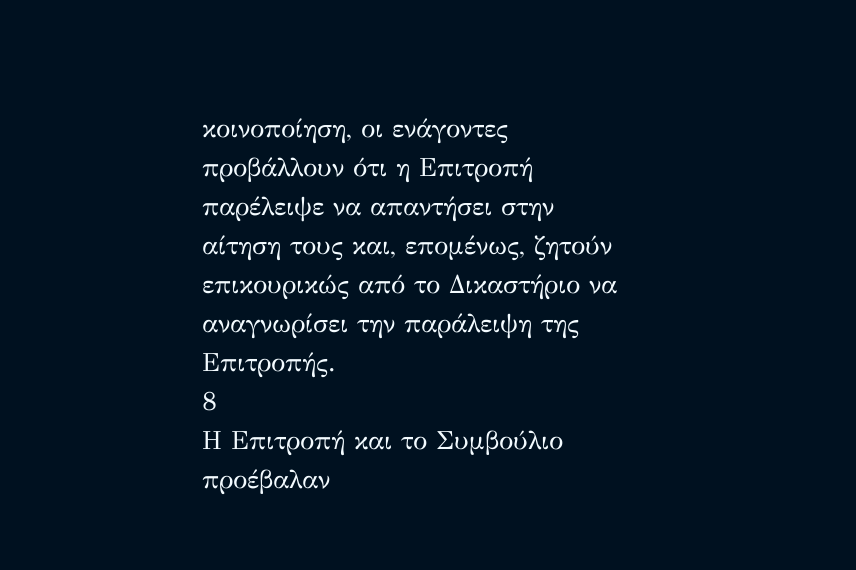κοινοποίηση, οι ενάγοντες προβάλλουν ότι η Επιτροπή παρέλειψε να απαντήσει στην αίτηση τους και, επομένως, ζητούν επικουρικώς από το Δικαστήριο να αναγνωρίσει την παράλειψη της Επιτροπής.
8
Η Επιτροπή και το Συμβούλιο προέβαλαν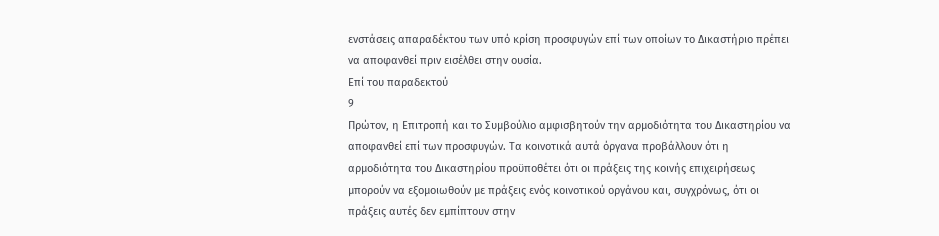ενστάσεις απαραδέκτου των υπό κρίση προσφυγών επί των οποίων το Δικαστήριο πρέπει να αποφανθεί πριν εισέλθει στην ουσία.
Επί του παραδεκτού
9
Πρώτον, η Επιτροπή και το Συμβούλιο αμφισβητούν την αρμοδιότητα του Δικαστηρίου να αποφανθεί επί των προσφυγών. Τα κοινοτικά αυτά όργανα προβάλλουν ότι η αρμοδιότητα του Δικαστηρίου προϋποθέτει ότι οι πράξεις της κοινής επιχειρήσεως μπορούν να εξομοιωθούν με πράξεις ενός κοινοτικού οργάνου και, συγχρόνως, ότι οι πράξεις αυτές δεν εμπίπτουν στην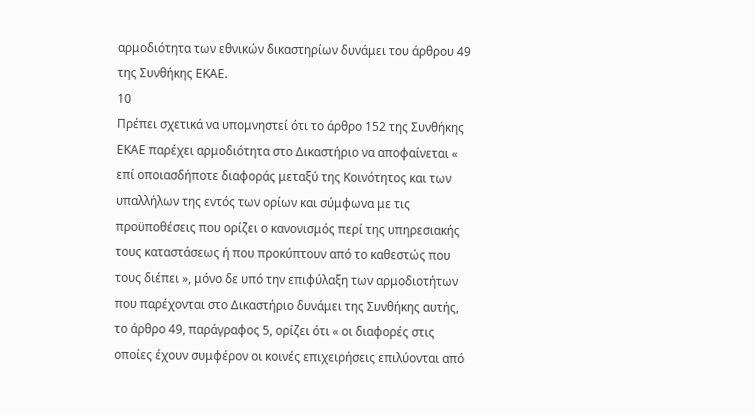αρμοδιότητα των εθνικών δικαστηρίων δυνάμει του άρθρου 49 της Συνθήκης ΕΚΑΕ.
10
Πρέπει σχετικά να υπομνηστεί ότι το άρθρο 152 της Συνθήκης ΕΚΑΕ παρέχει αρμοδιότητα στο Δικαστήριο να αποφαίνεται « επί οποιασδήποτε διαφοράς μεταξύ της Κοινότητος και των υπαλλήλων της εντός των ορίων και σύμφωνα με τις προϋποθέσεις που ορίζει ο κανονισμός περί της υπηρεσιακής τους καταστάσεως ή που προκύπτουν από το καθεστώς που τους διέπει », μόνο δε υπό την επιφύλαξη των αρμοδιοτήτων που παρέχονται στο Δικαστήριο δυνάμει της Συνθήκης αυτής, το άρθρο 49, παράγραφος 5, ορίζει ότι « οι διαφορές στις οποίες έχουν συμφέρον οι κοινές επιχειρήσεις επιλύονται από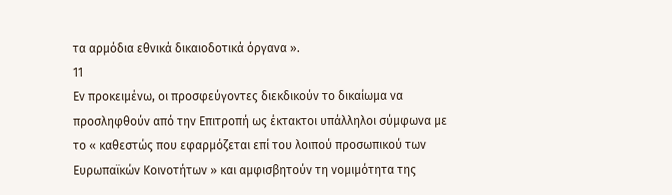τα αρμόδια εθνικά δικαιοδοτικά όργανα ».
11
Εν προκειμένω, οι προσφεύγοντες διεκδικούν το δικαίωμα να προσληφθούν από την Επιτροπή ως έκτακτοι υπάλληλοι σύμφωνα με το « καθεστώς που εφαρμόζεται επί του λοιπού προσωπικού των Ευρωπαϊκών Κοινοτήτων » και αμφισβητούν τη νομιμότητα της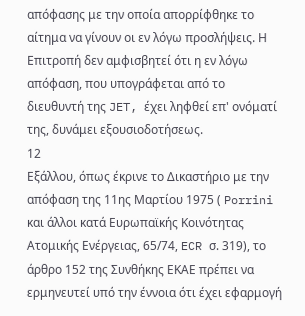απόφασης με την οποία απορρίφθηκε το αίτημα να γίνουν οι εν λόγω προσλήψεις. Η Επιτροπή δεν αμφισβητεί ότι η εν λόγω απόφαση, που υπογράφεται από το διευθυντή της JET, έχει ληφθεί επ' ονόματί της, δυνάμει εξουσιοδοτήσεως.
12
Εξάλλου, όπως έκρινε το Δικαστήριο με την απόφαση της 11ης Μαρτίου 1975 ( Porrini και άλλοι κατά Ευρωπαϊκής Κοινότητας Ατομικής Ενέργειας, 65/74, ECR σ. 319), το άρθρο 152 της Συνθήκης ΕΚΑΕ πρέπει να ερμηνευτεί υπό την έννοια ότι έχει εφαρμογή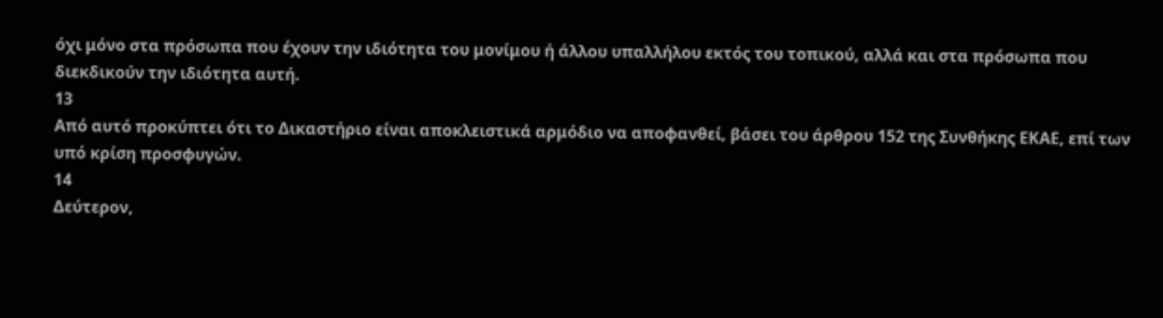όχι μόνο στα πρόσωπα που έχουν την ιδιότητα του μονίμου ή άλλου υπαλλήλου εκτός του τοπικού, αλλά και στα πρόσωπα που διεκδικούν την ιδιότητα αυτή.
13
Από αυτό προκύπτει ότι το Δικαστήριο είναι αποκλειστικά αρμόδιο να αποφανθεί, βάσει του άρθρου 152 της Συνθήκης ΕΚΑΕ, επί των υπό κρίση προσφυγών.
14
Δεύτερον,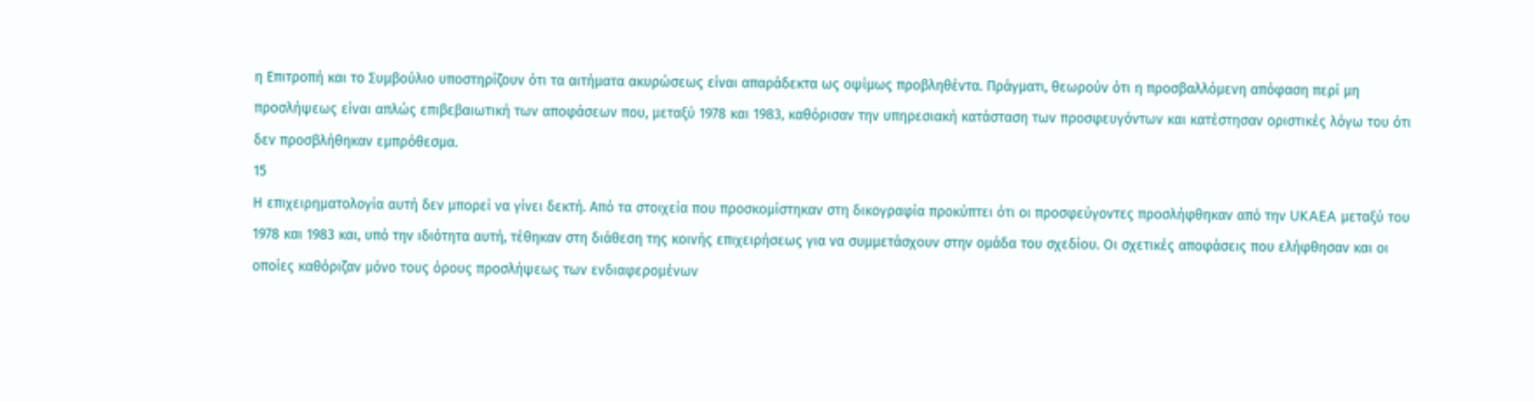η Επιτροπή και το Συμβούλιο υποστηρίζουν ότι τα αιτήματα ακυρώσεως είναι απαράδεκτα ως οψίμως προβληθέντα. Πράγματι, θεωρούν ότι η προσβαλλόμενη απόφαση περί μη προσλήψεως είναι απλώς επιβεβαιωτική των αποφάσεων που, μεταξύ 1978 και 1983, καθόρισαν την υπηρεσιακή κατάσταση των προσφευγόντων και κατέστησαν οριστικές λόγω του ότι δεν προσβλήθηκαν εμπρόθεσμα.
15
Η επιχειρηματολογία αυτή δεν μπορεί να γίνει δεκτή. Από τα στοιχεία που προσκομίστηκαν στη δικογραφία προκύπτει ότι οι προσφεύγοντες προσλήφθηκαν από την UKAEA μεταξύ του 1978 και 1983 και, υπό την ιδιότητα αυτή, τέθηκαν στη διάθεση της κοινής επιχειρήσεως για να συμμετάσχουν στην ομάδα του σχεδίου. Οι σχετικές αποφάσεις που ελήφθησαν και οι οποίες καθόριζαν μόνο τους όρους προσλήψεως των ενδιαφερομένων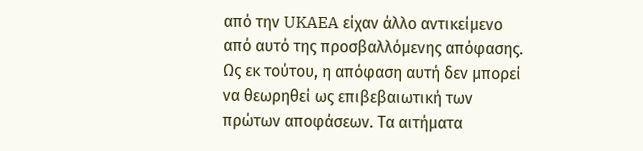από την UKAEA είχαν άλλο αντικείμενο από αυτό της προσβαλλόμενης απόφασης. Ως εκ τούτου, η απόφαση αυτή δεν μπορεί να θεωρηθεί ως επιβεβαιωτική των πρώτων αποφάσεων. Τα αιτήματα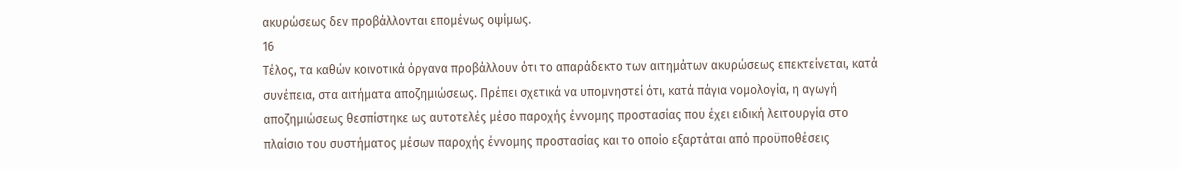ακυρώσεως δεν προβάλλονται επομένως οψίμως.
16
Τέλος, τα καθών κοινοτικά όργανα προβάλλουν ότι το απαράδεκτο των αιτημάτων ακυρώσεως επεκτείνεται, κατά συνέπεια, στα αιτήματα αποζημιώσεως. Πρέπει σχετικά να υπομνηστεί ότι, κατά πάγια νομολογία, η αγωγή αποζημιώσεως θεσπίστηκε ως αυτοτελές μέσο παροχής έννομης προστασίας που έχει ειδική λειτουργία στο πλαίσιο του συστήματος μέσων παροχής έννομης προστασίας και το οποίο εξαρτάται από προϋποθέσεις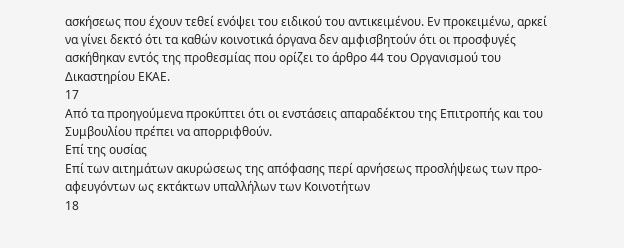ασκήσεως που έχουν τεθεί ενόψει του ειδικού του αντικειμένου. Εν προκειμένω, αρκεί να γίνει δεκτό ότι τα καθών κοινοτικά όργανα δεν αμφισβητούν ότι οι προσφυγές ασκήθηκαν εντός της προθεσμίας που ορίζει το άρθρο 44 του Οργανισμού του Δικαστηρίου ΕΚΑΕ.
17
Από τα προηγούμενα προκύπτει ότι οι ενστάσεις απαραδέκτου της Επιτροπής και του Συμβουλίου πρέπει να απορριφθούν.
Επί της ουσίας
Επί των αιτημάτων ακυρώσεως της απόφασης περί αρνήσεως προσλήψεως των προ-αφευγόντων ως εκτάκτων υπαλλήλων των Κοινοτήτων
18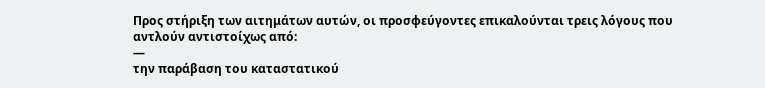Προς στήριξη των αιτημάτων αυτών, οι προσφεύγοντες επικαλούνται τρεις λόγους που αντλούν αντιστοίχως από:
—
την παράβαση του καταστατικού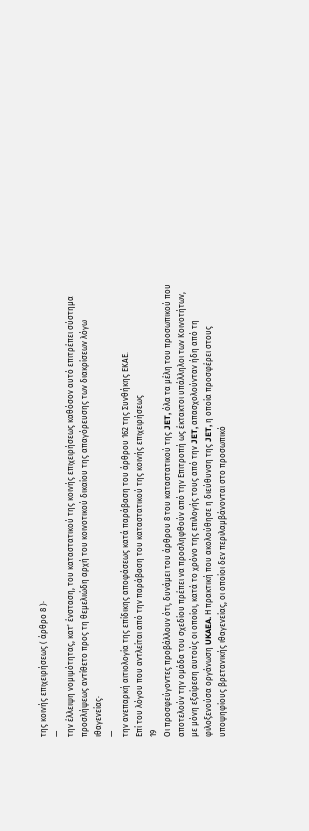της κοινής επιχειρήσεως ( άρθρο 8 )·
—
την έλλειψη νομιμότητας, κατ' ένσταση, του καταστατικού της κοινής επιχειρήσεως καθόσον αυτό επιτρέπει σύστημα προσλήψεως αντίθετο προς τη θεμελιώδη αρχή του κοινοτικού δικαίου της απαγόρευσης των διακρίσεων λόγω ιθαγενείας·
—
την ανεπαρκή αιτιολογία της επίδικης αποφάσεως κατά παράβαση του άρθρου 162 της Συνθήκης ΕΚΑΕ.
Επί του λόγου που αντλείται από την παράβαση του καταστατικού της κοινής επιχειρήσεως
19
Οι προσφεύγοντες προβάλλουν ότι, δυνάμει του άρθρου 8 του καταστατικού της JET, όλα τα μέλη του προσωπικού που αποτελούν την ομάδα του σχεδίου πρέπει να προσληφθούν από την Επιτροπή ως έκτακτοι υπάλληλοι των Κοινοτήτων, με μόνη εξαίρεση αυτούς οι οποίοι, κατά το χρόνο της επιλογής τους από την JET, απασχολούνταν ήδη από τη φιλοξενούσα οργάνωση UKAEA. Η πρακτική που ακολούθησε η διεύθυνση της JET, η οποία προσφέρει στους υποψηφίους βρετανικής ιθαγενείας, οι οποίοι δεν περιλαμβάνονται στο προσωπικό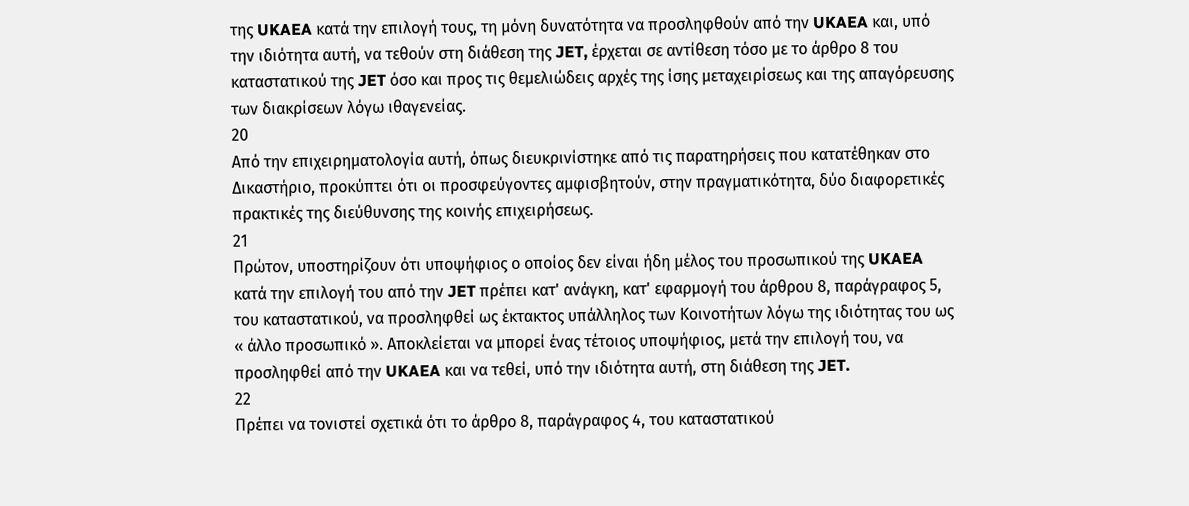της UKAEA κατά την επιλογή τους, τη μόνη δυνατότητα να προσληφθούν από την UKAEA και, υπό την ιδιότητα αυτή, να τεθούν στη διάθεση της JET, έρχεται σε αντίθεση τόσο με το άρθρο 8 του καταστατικού της JET όσο και προς τις θεμελιώδεις αρχές της ίσης μεταχειρίσεως και της απαγόρευσης των διακρίσεων λόγω ιθαγενείας.
20
Από την επιχειρηματολογία αυτή, όπως διευκρινίστηκε από τις παρατηρήσεις που κατατέθηκαν στο Δικαστήριο, προκύπτει ότι οι προσφεύγοντες αμφισβητούν, στην πραγματικότητα, δύο διαφορετικές πρακτικές της διεύθυνσης της κοινής επιχειρήσεως.
21
Πρώτον, υποστηρίζουν ότι υποψήφιος ο οποίος δεν είναι ήδη μέλος του προσωπικού της UKAEA κατά την επιλογή του από την JET πρέπει κατ' ανάγκη, κατ' εφαρμογή του άρθρου 8, παράγραφος 5, του καταστατικού, να προσληφθεί ως έκτακτος υπάλληλος των Κοινοτήτων λόγω της ιδιότητας του ως « άλλο προσωπικό ». Αποκλείεται να μπορεί ένας τέτοιος υποψήφιος, μετά την επιλογή του, να προσληφθεί από την UKAEA και να τεθεί, υπό την ιδιότητα αυτή, στη διάθεση της JET.
22
Πρέπει να τονιστεί σχετικά ότι το άρθρο 8, παράγραφος 4, του καταστατικού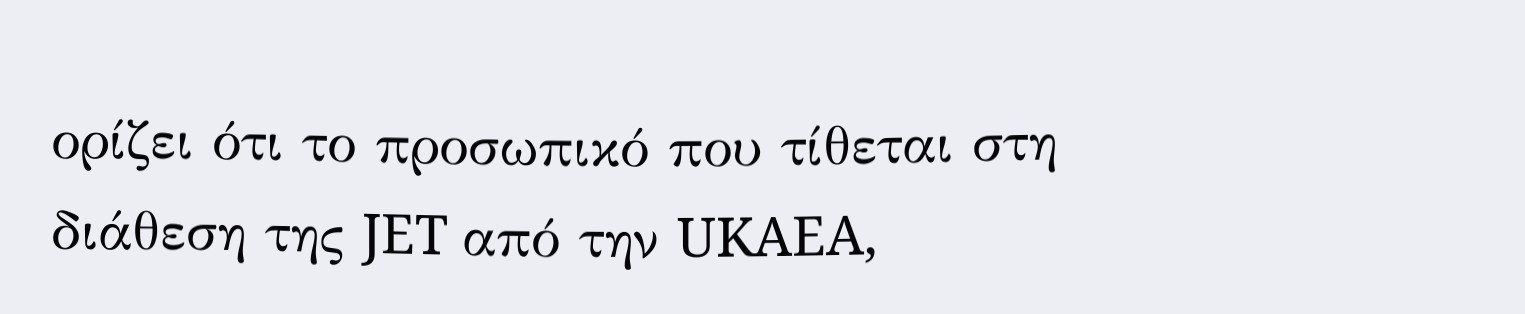ορίζει ότι το προσωπικό που τίθεται στη διάθεση της JET από την UKAEA,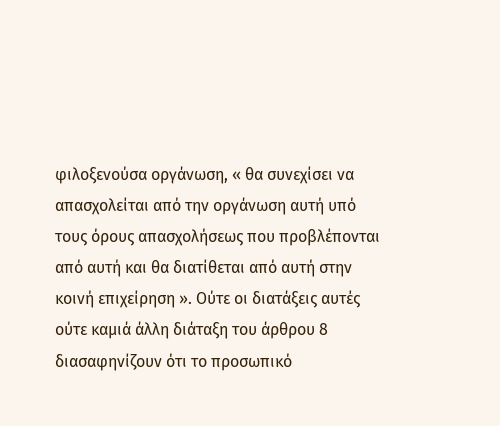φιλοξενούσα οργάνωση, « θα συνεχίσει να απασχολείται από την οργάνωση αυτή υπό τους όρους απασχολήσεως που προβλέπονται από αυτή και θα διατίθεται από αυτή στην κοινή επιχείρηση ». Ούτε οι διατάξεις αυτές ούτε καμιά άλλη διάταξη του άρθρου 8 διασαφηνίζουν ότι το προσωπικό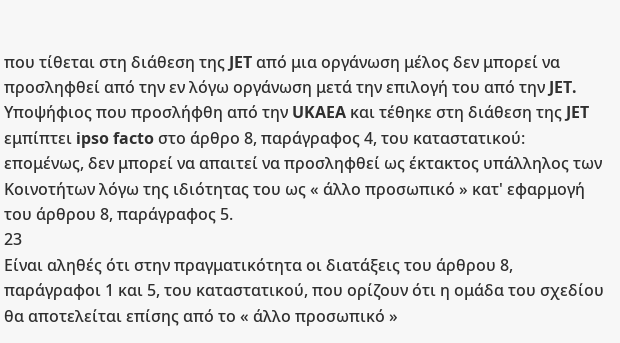που τίθεται στη διάθεση της JET από μια οργάνωση μέλος δεν μπορεί να προσληφθεί από την εν λόγω οργάνωση μετά την επιλογή του από την JET. Υποψήφιος που προσλήφθη από την UKAEA και τέθηκε στη διάθεση της JET εμπίπτει ipso facto στο άρθρο 8, παράγραφος 4, του καταστατικού: επομένως, δεν μπορεί να απαιτεί να προσληφθεί ως έκτακτος υπάλληλος των Κοινοτήτων λόγω της ιδιότητας του ως « άλλο προσωπικό » κατ' εφαρμογή του άρθρου 8, παράγραφος 5.
23
Είναι αληθές ότι στην πραγματικότητα οι διατάξεις του άρθρου 8, παράγραφοι 1 και 5, του καταστατικού, που ορίζουν ότι η ομάδα του σχεδίου θα αποτελείται επίσης από το « άλλο προσωπικό »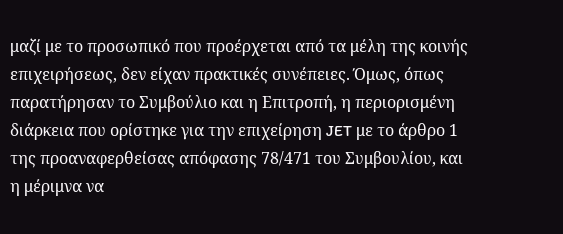μαζί με το προσωπικό που προέρχεται από τα μέλη της κοινής επιχειρήσεως, δεν είχαν πρακτικές συνέπειες. Όμως, όπως παρατήρησαν το Συμβούλιο και η Επιτροπή, η περιορισμένη διάρκεια που ορίστηκε για την επιχείρηση JET με το άρθρο 1 της προαναφερθείσας απόφασης 78/471 του Συμβουλίου, και η μέριμνα να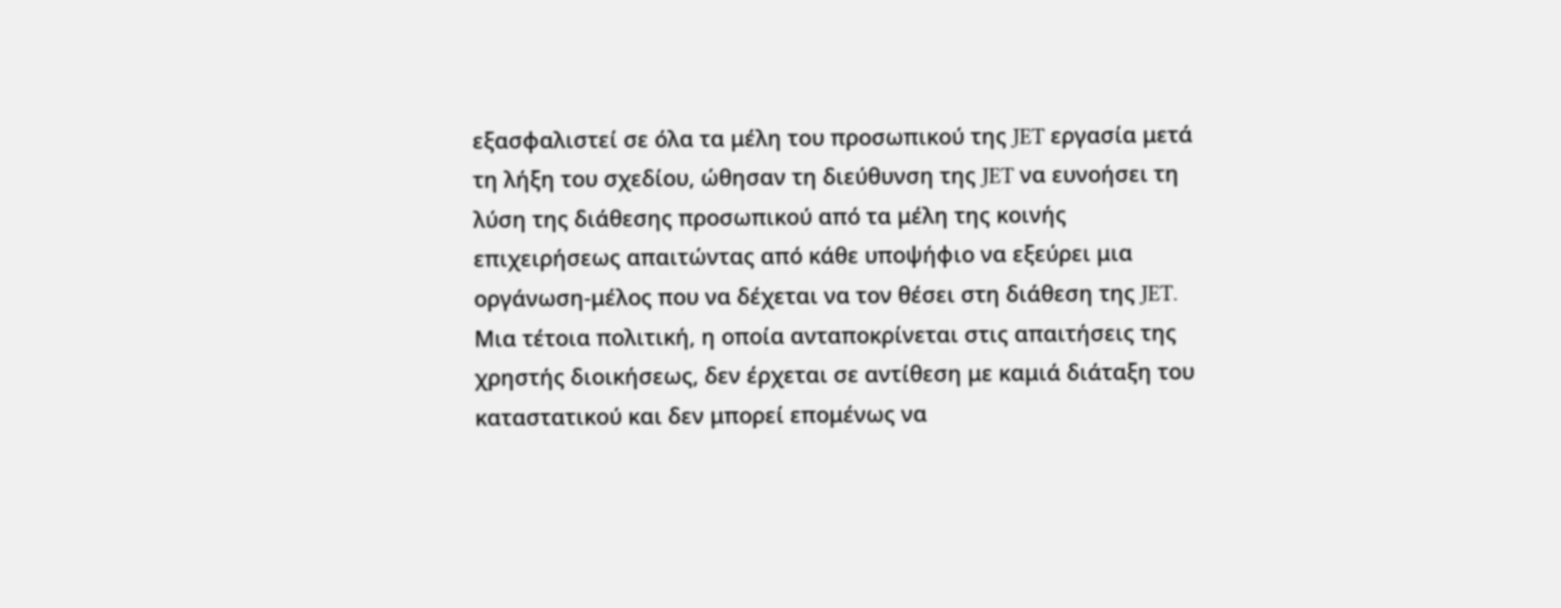εξασφαλιστεί σε όλα τα μέλη του προσωπικού της JET εργασία μετά τη λήξη του σχεδίου, ώθησαν τη διεύθυνση της JET να ευνοήσει τη λύση της διάθεσης προσωπικού από τα μέλη της κοινής επιχειρήσεως απαιτώντας από κάθε υποψήφιο να εξεύρει μια οργάνωση-μέλος που να δέχεται να τον θέσει στη διάθεση της JET. Μια τέτοια πολιτική, η οποία ανταποκρίνεται στις απαιτήσεις της χρηστής διοικήσεως, δεν έρχεται σε αντίθεση με καμιά διάταξη του καταστατικού και δεν μπορεί επομένως να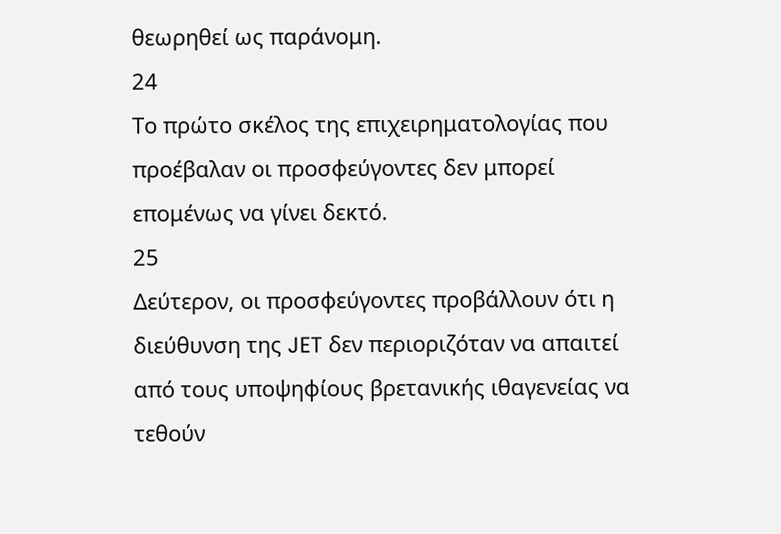θεωρηθεί ως παράνομη.
24
Το πρώτο σκέλος της επιχειρηματολογίας που προέβαλαν οι προσφεύγοντες δεν μπορεί επομένως να γίνει δεκτό.
25
Δεύτερον, οι προσφεύγοντες προβάλλουν ότι η διεύθυνση της JET δεν περιοριζόταν να απαιτεί από τους υποψηφίους βρετανικής ιθαγενείας να τεθούν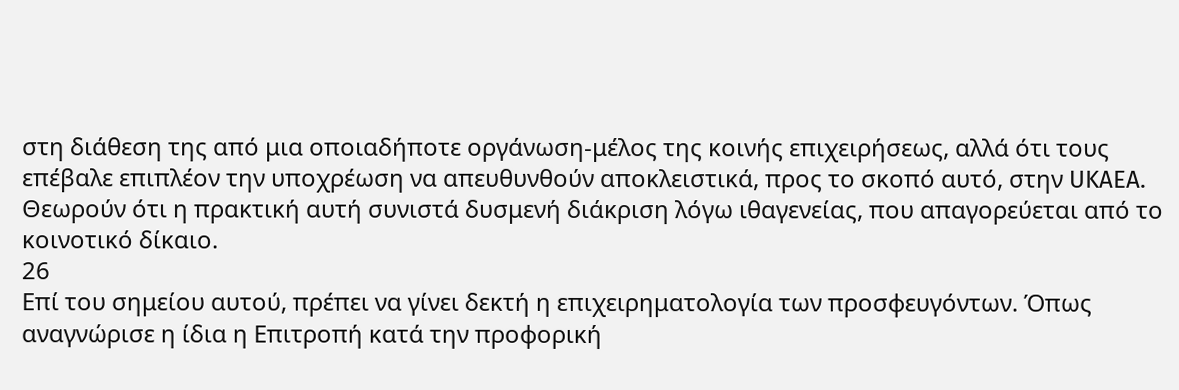στη διάθεση της από μια οποιαδήποτε οργάνωση-μέλος της κοινής επιχειρήσεως, αλλά ότι τους επέβαλε επιπλέον την υποχρέωση να απευθυνθούν αποκλειστικά, προς το σκοπό αυτό, στην UKAEA. Θεωρούν ότι η πρακτική αυτή συνιστά δυσμενή διάκριση λόγω ιθαγενείας, που απαγορεύεται από το κοινοτικό δίκαιο.
26
Επί του σημείου αυτού, πρέπει να γίνει δεκτή η επιχειρηματολογία των προσφευγόντων. Όπως αναγνώρισε η ίδια η Επιτροπή κατά την προφορική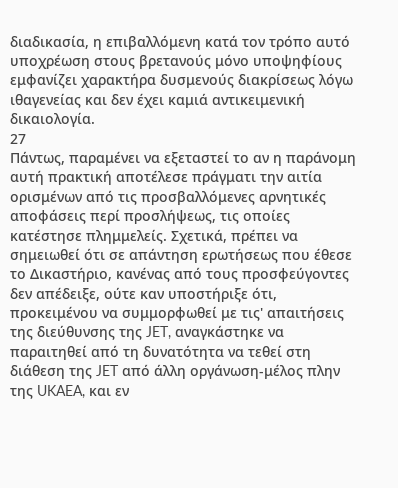διαδικασία, η επιβαλλόμενη κατά τον τρόπο αυτό υποχρέωση στους βρετανούς μόνο υποψηφίους εμφανίζει χαρακτήρα δυσμενούς διακρίσεως λόγω ιθαγενείας και δεν έχει καμιά αντικειμενική δικαιολογία.
27
Πάντως, παραμένει να εξεταστεί το αν η παράνομη αυτή πρακτική αποτέλεσε πράγματι την αιτία ορισμένων από τις προσβαλλόμενες αρνητικές αποφάσεις περί προσλήψεως, τις οποίες κατέστησε πλημμελείς. Σχετικά, πρέπει να σημειωθεί ότι σε απάντηση ερωτήσεως που έθεσε το Δικαστήριο, κανένας από τους προσφεύγοντες δεν απέδειξε, ούτε καν υποστήριξε ότι, προκειμένου να συμμορφωθεί με τις' απαιτήσεις της διεύθυνσης της JET, αναγκάστηκε να παραιτηθεί από τη δυνατότητα να τεθεί στη διάθεση της JET από άλλη οργάνωση-μέλος πλην της UKAEA, και εν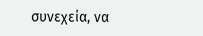συνεχεία, να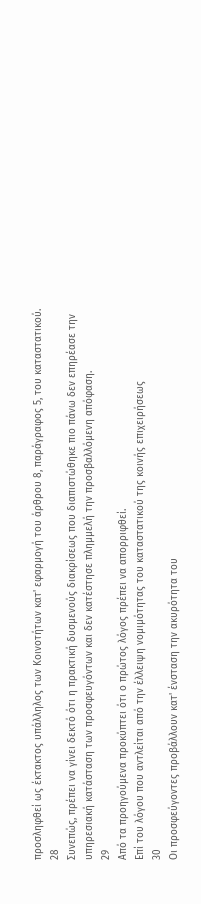προσληφθεί ως έκτακτος υπάλληλος των Κοινοτήτων κατ' εφαρμογή του άρθρου 8, παράγραφος 5, του καταστατικού.
28
Συνεπώς, πρέπει να γίνει δεκτό ότι η πρακτική δυσμενούς διακρίσεως που διαπιστώθηκε πιο πάνω δεν επηρέασε την υπηρεσιακή κατάσταση των προσφευγόντων και δεν κατέστησε πλημμελή την προσβαλλόμενη απόφαση.
29
Από τα προηγούμενα προκύπτει ότι ο πρώτος λόγος πρέπει να απορριφθεί.
Επί του λόγου που αντλείται από την έλλειψη νομιμότητας του καταστατικού της κοινής επιχειρήσεως
30
Οι προσφεύγοντες προβάλλουν κατ' ένσταση την ακυρότητα του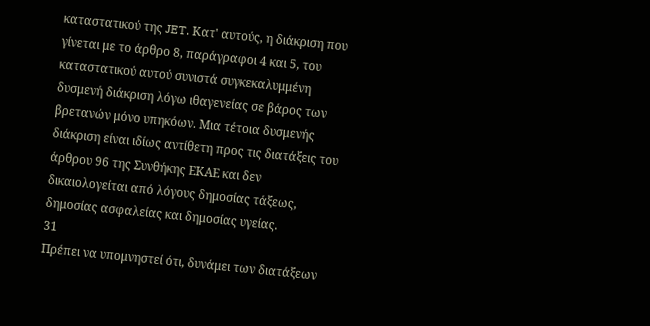καταστατικού της JET. Κατ' αυτούς, η διάκριση που γίνεται με το άρθρο 8, παράγραφοι 4 και 5, του καταστατικού αυτού συνιστά συγκεκαλυμμένη δυσμενή διάκριση λόγω ιθαγενείας σε βάρος των βρετανών μόνο υπηκόων. Μια τέτοια δυσμενής διάκριση είναι ιδίως αντίθετη προς τις διατάξεις του άρθρου 96 της Συνθήκης ΕΚΑΕ και δεν δικαιολογείται από λόγους δημοσίας τάξεως, δημοσίας ασφαλείας και δημοσίας υγείας.
31
Πρέπει να υπομνηστεί ότι, δυνάμει των διατάξεων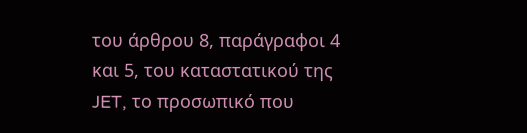του άρθρου 8, παράγραφοι 4 και 5, του καταστατικού της JET, το προσωπικό που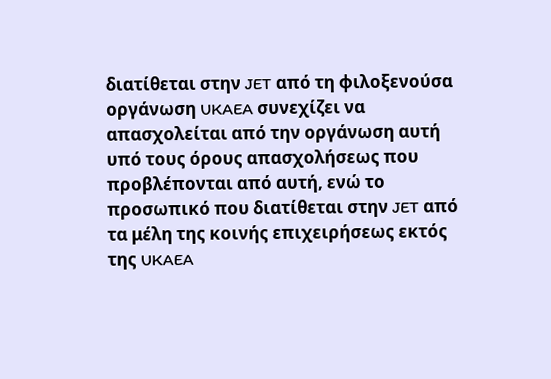διατίθεται στην JET από τη φιλοξενούσα οργάνωση UKAEA συνεχίζει να απασχολείται από την οργάνωση αυτή υπό τους όρους απασχολήσεως που προβλέπονται από αυτή, ενώ το προσωπικό που διατίθεται στην JET από τα μέλη της κοινής επιχειρήσεως εκτός της UKAEA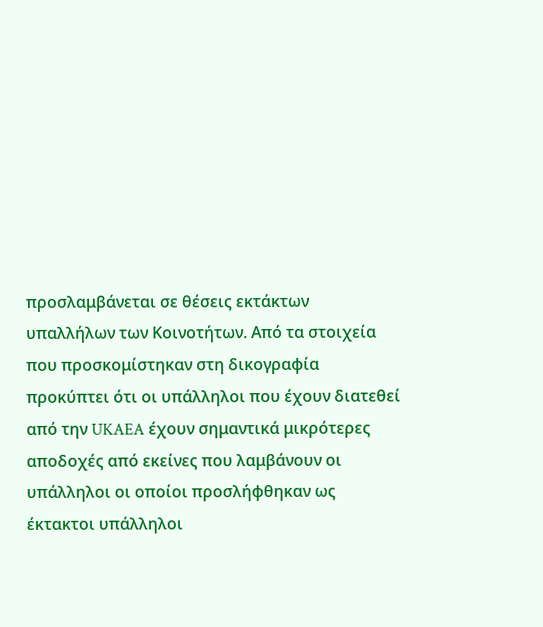προσλαμβάνεται σε θέσεις εκτάκτων υπαλλήλων των Κοινοτήτων. Από τα στοιχεία που προσκομίστηκαν στη δικογραφία προκύπτει ότι οι υπάλληλοι που έχουν διατεθεί από την UKAEA έχουν σημαντικά μικρότερες αποδοχές από εκείνες που λαμβάνουν οι υπάλληλοι οι οποίοι προσλήφθηκαν ως έκτακτοι υπάλληλοι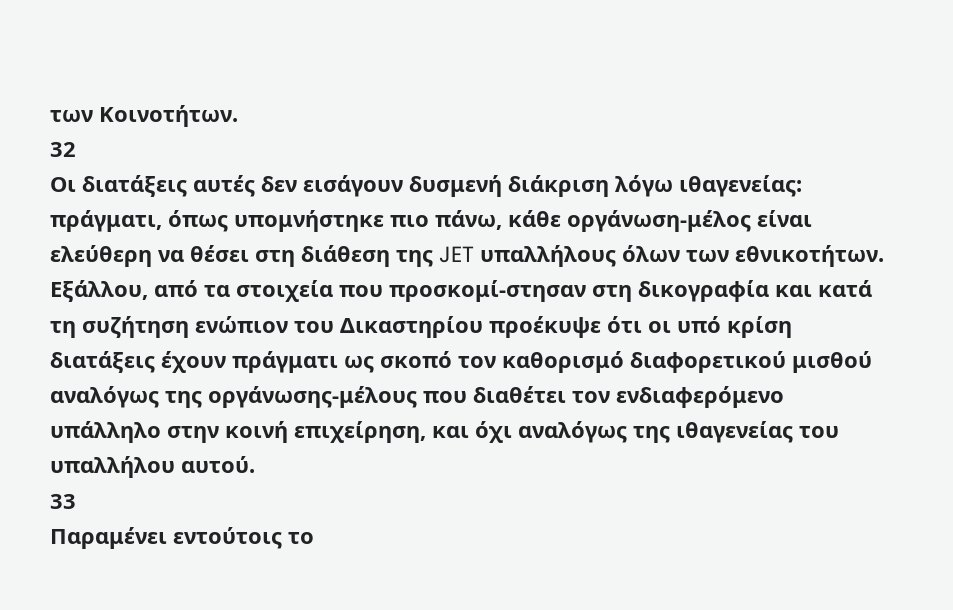των Κοινοτήτων.
32
Οι διατάξεις αυτές δεν εισάγουν δυσμενή διάκριση λόγω ιθαγενείας: πράγματι, όπως υπομνήστηκε πιο πάνω, κάθε οργάνωση-μέλος είναι ελεύθερη να θέσει στη διάθεση της JET υπαλλήλους όλων των εθνικοτήτων. Εξάλλου, από τα στοιχεία που προσκομί-στησαν στη δικογραφία και κατά τη συζήτηση ενώπιον του Δικαστηρίου προέκυψε ότι οι υπό κρίση διατάξεις έχουν πράγματι ως σκοπό τον καθορισμό διαφορετικού μισθού αναλόγως της οργάνωσης-μέλους που διαθέτει τον ενδιαφερόμενο υπάλληλο στην κοινή επιχείρηση, και όχι αναλόγως της ιθαγενείας του υπαλλήλου αυτού.
33
Παραμένει εντούτοις το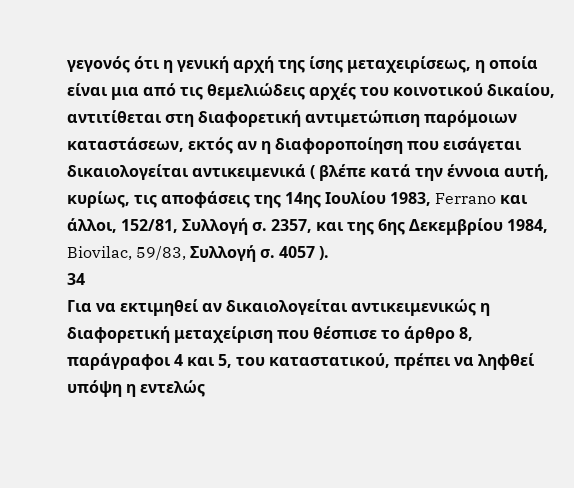γεγονός ότι η γενική αρχή της ίσης μεταχειρίσεως, η οποία είναι μια από τις θεμελιώδεις αρχές του κοινοτικού δικαίου, αντιτίθεται στη διαφορετική αντιμετώπιση παρόμοιων καταστάσεων, εκτός αν η διαφοροποίηση που εισάγεται δικαιολογείται αντικειμενικά ( βλέπε κατά την έννοια αυτή, κυρίως, τις αποφάσεις της 14ης Ιουλίου 1983, Ferrano και άλλοι, 152/81, Συλλογή σ. 2357, και της 6ης Δεκεμβρίου 1984, Biovilac, 59/83, Συλλογή σ. 4057 ).
34
Για να εκτιμηθεί αν δικαιολογείται αντικειμενικώς η διαφορετική μεταχείριση που θέσπισε το άρθρο 8, παράγραφοι 4 και 5, του καταστατικού, πρέπει να ληφθεί υπόψη η εντελώς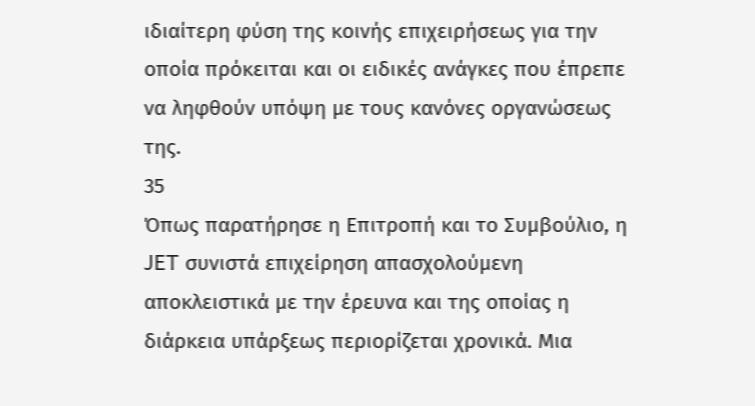ιδιαίτερη φύση της κοινής επιχειρήσεως για την οποία πρόκειται και οι ειδικές ανάγκες που έπρεπε να ληφθούν υπόψη με τους κανόνες οργανώσεως της.
35
Όπως παρατήρησε η Επιτροπή και το Συμβούλιο, η JET συνιστά επιχείρηση απασχολούμενη αποκλειστικά με την έρευνα και της οποίας η διάρκεια υπάρξεως περιορίζεται χρονικά. Μια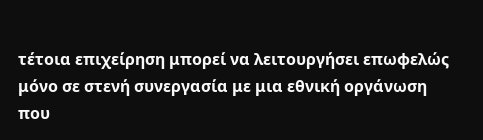τέτοια επιχείρηση μπορεί να λειτουργήσει επωφελώς μόνο σε στενή συνεργασία με μια εθνική οργάνωση που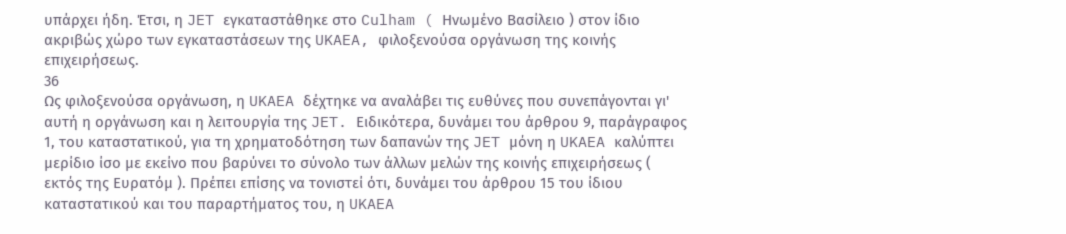υπάρχει ήδη. Έτσι, η JET εγκαταστάθηκε στο Culham ( Ηνωμένο Βασίλειο ) στον ίδιο ακριβώς χώρο των εγκαταστάσεων της UKAEA, φιλοξενούσα οργάνωση της κοινής επιχειρήσεως.
36
Ως φιλοξενούσα οργάνωση, η UKAEA δέχτηκε να αναλάβει τις ευθύνες που συνεπάγονται γι' αυτή η οργάνωση και η λειτουργία της JET. Ειδικότερα, δυνάμει του άρθρου 9, παράγραφος 1, του καταστατικού, για τη χρηματοδότηση των δαπανών της JET μόνη η UKAEA καλύπτει μερίδιο ίσο με εκείνο που βαρύνει το σύνολο των άλλων μελών της κοινής επιχειρήσεως ( εκτός της Ευρατόμ ). Πρέπει επίσης να τονιστεί ότι, δυνάμει του άρθρου 15 του ίδιου καταστατικού και του παραρτήματος του, η UKAEA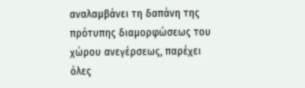αναλαμβάνει τη δαπάνη της πρότυπης διαμορφώσεως του χώρου ανεγέρσεως, παρέχει όλες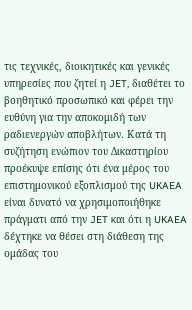τις τεχνικές, διοικητικές και γενικές υπηρεσίες που ζητεί η JET, διαθέτει το βοηθητικό προσωπικό και φέρει την ευθύνη για την αποκομιδή των ραδιενεργών αποβλήτων. Κατά τη συζήτηση ενώπιον του Δικαστηρίου προέκυψε επίσης ότι ένα μέρος του επιστημονικού εξοπλισμού της UKAEA είναι δυνατό να χρησιμοποιήθηκε πράγματι από την JET και ότι η UKAEA δέχτηκε να θέσει στη διάθεση της ομάδας του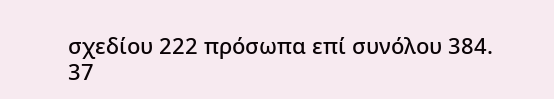σχεδίου 222 πρόσωπα επί συνόλου 384.
37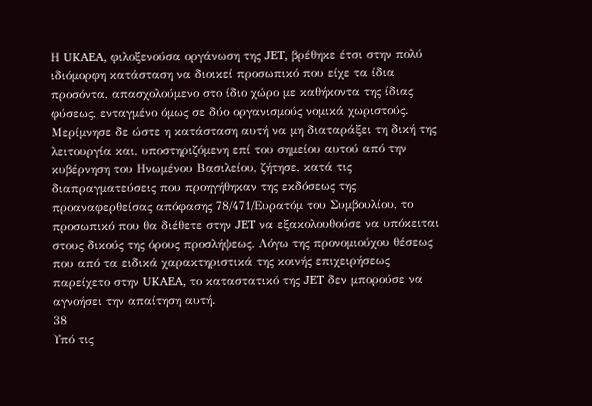Η UKAEA, φιλοξενούσα οργάνωση της JET, βρέθηκε έτσι στην πολύ ιδιόμορφη κατάσταση να διοικεί προσωπικό που είχε τα ίδια προσόντα, απασχολούμενο στο ίδιο χώρο με καθήκοντα της ίδιας φύσεως, ενταγμένο όμως σε δύο οργανισμούς νομικά χωριστούς. Μερίμνησε δε ώστε η κατάσταση αυτή να μη διαταράξει τη δική της λειτουργία και, υποστηριζόμενη επί του σημείου αυτού από την κυβέρνηση του Ηνωμένου Βασιλείου, ζήτησε, κατά τις διαπραγματεύσεις που προηγήθηκαν της εκδόσεως της προαναφερθείσας απόφασης 78/471/Ευρατόμ του Συμβουλίου, το προσωπικό που θα διέθετε στην JET να εξακολουθούσε να υπόκειται στους δικούς της όρους προσλήψεως. Λόγω της προνομιούχου θέσεως που από τα ειδικά χαρακτηριστικά της κοινής επιχειρήσεως παρείχετο στην UKAEA, το καταστατικό της JET δεν μπορούσε να αγνοήσει την απαίτηση αυτή.
38
Υπό τις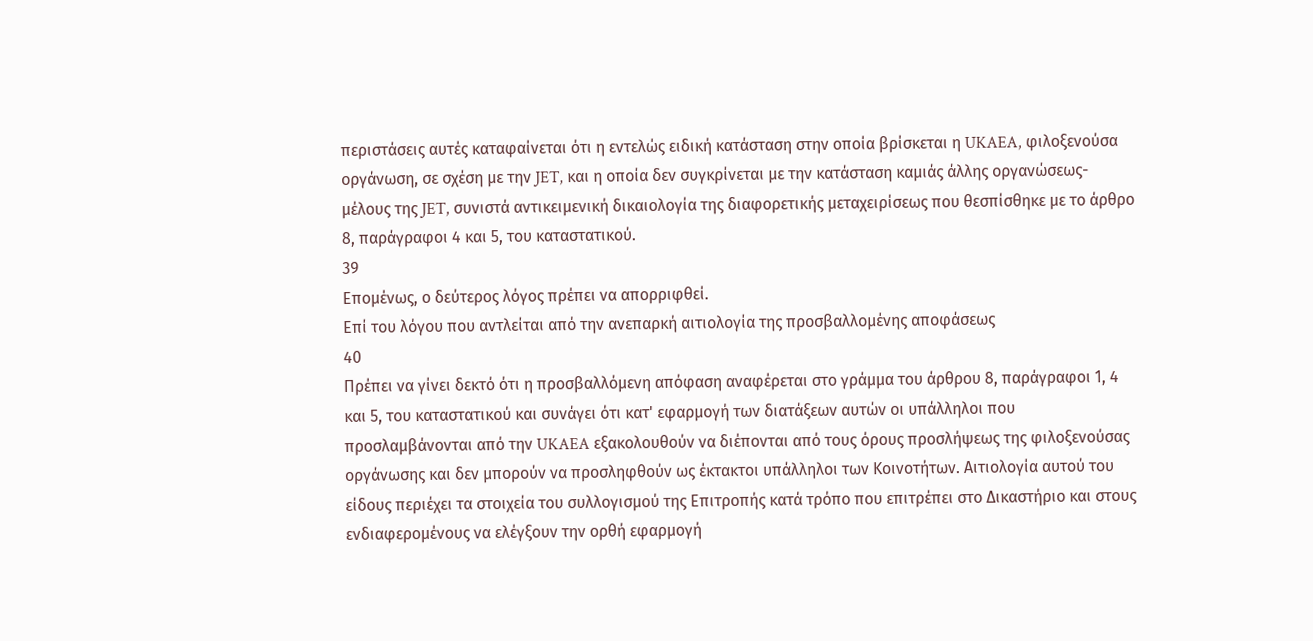περιστάσεις αυτές καταφαίνεται ότι η εντελώς ειδική κατάσταση στην οποία βρίσκεται η UKAEA, φιλοξενούσα οργάνωση, σε σχέση με την JET, και η οποία δεν συγκρίνεται με την κατάσταση καμιάς άλλης οργανώσεως-μέλους της JET, συνιστά αντικειμενική δικαιολογία της διαφορετικής μεταχειρίσεως που θεσπίσθηκε με το άρθρο 8, παράγραφοι 4 και 5, του καταστατικού.
39
Επομένως, ο δεύτερος λόγος πρέπει να απορριφθεί.
Επί του λόγου που αντλείται από την ανεπαρκή αιτιολογία της προσβαλλομένης αποφάσεως
40
Πρέπει να γίνει δεκτό ότι η προσβαλλόμενη απόφαση αναφέρεται στο γράμμα του άρθρου 8, παράγραφοι 1, 4 και 5, του καταστατικού και συνάγει ότι κατ' εφαρμογή των διατάξεων αυτών οι υπάλληλοι που προσλαμβάνονται από την UKAEA εξακολουθούν να διέπονται από τους όρους προσλήψεως της φιλοξενούσας οργάνωσης και δεν μπορούν να προσληφθούν ως έκτακτοι υπάλληλοι των Κοινοτήτων. Αιτιολογία αυτού του είδους περιέχει τα στοιχεία του συλλογισμού της Επιτροπής κατά τρόπο που επιτρέπει στο Δικαστήριο και στους ενδιαφερομένους να ελέγξουν την ορθή εφαρμογή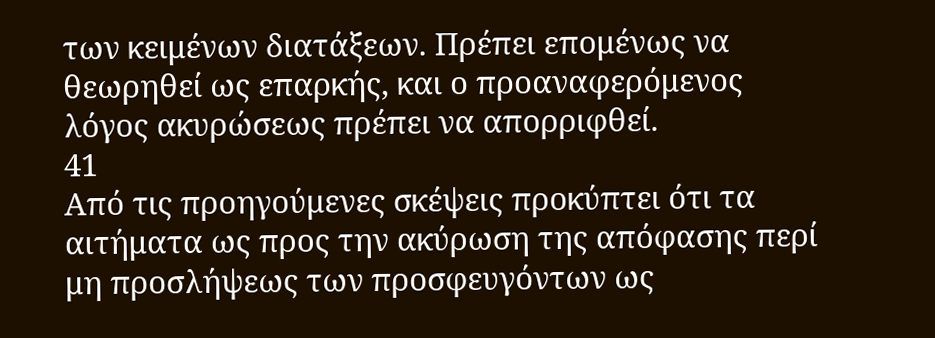των κειμένων διατάξεων. Πρέπει επομένως να θεωρηθεί ως επαρκής, και ο προαναφερόμενος λόγος ακυρώσεως πρέπει να απορριφθεί.
41
Από τις προηγούμενες σκέψεις προκύπτει ότι τα αιτήματα ως προς την ακύρωση της απόφασης περί μη προσλήψεως των προσφευγόντων ως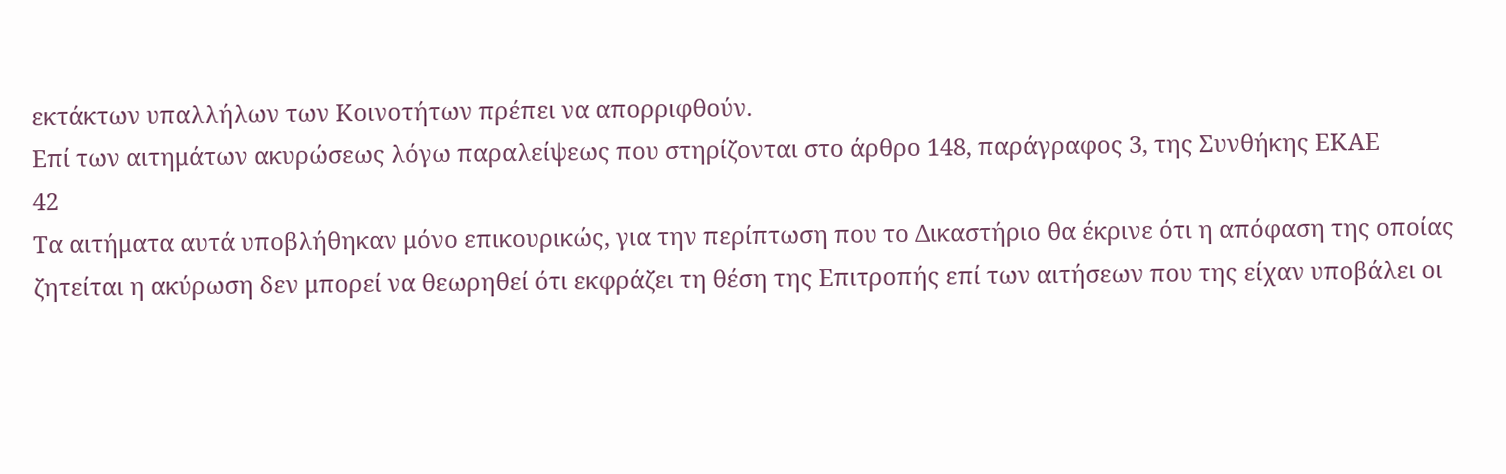εκτάκτων υπαλλήλων των Κοινοτήτων πρέπει να απορριφθούν.
Επί των αιτημάτων ακυρώσεως λόγω παραλείψεως που στηρίζονται στο άρθρο 148, παράγραφος 3, της Συνθήκης ΕΚΑΕ
42
Τα αιτήματα αυτά υποβλήθηκαν μόνο επικουρικώς, για την περίπτωση που το Δικαστήριο θα έκρινε ότι η απόφαση της οποίας ζητείται η ακύρωση δεν μπορεί να θεωρηθεί ότι εκφράζει τη θέση της Επιτροπής επί των αιτήσεων που της είχαν υποβάλει οι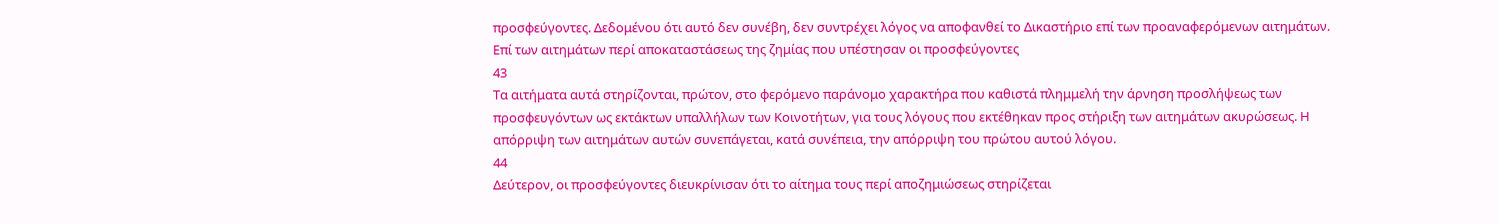προσφεύγοντες. Δεδομένου ότι αυτό δεν συνέβη, δεν συντρέχει λόγος να αποφανθεί το Δικαστήριο επί των προαναφερόμενων αιτημάτων.
Επί των αιτημάτων περί αποκαταστάσεως της ζημίας που υπέστησαν οι προσφεύγοντες
43
Τα αιτήματα αυτά στηρίζονται, πρώτον, στο φερόμενο παράνομο χαρακτήρα που καθιστά πλημμελή την άρνηση προσλήψεως των προσφευγόντων ως εκτάκτων υπαλλήλων των Κοινοτήτων, για τους λόγους που εκτέθηκαν προς στήριξη των αιτημάτων ακυρώσεως. Η απόρριψη των αιτημάτων αυτών συνεπάγεται, κατά συνέπεια, την απόρριψη του πρώτου αυτού λόγου.
44
Δεύτερον, οι προσφεύγοντες διευκρίνισαν ότι το αίτημα τους περί αποζημιώσεως στηρίζεται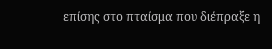επίσης στο πταίσμα που διέπραξε η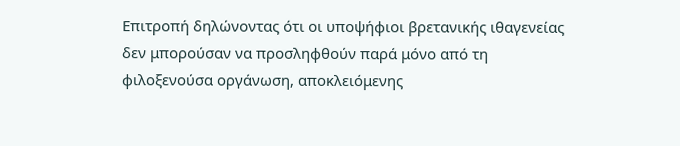Επιτροπή δηλώνοντας ότι οι υποψήφιοι βρετανικής ιθαγενείας δεν μπορούσαν να προσληφθούν παρά μόνο από τη φιλοξενούσα οργάνωση, αποκλειόμενης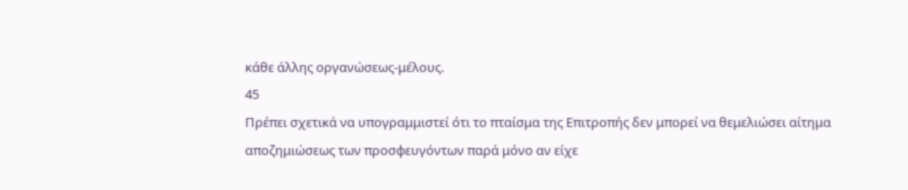κάθε άλλης οργανώσεως-μέλους.
45
Πρέπει σχετικά να υπογραμμιστεί ότι το πταίσμα της Επιτροπής δεν μπορεί να θεμελιώσει αίτημα αποζημιώσεως των προσφευγόντων παρά μόνο αν είχε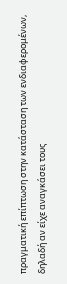πραγματική επίπτωση στην κατάσταση των ενδιαφερομένων, δηλαδή αν είχε αναγκάσει τους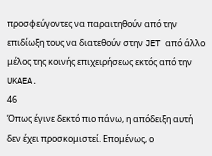προσφεύγοντες να παραιτηθούν από την επιδίωξη τους να διατεθούν στην JET από άλλο μέλος της κοινής επιχειρήσεως εκτός από την UKAEA.
46
Όπως έγινε δεκτό πιο πάνω, η απόδειξη αυτή δεν έχει προσκομιστεί. Επομένως, ο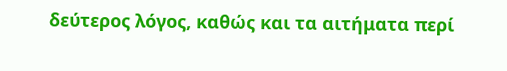δεύτερος λόγος, καθώς και τα αιτήματα περί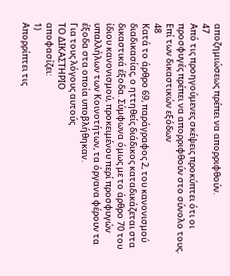αποζημιώσεως πρέπει να απορριφθούν.
47
Από τις προηγούμενες σκέψεις προκύπτει ότι οι προσφυγές πρέπει να απορριφθούν στο σύνολο τους.
Επί των δικαστικών εξόδων
48
Κατά το άρθρο 69, παράγραφος 2, του κανονισμού διαδικασίας, ο ηττηθείς διάδικος καταδικάζεται στα δικαστικά έξοδα. Σύμφωνα όμως με το άρθρο 70 του ίδιου κανονισμού, προκειμένου περί προσφυγών υπαλλήλων των Κοινοτήτων, τα όργανα φέρουν τα έξοδα στα οποία υποβλήθηκαν.
Για τους λόγους αυτούς
ΤΟ ΔΙΚΑΣΤΗΡΙΟ
αποφασίζει:
1)
Απορρίπτει τις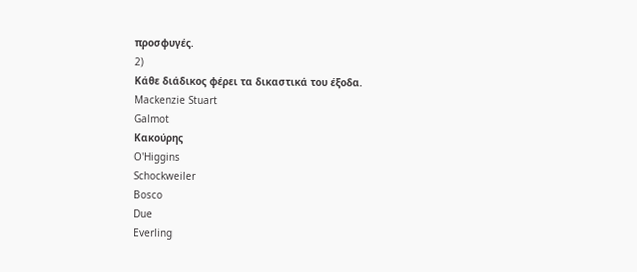προσφυγές.
2)
Κάθε διάδικος φέρει τα δικαστικά του έξοδα.
Mackenzie Stuart
Galmot
Κακούρης
O'Higgins
Schockweiler
Bosco
Due
Everling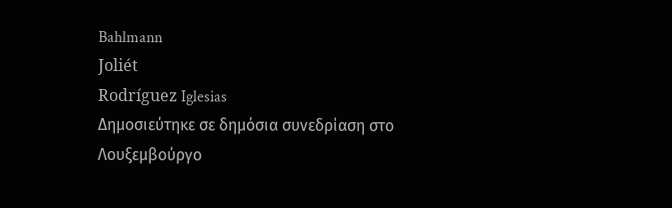Bahlmann
Joliét
Rodríguez Iglesias
Δημοσιεύτηκε σε δημόσια συνεδρίαση στο Λουξεμβούργο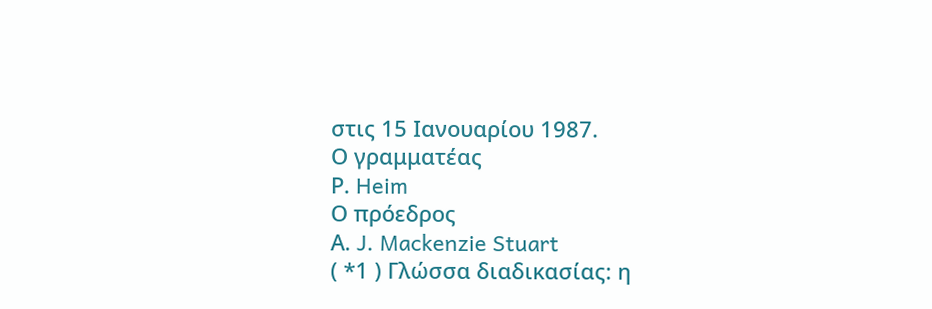στις 15 Ιανουαρίου 1987.
Ο γραμματέας
Ρ. Heim
Ο πρόεδρος
Α. J. Mackenzie Stuart
( *1 ) Γλώσσα διαδικασίας: η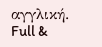αγγλική.
Full &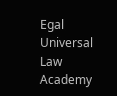Egal Universal Law Academy